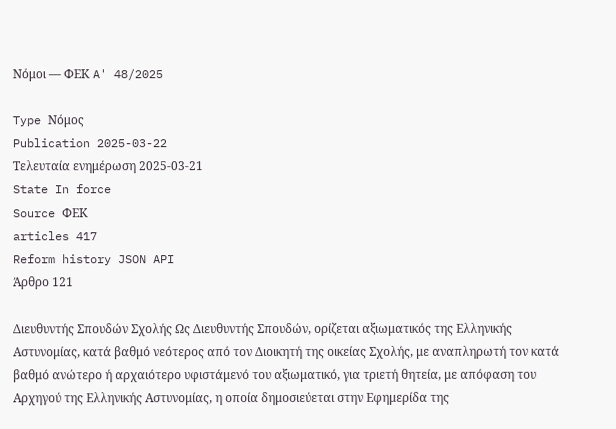Νόμοι — ΦΕΚ A' 48/2025

Type Νόμος
Publication 2025-03-22
Τελευταία ενημέρωση 2025-03-21
State In force
Source ΦΕΚ
articles 417
Reform history JSON API
Άρθρο 121

Διευθυντής Σπουδών Σχολής Ως Διευθυντής Σπουδών, ορίζεται αξιωματικός της Ελληνικής Αστυνομίας, κατά βαθμό νεότερος από τον Διοικητή της οικείας Σχολής, με αναπληρωτή τον κατά βαθμό ανώτερο ή αρχαιότερο υφιστάμενό του αξιωματικό, για τριετή θητεία, με απόφαση του Αρχηγού της Ελληνικής Αστυνομίας, η οποία δημοσιεύεται στην Εφημερίδα της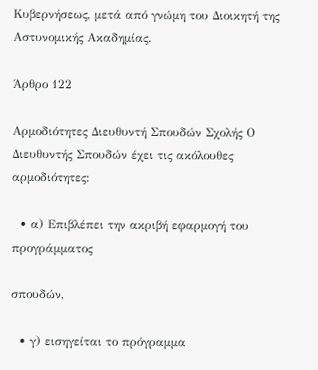Κυβερνήσεως, μετά από γνώμη του Διοικητή της Αστυνομικής Ακαδημίας.

Άρθρο 122

Αρμοδιότητες Διευθυντή Σπουδών Σχολής Ο Διευθυντής Σπουδών έχει τις ακόλουθες αρμοδιότητες:

  • α) Επιβλέπει την ακριβή εφαρμογή του προγράμματος

σπουδών,

  • γ) εισηγείται το πρόγραμμα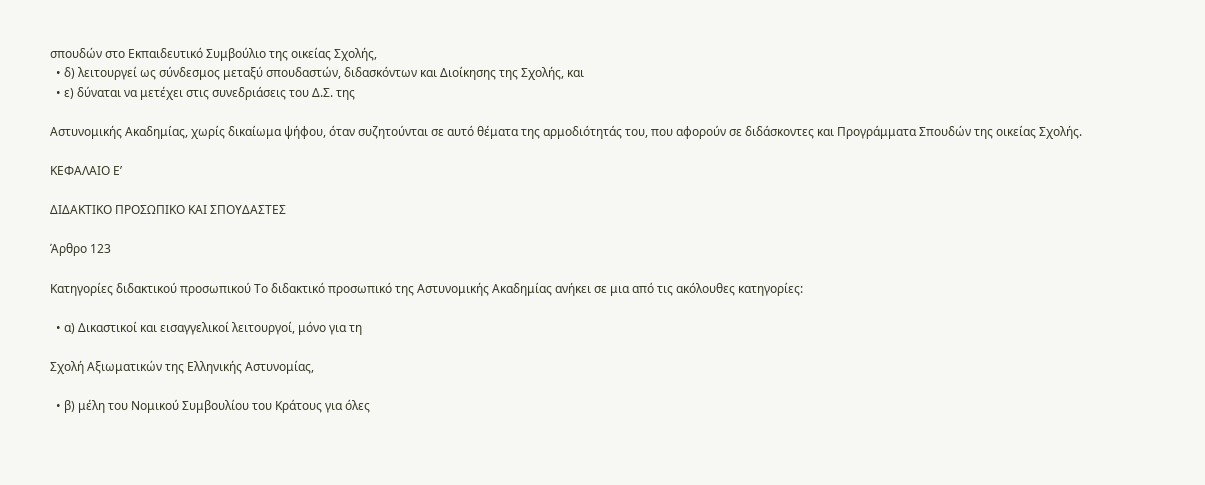σπουδών στο Εκπαιδευτικό Συμβούλιο της οικείας Σχολής,
  • δ) λειτουργεί ως σύνδεσμος μεταξύ σπουδαστών, διδασκόντων και Διοίκησης της Σχολής, και
  • ε) δύναται να μετέχει στις συνεδριάσεις του Δ.Σ. της

Αστυνομικής Ακαδημίας, χωρίς δικαίωμα ψήφου, όταν συζητούνται σε αυτό θέματα της αρμοδιότητάς του, που αφορούν σε διδάσκοντες και Προγράμματα Σπουδών της οικείας Σχολής.

ΚΕΦΑΛΑΙΟ Ε’

ΔΙΔΑΚΤΙΚΟ ΠΡΟΣΩΠΙΚΟ ΚΑΙ ΣΠΟΥΔΑΣΤΕΣ

Άρθρο 123

Κατηγορίες διδακτικού προσωπικού Το διδακτικό προσωπικό της Αστυνομικής Ακαδημίας ανήκει σε μια από τις ακόλουθες κατηγορίες:

  • α) Δικαστικοί και εισαγγελικοί λειτουργοί, μόνο για τη

Σχολή Αξιωματικών της Ελληνικής Αστυνομίας,

  • β) μέλη του Νομικού Συμβουλίου του Κράτους για όλες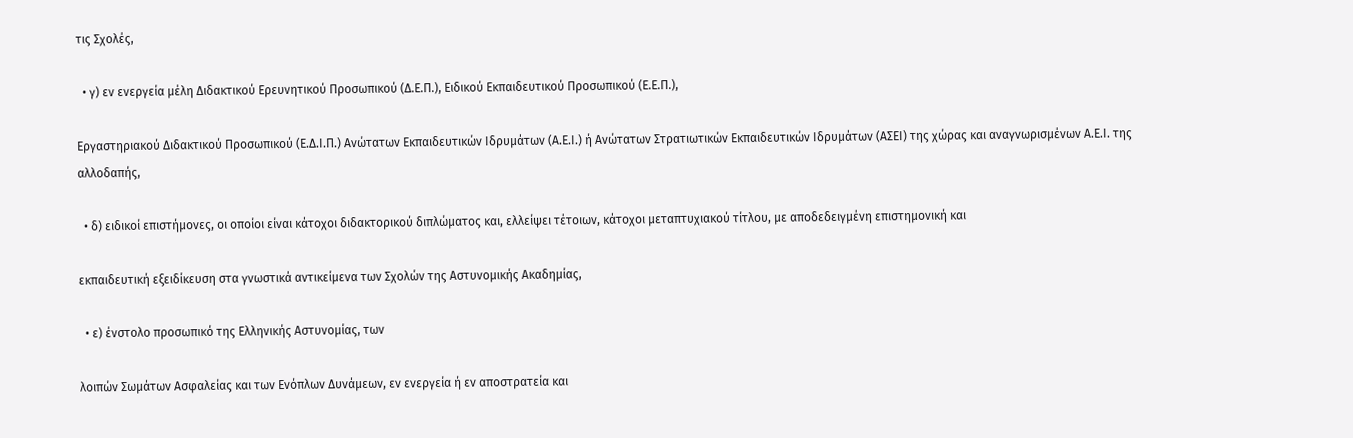τις Σχολές,

  • γ) εν ενεργεία μέλη Διδακτικού Ερευνητικού Προσωπικού (Δ.Ε.Π.), Ειδικού Εκπαιδευτικού Προσωπικού (Ε.Ε.Π.),

Εργαστηριακού Διδακτικού Προσωπικού (Ε.Δ.Ι.Π.) Ανώτατων Εκπαιδευτικών Ιδρυμάτων (Α.Ε.Ι.) ή Ανώτατων Στρατιωτικών Εκπαιδευτικών Ιδρυμάτων (ΑΣΕΙ) της χώρας και αναγνωρισμένων Α.Ε.Ι. της αλλοδαπής,

  • δ) ειδικοί επιστήμονες, οι οποίοι είναι κάτοχοι διδακτορικού διπλώματος και, ελλείψει τέτοιων, κάτοχοι μεταπτυχιακού τίτλου, με αποδεδειγμένη επιστημονική και

εκπαιδευτική εξειδίκευση στα γνωστικά αντικείμενα των Σχολών της Αστυνομικής Ακαδημίας,

  • ε) ένστολο προσωπικό της Ελληνικής Αστυνομίας, των

λοιπών Σωμάτων Ασφαλείας και των Ενόπλων Δυνάμεων, εν ενεργεία ή εν αποστρατεία και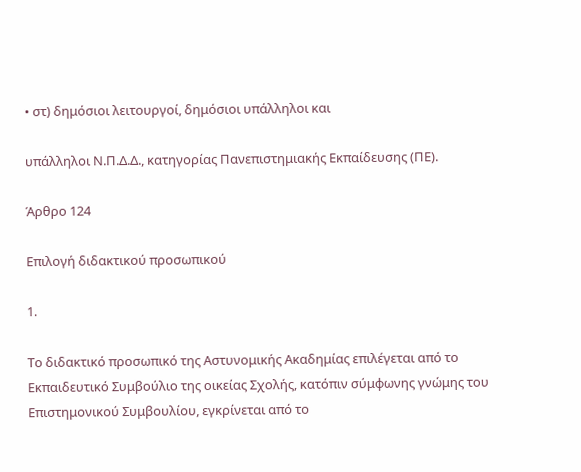• στ) δημόσιοι λειτουργοί, δημόσιοι υπάλληλοι και

υπάλληλοι Ν.Π.Δ.Δ., κατηγορίας Πανεπιστημιακής Εκπαίδευσης (ΠΕ).

Άρθρο 124

Επιλογή διδακτικού προσωπικού

1.

Το διδακτικό προσωπικό της Αστυνομικής Ακαδημίας επιλέγεται από το Εκπαιδευτικό Συμβούλιο της οικείας Σχολής, κατόπιν σύμφωνης γνώμης του Επιστημονικού Συμβουλίου, εγκρίνεται από το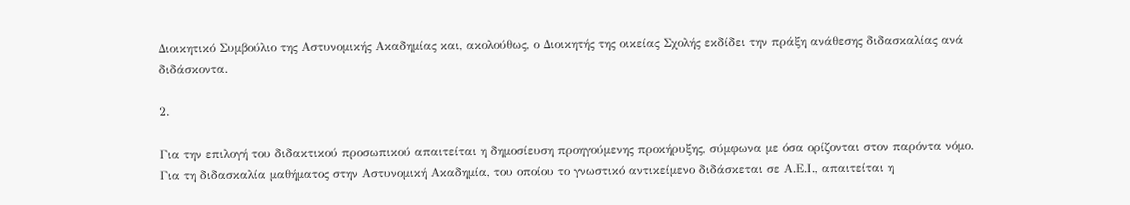Διοικητικό Συμβούλιο της Αστυνομικής Ακαδημίας και, ακολούθως, ο Διοικητής της οικείας Σχολής εκδίδει την πράξη ανάθεσης διδασκαλίας ανά διδάσκοντα.

2.

Για την επιλογή του διδακτικού προσωπικού απαιτείται η δημοσίευση προηγούμενης προκήρυξης, σύμφωνα με όσα ορίζονται στον παρόντα νόμο. Για τη διδασκαλία μαθήματος στην Αστυνομική Ακαδημία, του οποίου το γνωστικό αντικείμενο διδάσκεται σε Α.Ε.Ι., απαιτείται η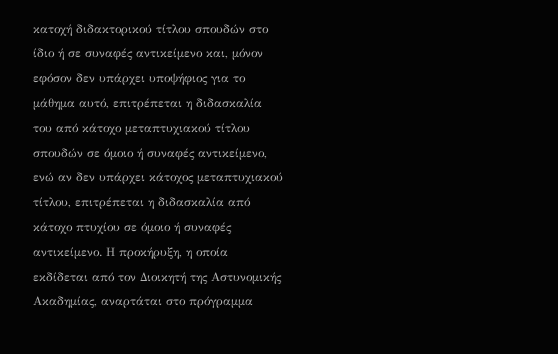κατοχή διδακτορικού τίτλου σπουδών στο ίδιο ή σε συναφές αντικείμενο και, μόνον εφόσον δεν υπάρχει υποψήφιος για το μάθημα αυτό, επιτρέπεται η διδασκαλία του από κάτοχο μεταπτυχιακού τίτλου σπουδών σε όμοιο ή συναφές αντικείμενο, ενώ αν δεν υπάρχει κάτοχος μεταπτυχιακού τίτλου, επιτρέπεται η διδασκαλία από κάτοχο πτυχίου σε όμοιο ή συναφές αντικείμενο. Η προκήρυξη, η οποία εκδίδεται από τον Διοικητή της Αστυνομικής Ακαδημίας, αναρτάται στο πρόγραμμα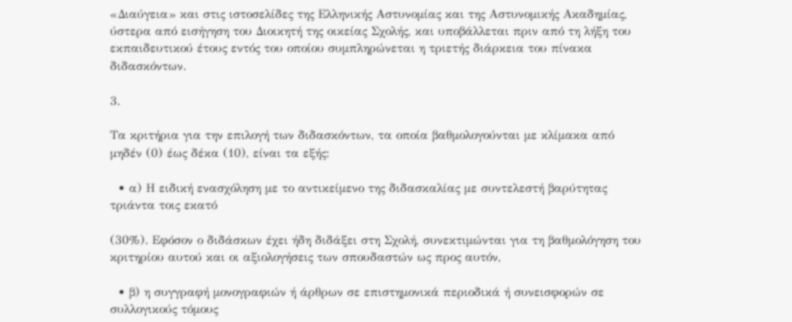«Διαύγεια» και στις ιστοσελίδες της Ελληνικής Αστυνομίας και της Αστυνομικής Ακαδημίας, ύστερα από εισήγηση του Διοικητή της οικείας Σχολής, και υποβάλλεται πριν από τη λήξη του εκπαιδευτικού έτους εντός του οποίου συμπληρώνεται η τριετής διάρκεια του πίνακα διδασκόντων.

3.

Τα κριτήρια για την επιλογή των διδασκόντων, τα οποία βαθμολογούνται με κλίμακα από μηδέν (0) έως δέκα (10), είναι τα εξής:

  • α) Η ειδική ενασχόληση με το αντικείμενο της διδασκαλίας με συντελεστή βαρύτητας τριάντα τοις εκατό

(30%). Εφόσον ο διδάσκων έχει ήδη διδάξει στη Σχολή, συνεκτιμώνται για τη βαθμολόγηση του κριτηρίου αυτού και οι αξιολογήσεις των σπουδαστών ως προς αυτόν,

  • β) η συγγραφή μονογραφιών ή άρθρων σε επιστημονικά περιοδικά ή συνεισφορών σε συλλογικούς τόμους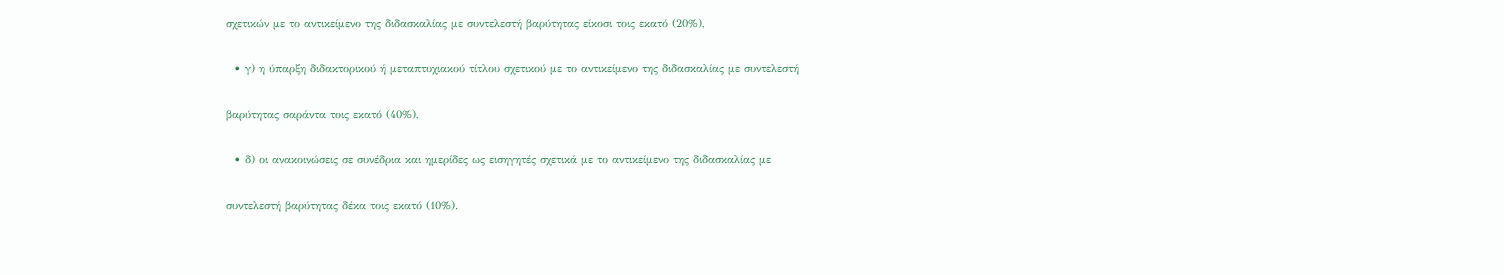σχετικών με το αντικείμενο της διδασκαλίας με συντελεστή βαρύτητας είκοσι τοις εκατό (20%),

  • γ) η ύπαρξη διδακτορικού ή μεταπτυχιακού τίτλου σχετικού με το αντικείμενο της διδασκαλίας με συντελεστή

βαρύτητας σαράντα τοις εκατό (40%),

  • δ) οι ανακοινώσεις σε συνέδρια και ημερίδες ως εισηγητές σχετικά με το αντικείμενο της διδασκαλίας με

συντελεστή βαρύτητας δέκα τοις εκατό (10%).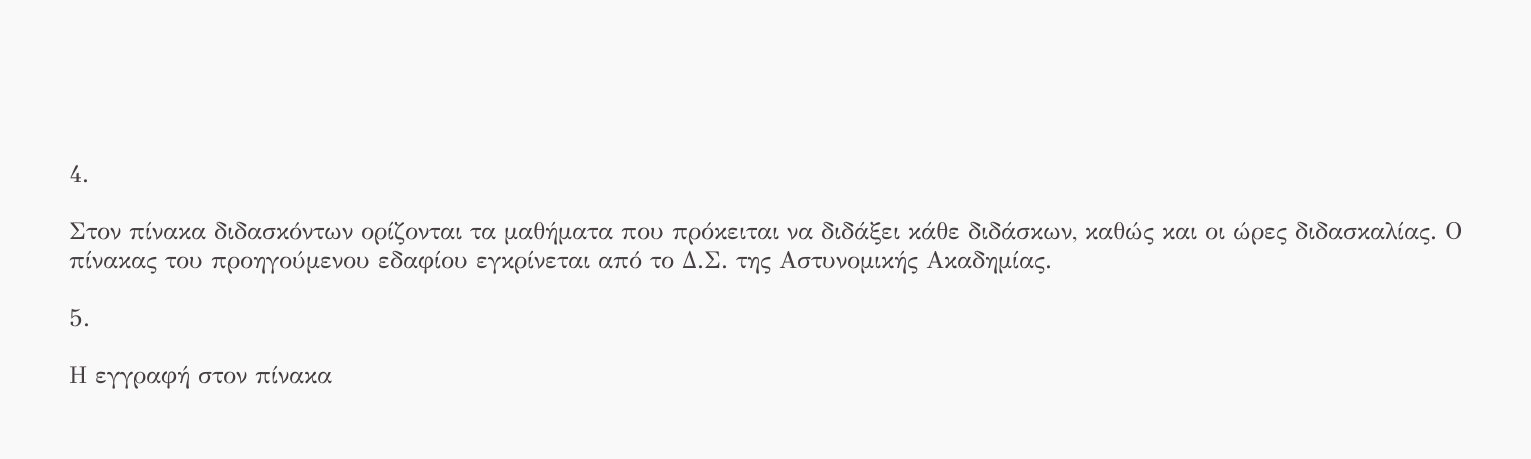4.

Στον πίνακα διδασκόντων ορίζονται τα μαθήματα που πρόκειται να διδάξει κάθε διδάσκων, καθώς και οι ώρες διδασκαλίας. Ο πίνακας του προηγούμενου εδαφίου εγκρίνεται από το Δ.Σ. της Αστυνομικής Ακαδημίας.

5.

Η εγγραφή στον πίνακα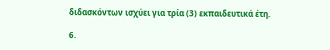διδασκόντων ισχύει για τρία (3) εκπαιδευτικά έτη.

6.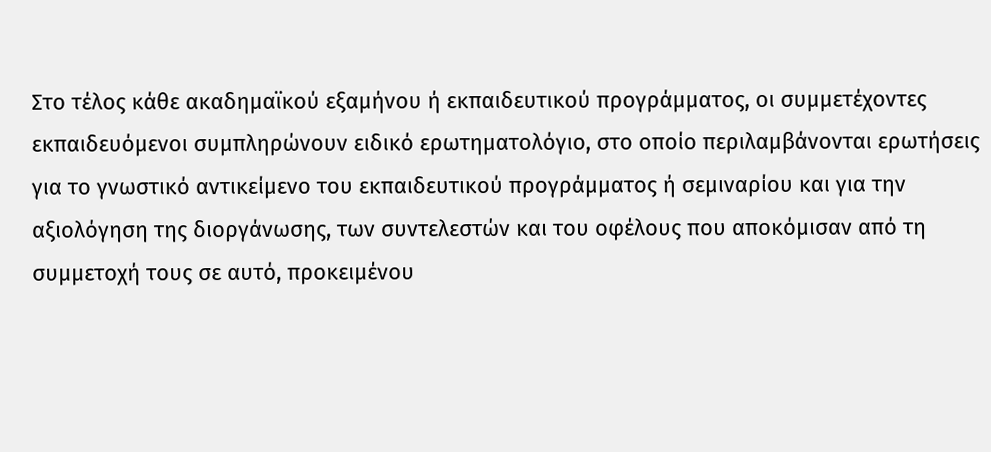Στο τέλος κάθε ακαδημαϊκού εξαμήνου ή εκπαιδευτικού προγράμματος, οι συμμετέχοντες εκπαιδευόμενοι συμπληρώνουν ειδικό ερωτηματολόγιο, στο οποίο περιλαμβάνονται ερωτήσεις για το γνωστικό αντικείμενο του εκπαιδευτικού προγράμματος ή σεμιναρίου και για την αξιολόγηση της διοργάνωσης, των συντελεστών και του οφέλους που αποκόμισαν από τη συμμετοχή τους σε αυτό, προκειμένου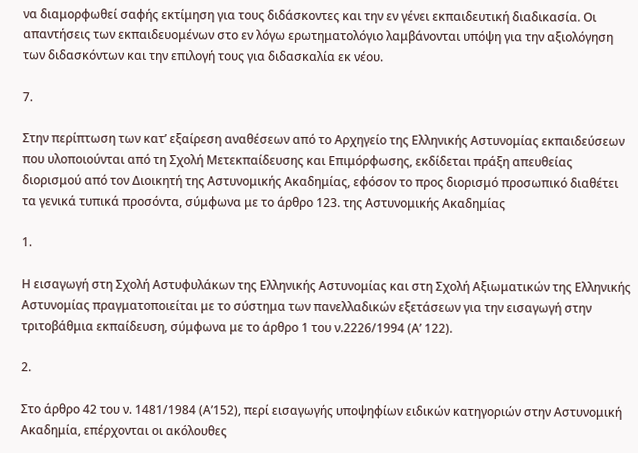να διαμορφωθεί σαφής εκτίμηση για τους διδάσκοντες και την εν γένει εκπαιδευτική διαδικασία. Οι απαντήσεις των εκπαιδευομένων στο εν λόγω ερωτηματολόγιο λαμβάνονται υπόψη για την αξιολόγηση των διδασκόντων και την επιλογή τους για διδασκαλία εκ νέου.

7.

Στην περίπτωση των κατ’ εξαίρεση αναθέσεων από το Αρχηγείο της Ελληνικής Αστυνομίας εκπαιδεύσεων που υλοποιούνται από τη Σχολή Μετεκπαίδευσης και Επιμόρφωσης, εκδίδεται πράξη απευθείας διορισμού από τον Διοικητή της Αστυνομικής Ακαδημίας, εφόσον το προς διορισμό προσωπικό διαθέτει τα γενικά τυπικά προσόντα, σύμφωνα με το άρθρο 123. της Αστυνομικής Ακαδημίας

1.

Η εισαγωγή στη Σχολή Αστυφυλάκων της Ελληνικής Αστυνομίας και στη Σχολή Αξιωματικών της Ελληνικής Αστυνομίας πραγματοποιείται με το σύστημα των πανελλαδικών εξετάσεων για την εισαγωγή στην τριτοβάθμια εκπαίδευση, σύμφωνα με το άρθρο 1 του ν.2226/1994 (Α’ 122).

2.

Στο άρθρο 42 του ν. 1481/1984 (Α’152), περί εισαγωγής υποψηφίων ειδικών κατηγοριών στην Αστυνομική Ακαδημία, επέρχονται οι ακόλουθες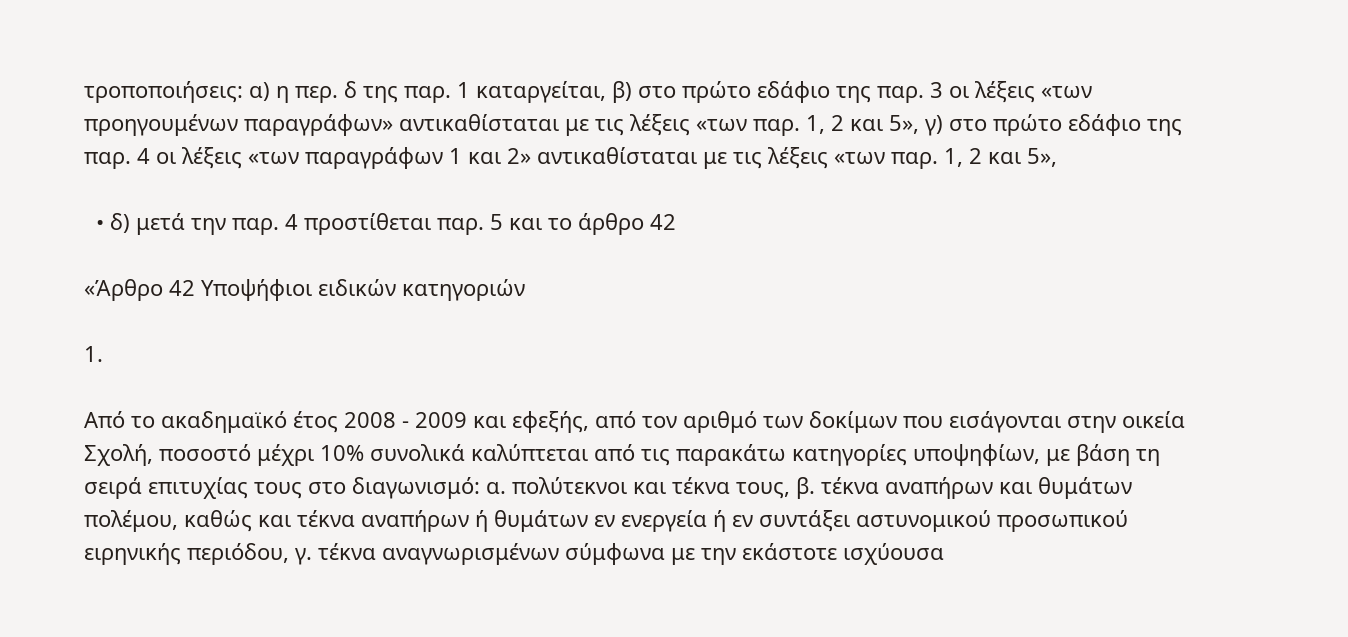τροποποιήσεις: α) η περ. δ της παρ. 1 καταργείται, β) στο πρώτο εδάφιο της παρ. 3 οι λέξεις «των προηγουμένων παραγράφων» αντικαθίσταται με τις λέξεις «των παρ. 1, 2 και 5», γ) στο πρώτο εδάφιο της παρ. 4 οι λέξεις «των παραγράφων 1 και 2» αντικαθίσταται με τις λέξεις «των παρ. 1, 2 και 5»,

  • δ) μετά την παρ. 4 προστίθεται παρ. 5 και το άρθρο 42

«Άρθρο 42 Υποψήφιοι ειδικών κατηγοριών

1.

Από το ακαδημαϊκό έτος 2008 - 2009 και εφεξής, από τον αριθμό των δοκίμων που εισάγονται στην οικεία Σχολή, ποσοστό μέχρι 10% συνολικά καλύπτεται από τις παρακάτω κατηγορίες υποψηφίων, με βάση τη σειρά επιτυχίας τους στο διαγωνισμό: α. πολύτεκνοι και τέκνα τους, β. τέκνα αναπήρων και θυμάτων πολέμου, καθώς και τέκνα αναπήρων ή θυμάτων εν ενεργεία ή εν συντάξει αστυνομικού προσωπικού ειρηνικής περιόδου, γ. τέκνα αναγνωρισμένων σύμφωνα με την εκάστοτε ισχύουσα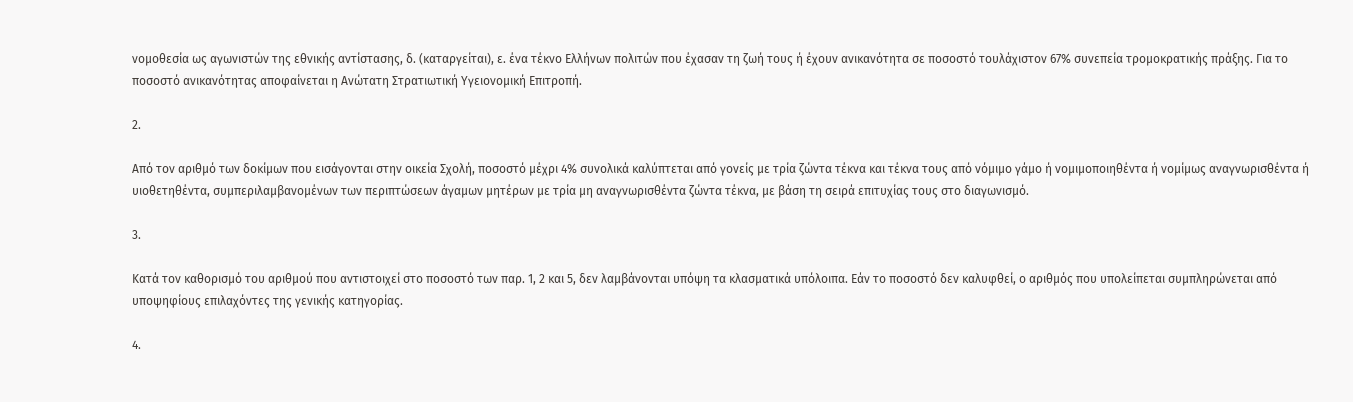νομοθεσία ως αγωνιστών της εθνικής αντίστασης, δ. (καταργείται), ε. ένα τέκνο Ελλήνων πολιτών που έχασαν τη ζωή τους ή έχουν ανικανότητα σε ποσοστό τουλάχιστον 67% συνεπεία τρομοκρατικής πράξης. Για το ποσοστό ανικανότητας αποφαίνεται η Ανώτατη Στρατιωτική Υγειονομική Επιτροπή.

2.

Από τον αριθμό των δοκίμων που εισάγονται στην οικεία Σχολή, ποσοστό μέχρι 4% συνολικά καλύπτεται από γονείς με τρία ζώντα τέκνα και τέκνα τους από νόμιμο γάμο ή νομιμοποιηθέντα ή νομίμως αναγνωρισθέντα ή υιοθετηθέντα, συμπεριλαμβανομένων των περιπτώσεων άγαμων μητέρων με τρία μη αναγνωρισθέντα ζώντα τέκνα, με βάση τη σειρά επιτυχίας τους στο διαγωνισμό.

3.

Κατά τον καθορισμό του αριθμού που αντιστοιχεί στο ποσοστό των παρ. 1, 2 και 5, δεν λαμβάνονται υπόψη τα κλασματικά υπόλοιπα. Εάν το ποσοστό δεν καλυφθεί, ο αριθμός που υπολείπεται συμπληρώνεται από υποψηφίους επιλαχόντες της γενικής κατηγορίας.

4.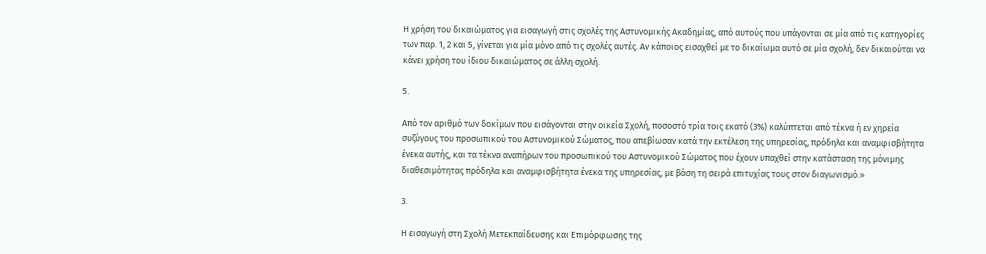Η χρήση του δικαιώματος για εισαγωγή στις σχολές της Αστυνομικής Ακαδημίας, από αυτούς που υπάγονται σε μία από τις κατηγορίες των παρ. 1, 2 και 5, γίνεται για μία μόνο από τις σχολές αυτές. Αν κάποιος εισαχθεί με το δικαίωμα αυτό σε μία σχολή, δεν δικαιούται να κάνει χρήση του ίδιου δικαιώματος σε άλλη σχολή.

5.

Από τον αριθμό των δοκίμων που εισάγονται στην οικεία Σχολή, ποσοστό τρία τοις εκατό (3%) καλύπτεται από τέκνα ή εν χηρεία συζύγους του προσωπικού του Αστυνομικού Σώματος, που απεβίωσαν κατά την εκτέλεση της υπηρεσίας, πρόδηλα και αναμφισβήτητα ένεκα αυτής, και τα τέκνα αναπήρων του προσωπικού του Αστυνομικού Σώματος που έχουν υπαχθεί στην κατάσταση της μόνιμης διαθεσιμότητας πρόδηλα και αναμφισβήτητα ένεκα της υπηρεσίας, με βάση τη σειρά επιτυχίας τους στον διαγωνισμό.»

3.

Η εισαγωγή στη Σχολή Μετεκπαίδευσης και Επιμόρφωσης της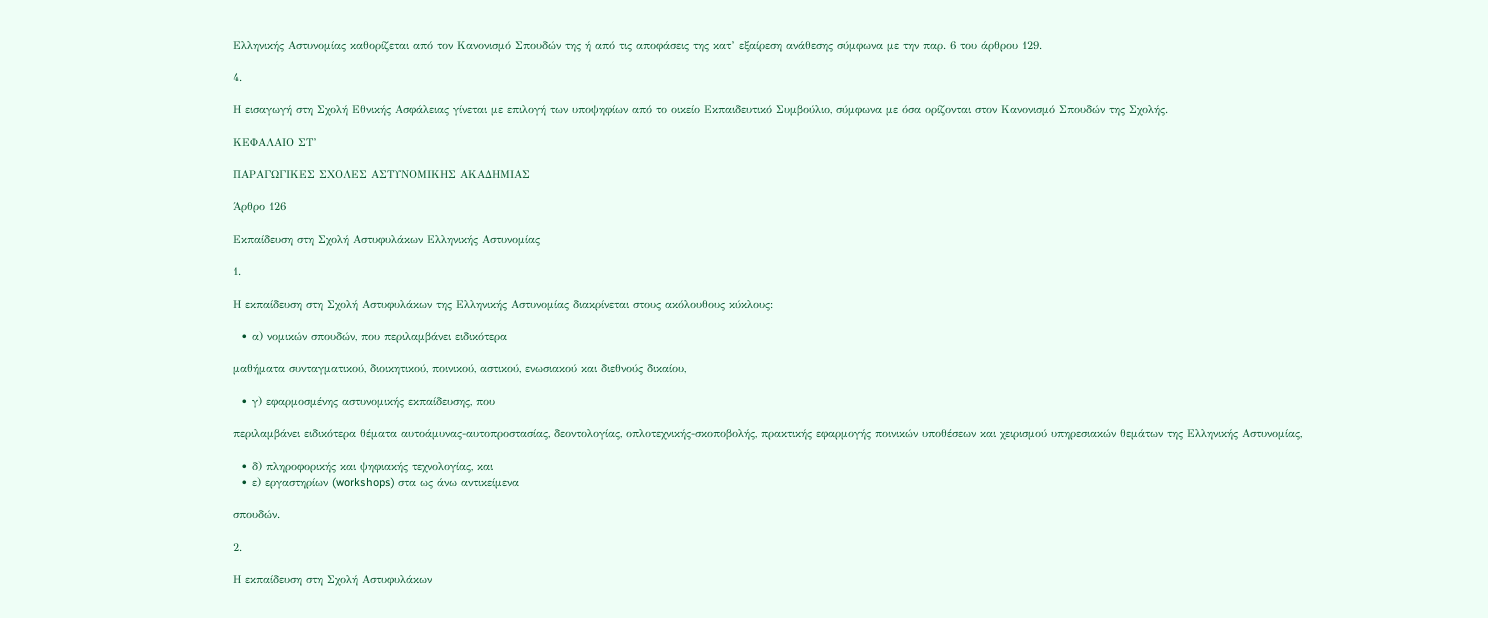Ελληνικής Αστυνομίας καθορίζεται από τον Κανονισμό Σπουδών της ή από τις αποφάσεις της κατ’ εξαίρεση ανάθεσης σύμφωνα με την παρ. 6 του άρθρου 129.

4.

Η εισαγωγή στη Σχολή Εθνικής Ασφάλειας γίνεται με επιλογή των υποψηφίων από το οικείο Εκπαιδευτικό Συμβούλιο, σύμφωνα με όσα ορίζονται στον Κανονισμό Σπουδών της Σχολής.

ΚΕΦΑΛΑΙΟ ΣΤ’

ΠΑΡΑΓΩΓΙΚΕΣ ΣΧΟΛΕΣ ΑΣΤΥΝΟΜΙΚΗΣ ΑΚΑΔΗΜΙΑΣ

Άρθρο 126

Εκπαίδευση στη Σχολή Αστυφυλάκων Ελληνικής Αστυνομίας

1.

Η εκπαίδευση στη Σχολή Αστυφυλάκων της Ελληνικής Αστυνομίας διακρίνεται στους ακόλουθους κύκλους:

  • α) νομικών σπουδών, που περιλαμβάνει ειδικότερα

μαθήματα συνταγματικού, διοικητικού, ποινικού, αστικού, ενωσιακού και διεθνούς δικαίου,

  • γ) εφαρμοσμένης αστυνομικής εκπαίδευσης, που

περιλαμβάνει ειδικότερα θέματα αυτοάμυνας-αυτοπροστασίας, δεοντολογίας, οπλοτεχνικής-σκοποβολής, πρακτικής εφαρμογής ποινικών υποθέσεων και χειρισμού υπηρεσιακών θεμάτων της Ελληνικής Αστυνομίας,

  • δ) πληροφορικής και ψηφιακής τεχνολογίας, και
  • ε) εργαστηρίων (workshops) στα ως άνω αντικείμενα

σπουδών.

2.

Η εκπαίδευση στη Σχολή Αστυφυλάκων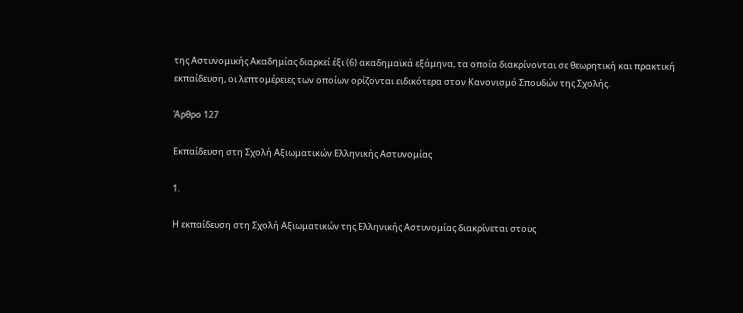της Αστυνομικής Ακαδημίας διαρκεί έξι (6) ακαδημαϊκά εξάμηνα, τα οποία διακρίνονται σε θεωρητική και πρακτική εκπαίδευση, οι λεπτομέρειες των οποίων ορίζονται ειδικότερα στον Κανονισμό Σπουδών της Σχολής.

Άρθρο 127

Εκπαίδευση στη Σχολή Αξιωματικών Ελληνικής Αστυνομίας

1.

Η εκπαίδευση στη Σχολή Αξιωματικών της Ελληνικής Αστυνομίας διακρίνεται στους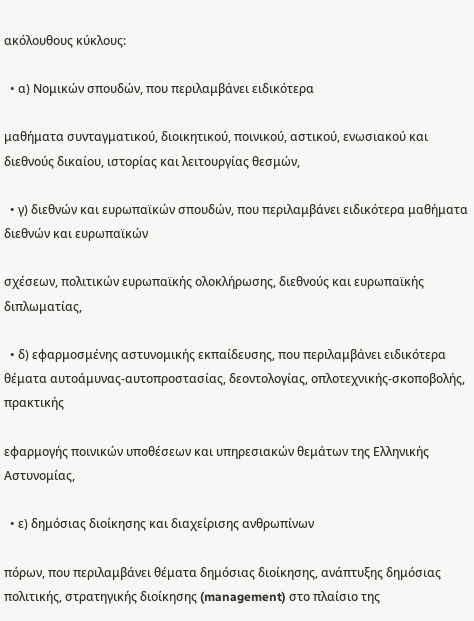ακόλουθους κύκλους:

  • α) Νομικών σπουδών, που περιλαμβάνει ειδικότερα

μαθήματα συνταγματικού, διοικητικού, ποινικού, αστικού, ενωσιακού και διεθνούς δικαίου, ιστορίας και λειτουργίας θεσμών,

  • γ) διεθνών και ευρωπαϊκών σπουδών, που περιλαμβάνει ειδικότερα μαθήματα διεθνών και ευρωπαϊκών

σχέσεων, πολιτικών ευρωπαϊκής ολοκλήρωσης, διεθνούς και ευρωπαϊκής διπλωματίας,

  • δ) εφαρμοσμένης αστυνομικής εκπαίδευσης, που περιλαμβάνει ειδικότερα θέματα αυτοάμυνας-αυτοπροστασίας, δεοντολογίας, οπλοτεχνικής-σκοποβολής, πρακτικής

εφαρμογής ποινικών υποθέσεων και υπηρεσιακών θεμάτων της Ελληνικής Αστυνομίας,

  • ε) δημόσιας διοίκησης και διαχείρισης ανθρωπίνων

πόρων, που περιλαμβάνει θέματα δημόσιας διοίκησης, ανάπτυξης δημόσιας πολιτικής, στρατηγικής διοίκησης (management) στο πλαίσιο της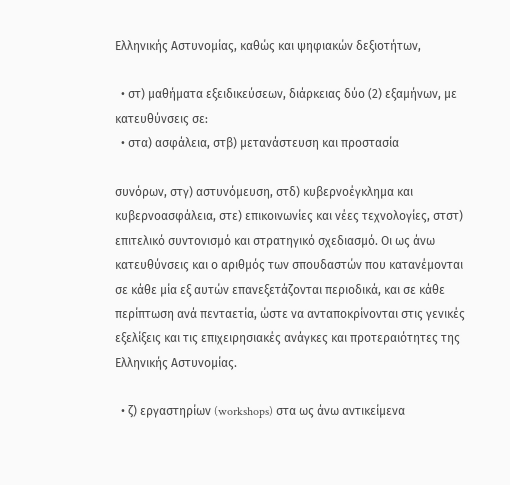Ελληνικής Αστυνομίας, καθώς και ψηφιακών δεξιοτήτων,

  • στ) μαθήματα εξειδικεύσεων, διάρκειας δύο (2) εξαμήνων, με κατευθύνσεις σε:
  • στα) ασφάλεια, στβ) μετανάστευση και προστασία

συνόρων, στγ) αστυνόμευση, στδ) κυβερνοέγκλημα και κυβερνοασφάλεια, στε) επικοινωνίες και νέες τεχνολογίες, στστ) επιτελικό συντονισμό και στρατηγικό σχεδιασμό. Οι ως άνω κατευθύνσεις και ο αριθμός των σπουδαστών που κατανέμονται σε κάθε μία εξ αυτών επανεξετάζονται περιοδικά, και σε κάθε περίπτωση ανά πενταετία, ώστε να ανταποκρίνονται στις γενικές εξελίξεις και τις επιχειρησιακές ανάγκες και προτεραιότητες της Ελληνικής Αστυνομίας.

  • ζ) εργαστηρίων (workshops) στα ως άνω αντικείμενα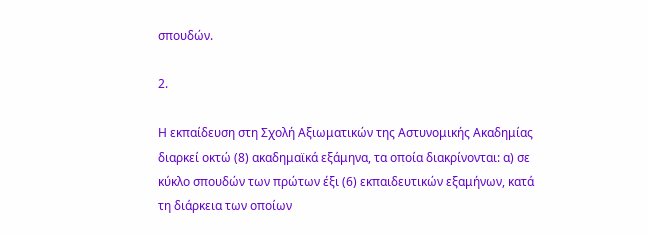σπουδών.

2.

Η εκπαίδευση στη Σχολή Αξιωματικών της Αστυνομικής Ακαδημίας διαρκεί οκτώ (8) ακαδημαϊκά εξάμηνα, τα οποία διακρίνονται: α) σε κύκλο σπουδών των πρώτων έξι (6) εκπαιδευτικών εξαμήνων, κατά τη διάρκεια των οποίων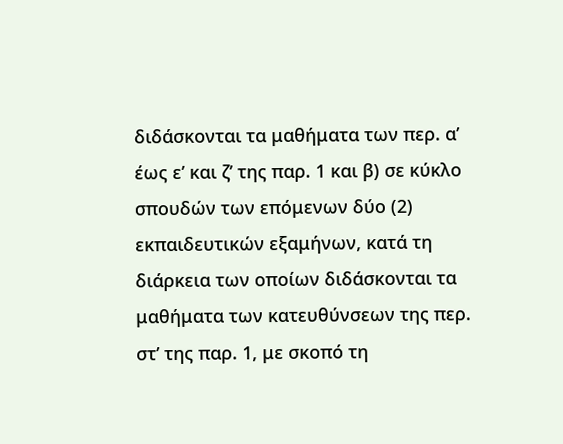διδάσκονται τα μαθήματα των περ. α’ έως ε’ και ζ’ της παρ. 1 και β) σε κύκλο σπουδών των επόμενων δύο (2) εκπαιδευτικών εξαμήνων, κατά τη διάρκεια των οποίων διδάσκονται τα μαθήματα των κατευθύνσεων της περ. στ’ της παρ. 1, με σκοπό τη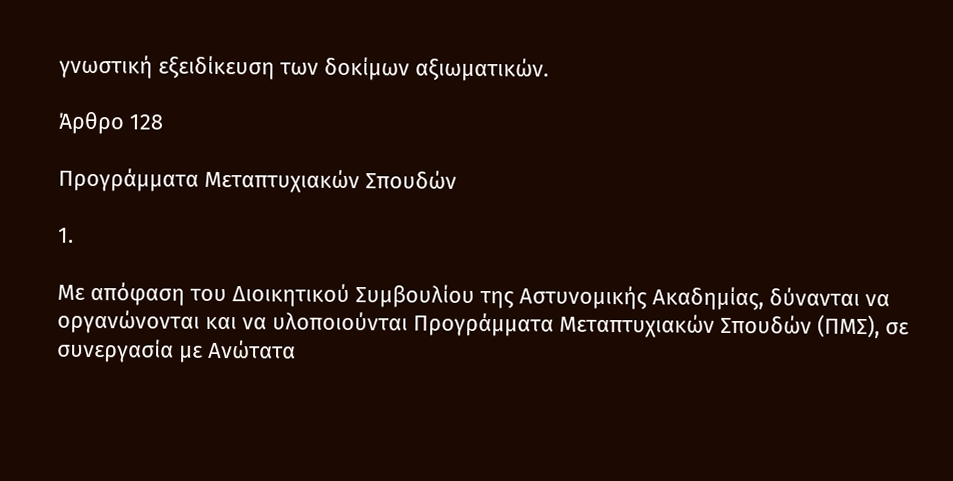γνωστική εξειδίκευση των δοκίμων αξιωματικών.

Άρθρο 128

Προγράμματα Μεταπτυχιακών Σπουδών

1.

Με απόφαση του Διοικητικού Συμβουλίου της Αστυνομικής Ακαδημίας, δύνανται να οργανώνονται και να υλοποιούνται Προγράμματα Μεταπτυχιακών Σπουδών (ΠΜΣ), σε συνεργασία με Ανώτατα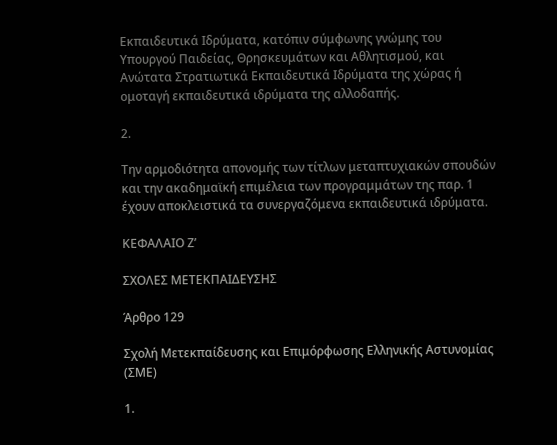Εκπαιδευτικά Ιδρύματα, κατόπιν σύμφωνης γνώμης του Υπουργού Παιδείας, Θρησκευμάτων και Αθλητισμού, και Ανώτατα Στρατιωτικά Εκπαιδευτικά Ιδρύματα της χώρας ή ομοταγή εκπαιδευτικά ιδρύματα της αλλοδαπής.

2.

Την αρμοδιότητα απονομής των τίτλων μεταπτυχιακών σπουδών και την ακαδημαϊκή επιμέλεια των προγραμμάτων της παρ. 1 έχουν αποκλειστικά τα συνεργαζόμενα εκπαιδευτικά ιδρύματα.

ΚΕΦΑΛΑΙΟ Ζ’

ΣΧΟΛΕΣ ΜΕΤΕΚΠΑΙΔΕΥΣΗΣ

Άρθρο 129

Σχολή Μετεκπαίδευσης και Επιμόρφωσης Ελληνικής Αστυνομίας (ΣΜΕ)

1.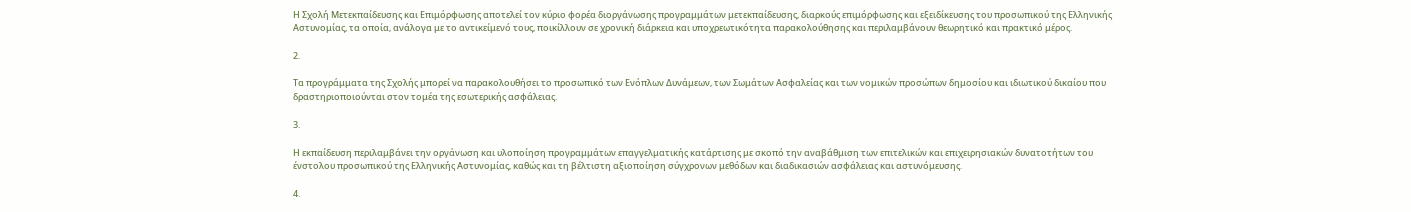Η Σχολή Μετεκπαίδευσης και Επιμόρφωσης αποτελεί τον κύριο φορέα διοργάνωσης προγραμμάτων μετεκπαίδευσης, διαρκούς επιμόρφωσης και εξειδίκευσης του προσωπικού της Ελληνικής Αστυνομίας, τα οποία, ανάλογα με το αντικείμενό τους, ποικίλλουν σε χρονική διάρκεια και υποχρεωτικότητα παρακολούθησης και περιλαμβάνουν θεωρητικό και πρακτικό μέρος.

2.

Τα προγράμματα της Σχολής μπορεί να παρακολουθήσει το προσωπικό των Ενόπλων Δυνάμεων, των Σωμάτων Ασφαλείας και των νομικών προσώπων δημοσίου και ιδιωτικού δικαίου που δραστηριοποιούνται στον τομέα της εσωτερικής ασφάλειας.

3.

Η εκπαίδευση περιλαμβάνει την οργάνωση και υλοποίηση προγραμμάτων επαγγελματικής κατάρτισης με σκοπό την αναβάθμιση των επιτελικών και επιχειρησιακών δυνατοτήτων του ένστολου προσωπικού της Ελληνικής Αστυνομίας, καθώς και τη βέλτιστη αξιοποίηση σύγχρονων μεθόδων και διαδικασιών ασφάλειας και αστυνόμευσης.

4.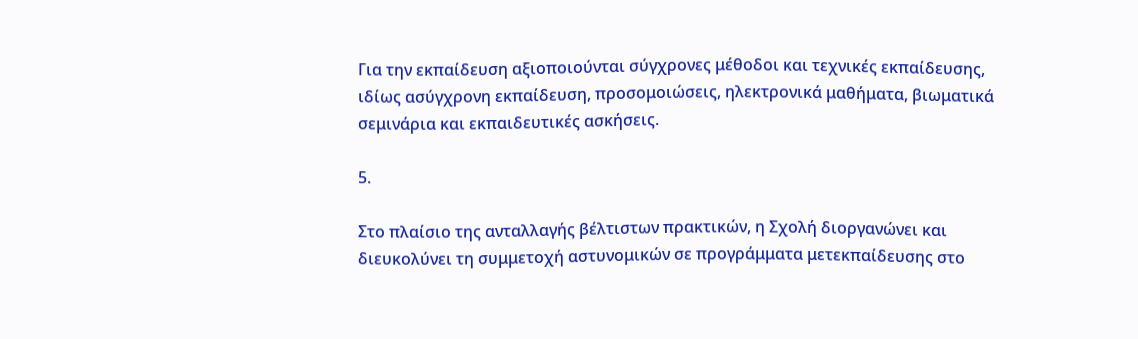Για την εκπαίδευση αξιοποιούνται σύγχρονες μέθοδοι και τεχνικές εκπαίδευσης, ιδίως ασύγχρονη εκπαίδευση, προσομοιώσεις, ηλεκτρονικά μαθήματα, βιωματικά σεμινάρια και εκπαιδευτικές ασκήσεις.

5.

Στο πλαίσιο της ανταλλαγής βέλτιστων πρακτικών, η Σχολή διοργανώνει και διευκολύνει τη συμμετοχή αστυνομικών σε προγράμματα μετεκπαίδευσης στο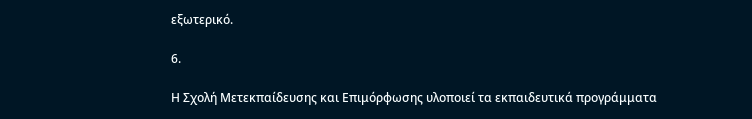εξωτερικό.

6.

Η Σχολή Μετεκπαίδευσης και Επιμόρφωσης υλοποιεί τα εκπαιδευτικά προγράμματα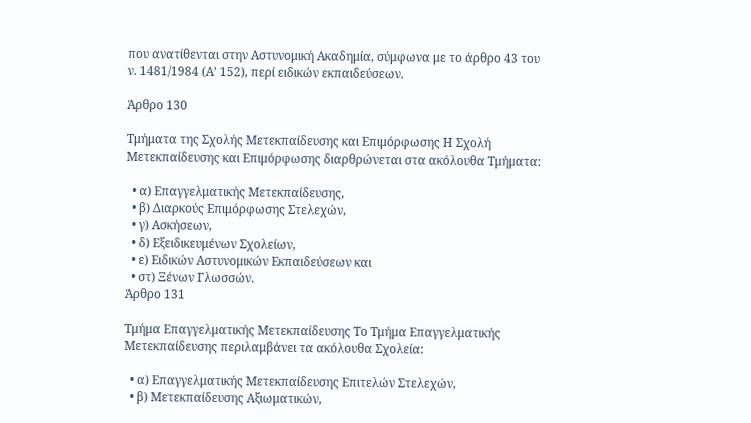που ανατίθενται στην Αστυνομική Ακαδημία, σύμφωνα με το άρθρο 43 του ν. 1481/1984 (Α’ 152), περί ειδικών εκπαιδεύσεων.

Άρθρο 130

Τμήματα της Σχολής Μετεκπαίδευσης και Επιμόρφωσης Η Σχολή Μετεκπαίδευσης και Επιμόρφωσης διαρθρώνεται στα ακόλουθα Τμήματα:

  • α) Επαγγελματικής Μετεκπαίδευσης,
  • β) Διαρκούς Επιμόρφωσης Στελεχών,
  • γ) Ασκήσεων,
  • δ) Εξειδικευμένων Σχολείων,
  • ε) Ειδικών Αστυνομικών Εκπαιδεύσεων και
  • στ) Ξένων Γλωσσών.
Άρθρο 131

Τμήμα Επαγγελματικής Μετεκπαίδευσης Το Τμήμα Επαγγελματικής Μετεκπαίδευσης περιλαμβάνει τα ακόλουθα Σχολεία:

  • α) Επαγγελματικής Μετεκπαίδευσης Επιτελών Στελεχών,
  • β) Μετεκπαίδευσης Αξιωματικών,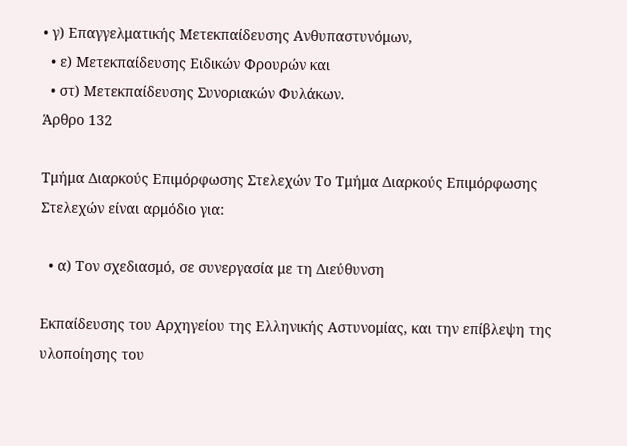• γ) Επαγγελματικής Μετεκπαίδευσης Ανθυπαστυνόμων,
  • ε) Μετεκπαίδευσης Ειδικών Φρουρών και
  • στ) Μετεκπαίδευσης Συνοριακών Φυλάκων.
Άρθρο 132

Τμήμα Διαρκούς Επιμόρφωσης Στελεχών Το Τμήμα Διαρκούς Επιμόρφωσης Στελεχών είναι αρμόδιο για:

  • α) Τον σχεδιασμό, σε συνεργασία με τη Διεύθυνση

Εκπαίδευσης του Αρχηγείου της Ελληνικής Αστυνομίας, και την επίβλεψη της υλοποίησης του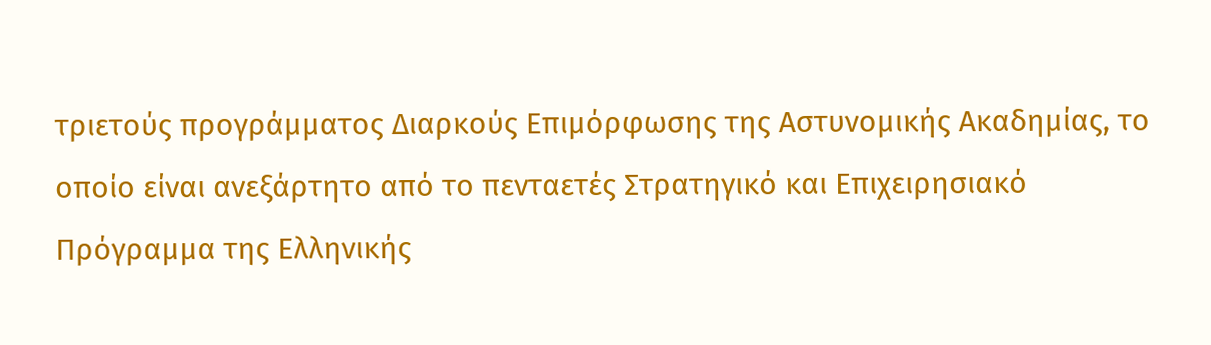τριετούς προγράμματος Διαρκούς Επιμόρφωσης της Αστυνομικής Ακαδημίας, το οποίο είναι ανεξάρτητο από το πενταετές Στρατηγικό και Επιχειρησιακό Πρόγραμμα της Ελληνικής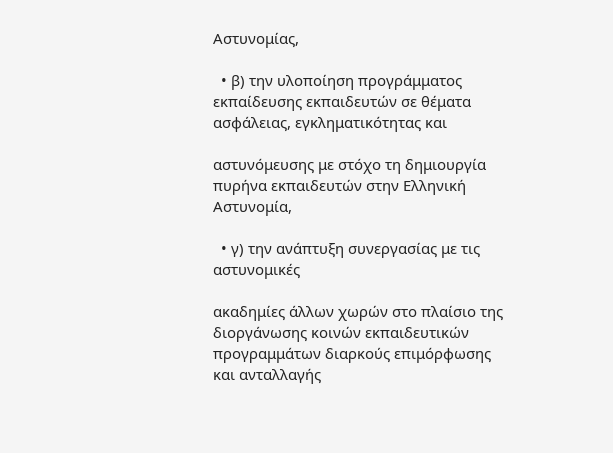Αστυνομίας,

  • β) την υλοποίηση προγράμματος εκπαίδευσης εκπαιδευτών σε θέματα ασφάλειας, εγκληματικότητας και

αστυνόμευσης με στόχο τη δημιουργία πυρήνα εκπαιδευτών στην Ελληνική Αστυνομία,

  • γ) την ανάπτυξη συνεργασίας με τις αστυνομικές

ακαδημίες άλλων χωρών στο πλαίσιο της διοργάνωσης κοινών εκπαιδευτικών προγραμμάτων διαρκούς επιμόρφωσης και ανταλλαγής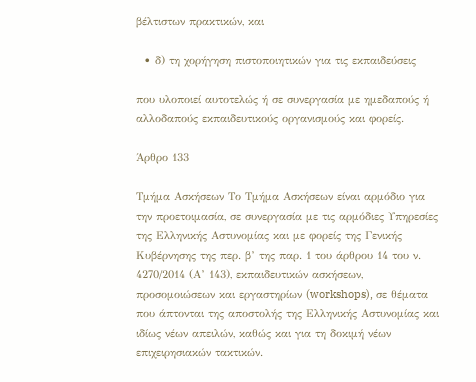βέλτιστων πρακτικών, και

  • δ) τη χορήγηση πιστοποιητικών για τις εκπαιδεύσεις

που υλοποιεί αυτοτελώς ή σε συνεργασία με ημεδαπούς ή αλλοδαπούς εκπαιδευτικούς οργανισμούς και φορείς.

Άρθρο 133

Τμήμα Ασκήσεων Το Τμήμα Ασκήσεων είναι αρμόδιο για την προετοιμασία, σε συνεργασία με τις αρμόδιες Υπηρεσίες της Ελληνικής Αστυνομίας και με φορείς της Γενικής Κυβέρνησης της περ. β’ της παρ. 1 του άρθρου 14 του ν. 4270/2014 (Α’ 143), εκπαιδευτικών ασκήσεων, προσομοιώσεων και εργαστηρίων (workshops), σε θέματα που άπτονται της αποστολής της Ελληνικής Αστυνομίας και ιδίως νέων απειλών, καθώς και για τη δοκιμή νέων επιχειρησιακών τακτικών.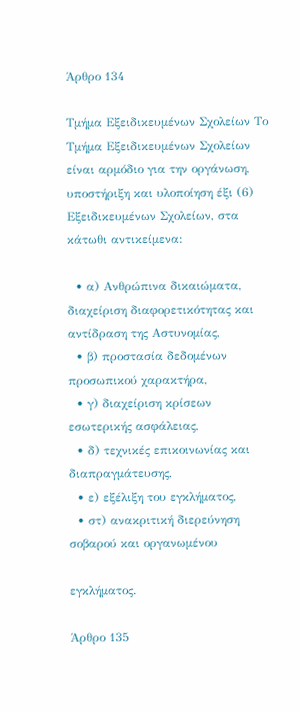Άρθρο 134

Τμήμα Εξειδικευμένων Σχολείων Το Τμήμα Εξειδικευμένων Σχολείων είναι αρμόδιο για την οργάνωση, υποστήριξη και υλοποίηση έξι (6) Εξειδικευμένων Σχολείων, στα κάτωθι αντικείμενα:

  • α) Ανθρώπινα δικαιώματα, διαχείριση διαφορετικότητας και αντίδραση της Αστυνομίας,
  • β) προστασία δεδομένων προσωπικού χαρακτήρα,
  • γ) διαχείριση κρίσεων εσωτερικής ασφάλειας,
  • δ) τεχνικές επικοινωνίας και διαπραγμάτευσης,
  • ε) εξέλιξη του εγκλήματος,
  • στ) ανακριτική διερεύνηση σοβαρού και οργανωμένου

εγκλήματος.

Άρθρο 135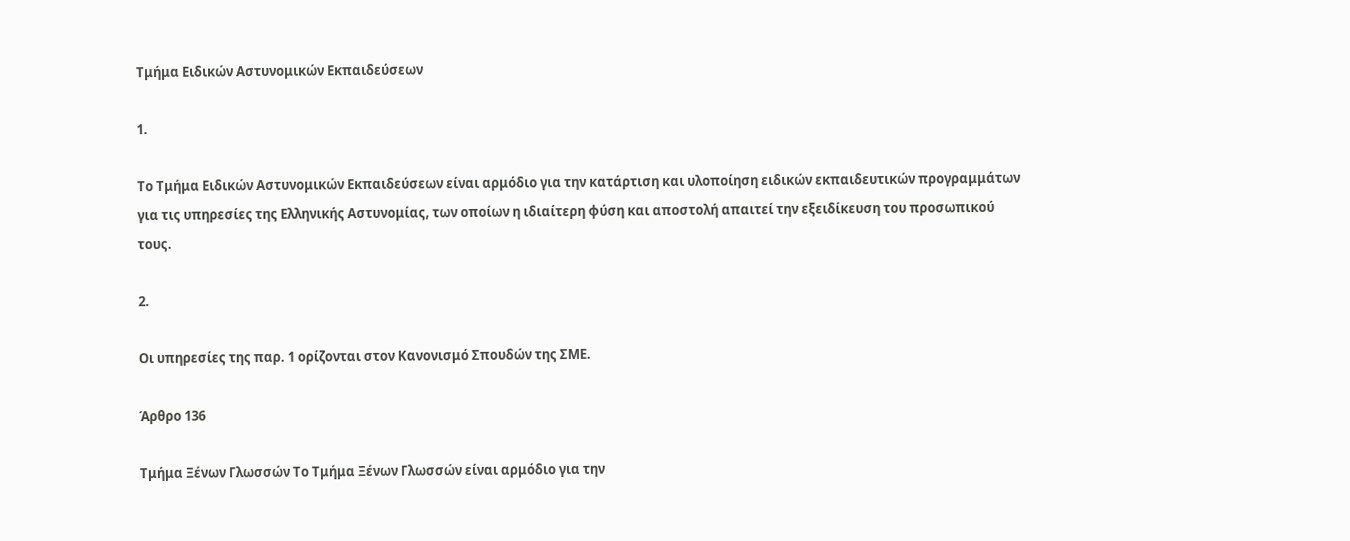Τμήμα Ειδικών Αστυνομικών Εκπαιδεύσεων

1.

Το Τμήμα Ειδικών Αστυνομικών Εκπαιδεύσεων είναι αρμόδιο για την κατάρτιση και υλοποίηση ειδικών εκπαιδευτικών προγραμμάτων για τις υπηρεσίες της Ελληνικής Αστυνομίας, των οποίων η ιδιαίτερη φύση και αποστολή απαιτεί την εξειδίκευση του προσωπικού τους.

2.

Οι υπηρεσίες της παρ. 1 ορίζονται στον Κανονισμό Σπουδών της ΣΜΕ.

Άρθρο 136

Τμήμα Ξένων Γλωσσών Το Τμήμα Ξένων Γλωσσών είναι αρμόδιο για την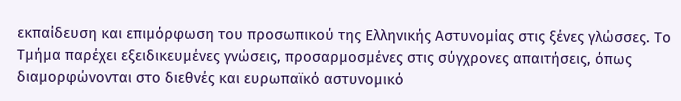εκπαίδευση και επιμόρφωση του προσωπικού της Ελληνικής Αστυνομίας στις ξένες γλώσσες. Το Τμήμα παρέχει εξειδικευμένες γνώσεις, προσαρμοσμένες στις σύγχρονες απαιτήσεις, όπως διαμορφώνονται στο διεθνές και ευρωπαϊκό αστυνομικό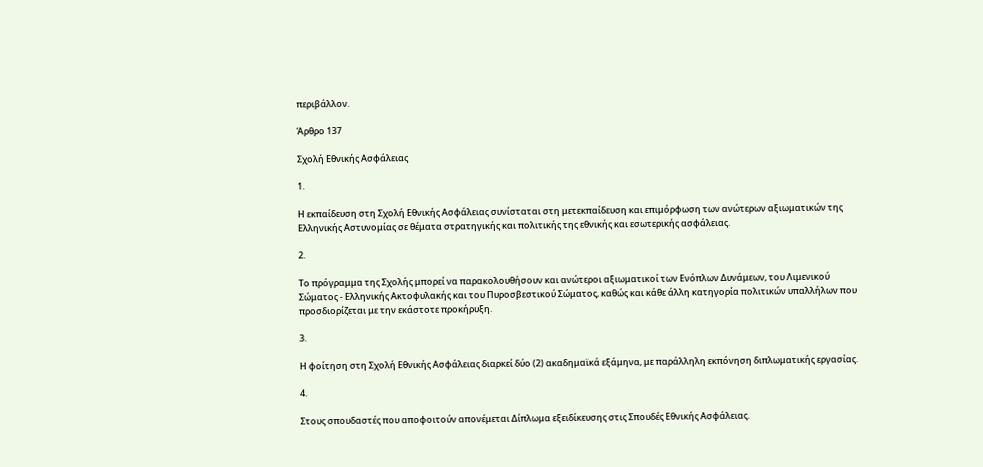περιβάλλον.

Άρθρο 137

Σχολή Εθνικής Ασφάλειας

1.

Η εκπαίδευση στη Σχολή Εθνικής Ασφάλειας συνίσταται στη μετεκπαίδευση και επιμόρφωση των ανώτερων αξιωματικών της Ελληνικής Αστυνομίας σε θέματα στρατηγικής και πολιτικής της εθνικής και εσωτερικής ασφάλειας.

2.

Το πρόγραμμα της Σχολής μπορεί να παρακολουθήσουν και ανώτεροι αξιωματικοί των Ενόπλων Δυνάμεων, του Λιμενικού Σώματος - Ελληνικής Ακτοφυλακής και του Πυροσβεστικού Σώματος, καθώς και κάθε άλλη κατηγορία πολιτικών υπαλλήλων που προσδιορίζεται με την εκάστοτε προκήρυξη.

3.

Η φοίτηση στη Σχολή Εθνικής Ασφάλειας διαρκεί δύο (2) ακαδημαϊκά εξάμηνα, με παράλληλη εκπόνηση διπλωματικής εργασίας.

4.

Στους σπουδαστές που αποφοιτούν απονέμεται Δίπλωμα εξειδίκευσης στις Σπουδές Εθνικής Ασφάλειας.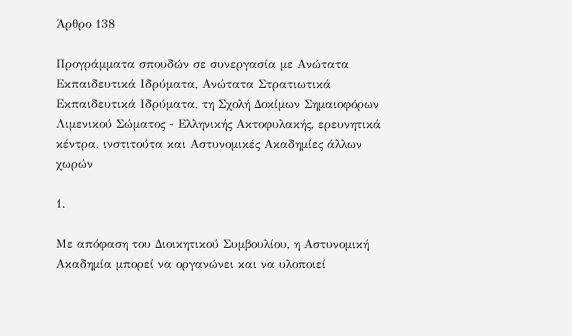Άρθρο 138

Προγράμματα σπουδών σε συνεργασία με Ανώτατα Εκπαιδευτικά Ιδρύματα, Ανώτατα Στρατιωτικά Εκπαιδευτικά Ιδρύματα, τη Σχολή Δοκίμων Σημαιοφόρων Λιμενικού Σώματος - Ελληνικής Ακτοφυλακής, ερευνητικά κέντρα, ινστιτούτα και Αστυνομικές Ακαδημίες άλλων χωρών

1.

Με απόφαση του Διοικητικού Συμβουλίου, η Αστυνομική Ακαδημία μπορεί να οργανώνει και να υλοποιεί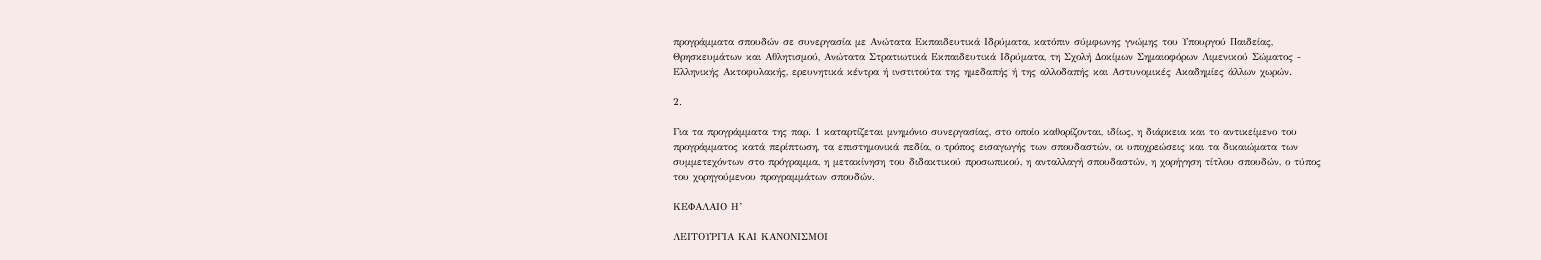προγράμματα σπουδών σε συνεργασία με Ανώτατα Εκπαιδευτικά Ιδρύματα, κατόπιν σύμφωνης γνώμης του Υπουργού Παιδείας, Θρησκευμάτων και Αθλητισμού, Ανώτατα Στρατιωτικά Εκπαιδευτικά Ιδρύματα, τη Σχολή Δοκίμων Σημαιοφόρων Λιμενικού Σώματος - Ελληνικής Ακτοφυλακής, ερευνητικά κέντρα ή ινστιτούτα της ημεδαπής ή της αλλοδαπής και Αστυνομικές Ακαδημίες άλλων χωρών.

2.

Για τα προγράμματα της παρ. 1 καταρτίζεται μνημόνιο συνεργασίας, στο οποίο καθορίζονται, ιδίως, η διάρκεια και το αντικείμενο του προγράμματος κατά περίπτωση, τα επιστημονικά πεδία, ο τρόπος εισαγωγής των σπουδαστών, οι υποχρεώσεις και τα δικαιώματα των συμμετεχόντων στο πρόγραμμα, η μετακίνηση του διδακτικού προσωπικού, η ανταλλαγή σπουδαστών, η χορήγηση τίτλου σπουδών, ο τύπος του χορηγούμενου προγραμμάτων σπουδών.

ΚΕΦΑΛΑΙΟ Η’

ΛΕΙΤΟΥΡΓΙΑ ΚΑΙ ΚΑΝΟΝΙΣΜΟΙ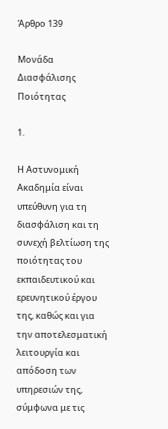Άρθρο 139

Μονάδα Διασφάλισης Ποιότητας

1.

Η Αστυνομική Ακαδημία είναι υπεύθυνη για τη διασφάλιση και τη συνεχή βελτίωση της ποιότητας του εκπαιδευτικού και ερευνητικού έργου της, καθώς και για την αποτελεσματική λειτουργία και απόδοση των υπηρεσιών της, σύμφωνα με τις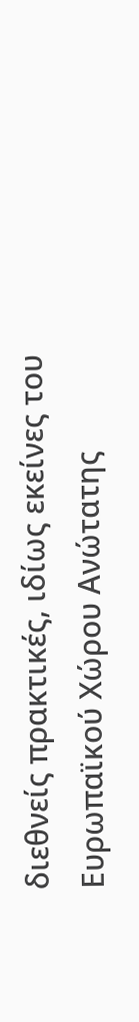διεθνείς πρακτικές, ιδίως εκείνες του Ευρωπαϊκού Χώρου Ανώτατης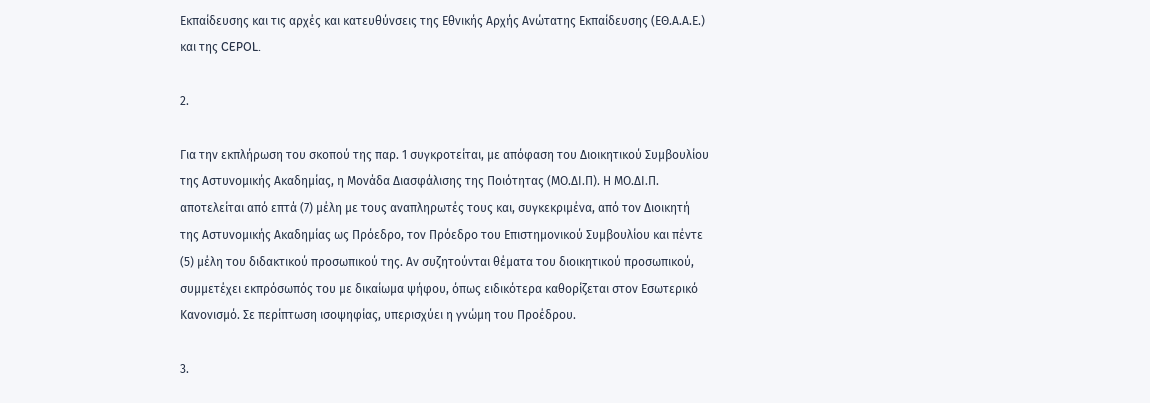Εκπαίδευσης και τις αρχές και κατευθύνσεις της Εθνικής Αρχής Ανώτατης Εκπαίδευσης (ΕΘ.Α.Α.Ε.) και της CEPOL.

2.

Για την εκπλήρωση του σκοπού της παρ. 1 συγκροτείται, με απόφαση του Διοικητικού Συμβουλίου της Αστυνομικής Ακαδημίας, η Μονάδα Διασφάλισης της Ποιότητας (ΜΟ.ΔΙ.Π). Η ΜΟ.ΔΙ.Π. αποτελείται από επτά (7) μέλη με τους αναπληρωτές τους και, συγκεκριμένα, από τον Διοικητή της Αστυνομικής Ακαδημίας ως Πρόεδρο, τον Πρόεδρο του Επιστημονικού Συμβουλίου και πέντε (5) μέλη του διδακτικού προσωπικού της. Αν συζητούνται θέματα του διοικητικού προσωπικού, συμμετέχει εκπρόσωπός του με δικαίωμα ψήφου, όπως ειδικότερα καθορίζεται στον Εσωτερικό Κανονισμό. Σε περίπτωση ισοψηφίας, υπερισχύει η γνώμη του Προέδρου.

3.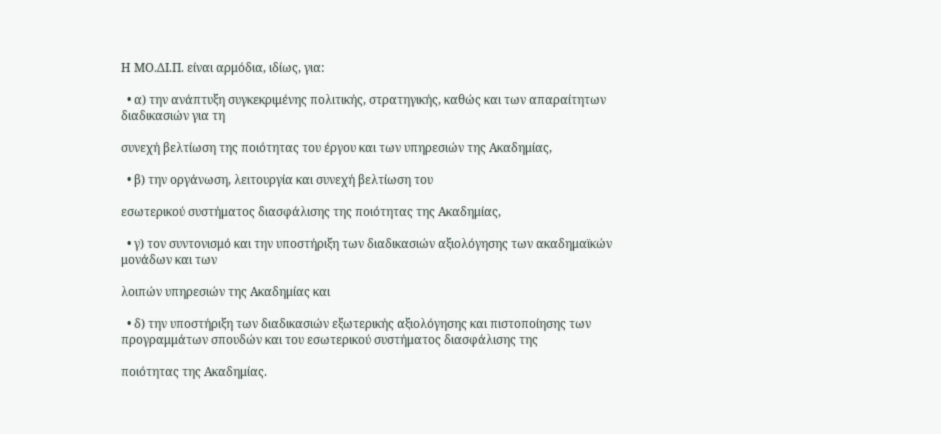Η ΜΟ.ΔΙ.Π. είναι αρμόδια, ιδίως, για:

  • α) την ανάπτυξη συγκεκριμένης πολιτικής, στρατηγικής, καθώς και των απαραίτητων διαδικασιών για τη

συνεχή βελτίωση της ποιότητας του έργου και των υπηρεσιών της Ακαδημίας,

  • β) την οργάνωση, λειτουργία και συνεχή βελτίωση του

εσωτερικού συστήματος διασφάλισης της ποιότητας της Ακαδημίας,

  • γ) τον συντονισμό και την υποστήριξη των διαδικασιών αξιολόγησης των ακαδημαϊκών μονάδων και των

λοιπών υπηρεσιών της Ακαδημίας και

  • δ) την υποστήριξη των διαδικασιών εξωτερικής αξιολόγησης και πιστοποίησης των προγραμμάτων σπουδών και του εσωτερικού συστήματος διασφάλισης της

ποιότητας της Ακαδημίας.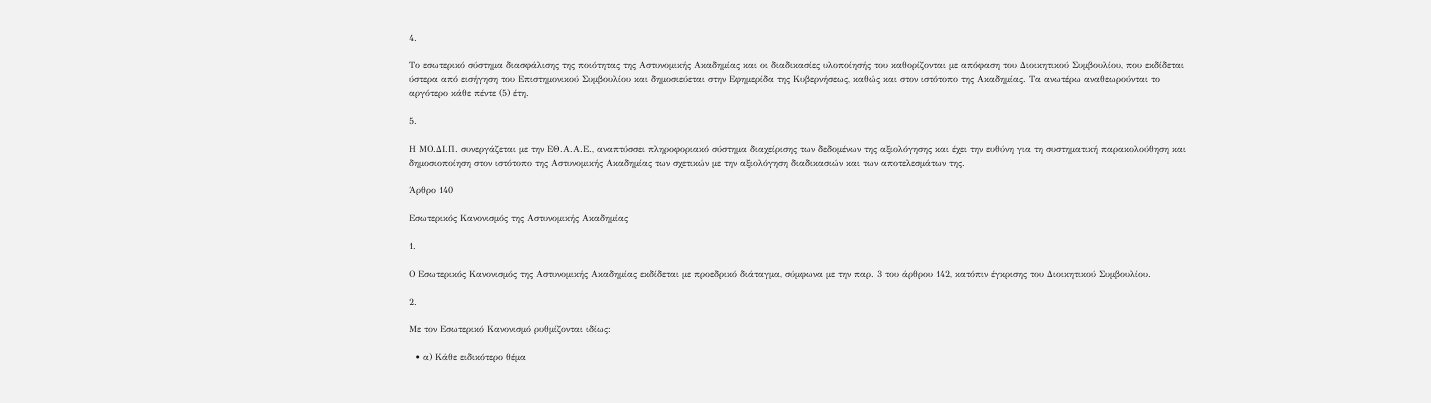4.

Το εσωτερικό σύστημα διασφάλισης της ποιότητας της Αστυνομικής Ακαδημίας και οι διαδικασίες υλοποίησής του καθορίζονται με απόφαση του Διοικητικού Συμβουλίου, που εκδίδεται ύστερα από εισήγηση του Επιστημονικού Συμβουλίου και δημοσιεύεται στην Εφημερίδα της Κυβερνήσεως, καθώς και στον ιστότοπο της Ακαδημίας. Τα ανωτέρω αναθεωρούνται το αργότερο κάθε πέντε (5) έτη.

5.

Η ΜΟ.ΔΙ.Π. συνεργάζεται με την ΕΘ.Α.Α.Ε., αναπτύσσει πληροφοριακό σύστημα διαχείρισης των δεδομένων της αξιολόγησης και έχει την ευθύνη για τη συστηματική παρακολούθηση και δημοσιοποίηση στον ιστότοπο της Αστυνομικής Ακαδημίας των σχετικών με την αξιολόγηση διαδικασιών και των αποτελεσμάτων της.

Άρθρο 140

Εσωτερικός Κανονισμός της Αστυνομικής Ακαδημίας

1.

Ο Εσωτερικός Κανονισμός της Αστυνομικής Ακαδημίας εκδίδεται με προεδρικό διάταγμα, σύμφωνα με την παρ. 3 του άρθρου 142, κατόπιν έγκρισης του Διοικητικού Συμβουλίου.

2.

Με τον Εσωτερικό Κανονισμό ρυθμίζονται ιδίως:

  • α) Κάθε ειδικότερο θέμα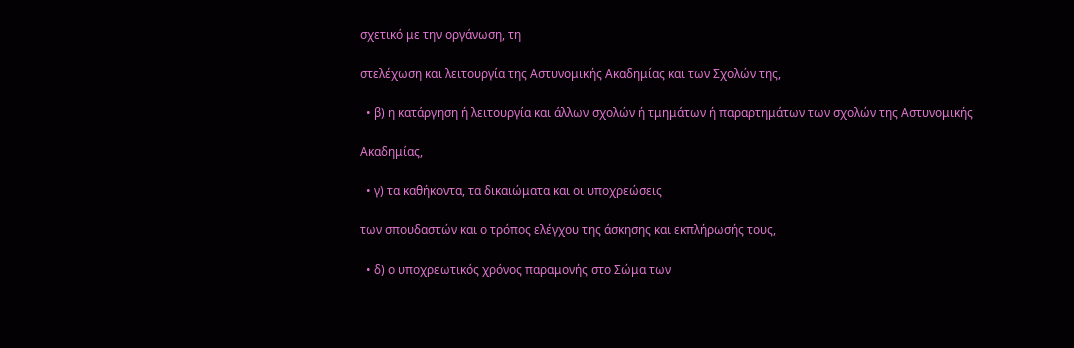σχετικό με την οργάνωση, τη

στελέχωση και λειτουργία της Αστυνομικής Ακαδημίας και των Σχολών της,

  • β) η κατάργηση ή λειτουργία και άλλων σχολών ή τμημάτων ή παραρτημάτων των σχολών της Αστυνομικής

Ακαδημίας,

  • γ) τα καθήκοντα, τα δικαιώματα και οι υποχρεώσεις

των σπουδαστών και ο τρόπος ελέγχου της άσκησης και εκπλήρωσής τους,

  • δ) ο υποχρεωτικός χρόνος παραμονής στο Σώμα των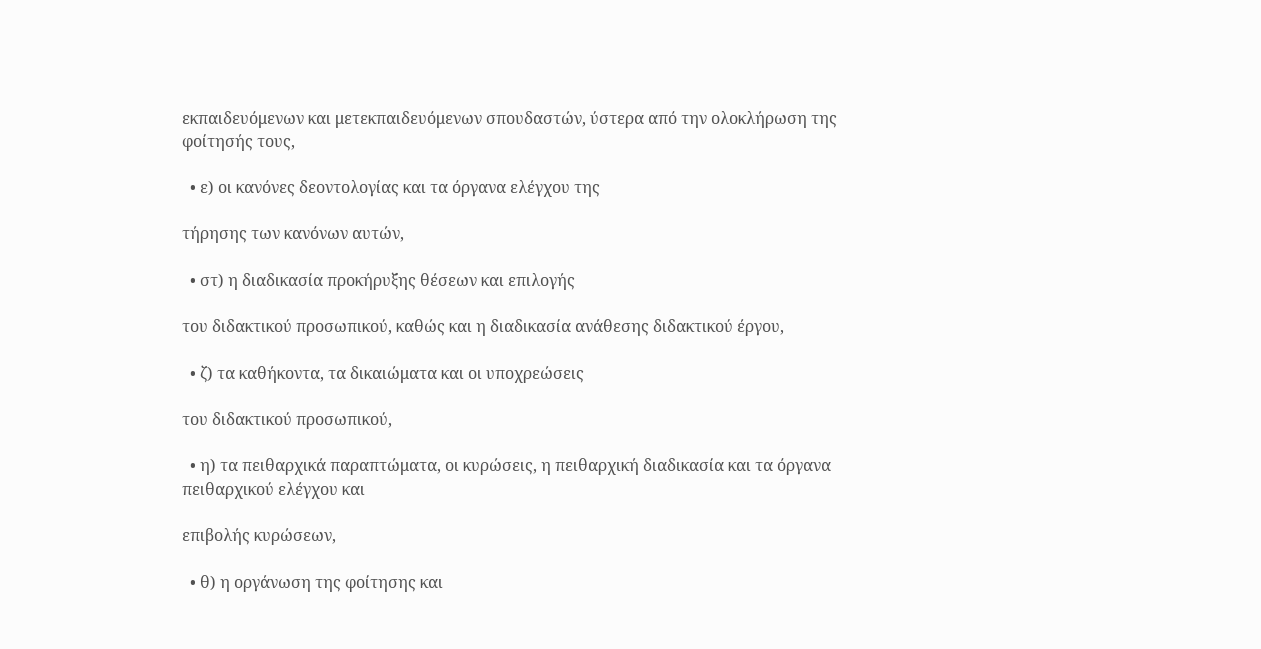εκπαιδευόμενων και μετεκπαιδευόμενων σπουδαστών, ύστερα από την ολοκλήρωση της φοίτησής τους,

  • ε) οι κανόνες δεοντολογίας και τα όργανα ελέγχου της

τήρησης των κανόνων αυτών,

  • στ) η διαδικασία προκήρυξης θέσεων και επιλογής

του διδακτικού προσωπικού, καθώς και η διαδικασία ανάθεσης διδακτικού έργου,

  • ζ) τα καθήκοντα, τα δικαιώματα και οι υποχρεώσεις

του διδακτικού προσωπικού,

  • η) τα πειθαρχικά παραπτώματα, οι κυρώσεις, η πειθαρχική διαδικασία και τα όργανα πειθαρχικού ελέγχου και

επιβολής κυρώσεων,

  • θ) η οργάνωση της φοίτησης και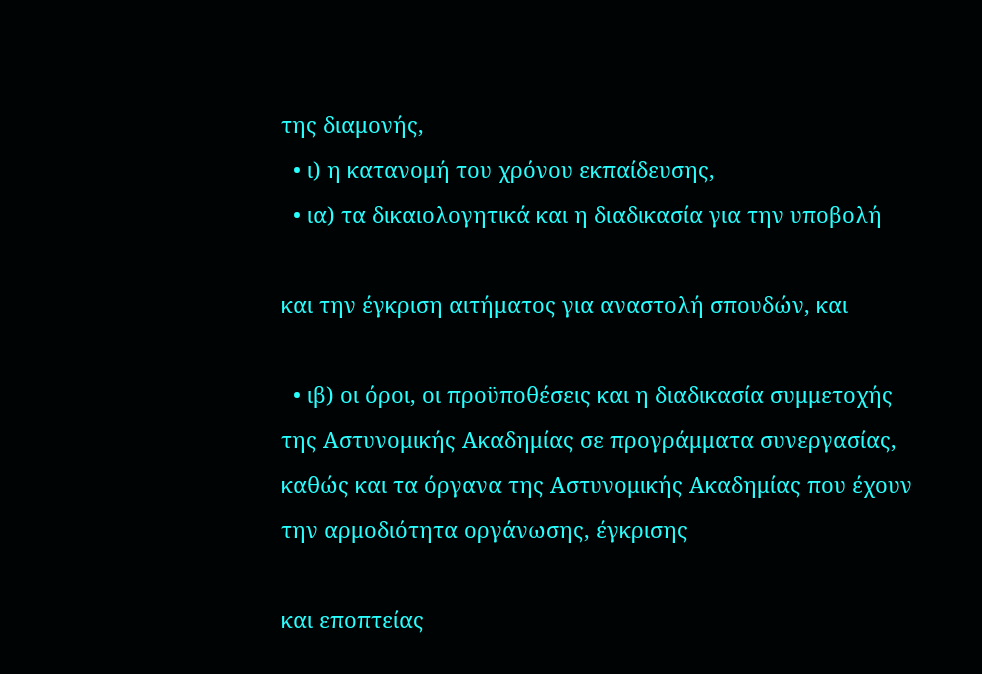της διαμονής,
  • ι) η κατανομή του χρόνου εκπαίδευσης,
  • ια) τα δικαιολογητικά και η διαδικασία για την υποβολή

και την έγκριση αιτήματος για αναστολή σπουδών, και

  • ιβ) οι όροι, οι προϋποθέσεις και η διαδικασία συμμετοχής της Αστυνομικής Ακαδημίας σε προγράμματα συνεργασίας, καθώς και τα όργανα της Αστυνομικής Ακαδημίας που έχουν την αρμοδιότητα οργάνωσης, έγκρισης

και εποπτείας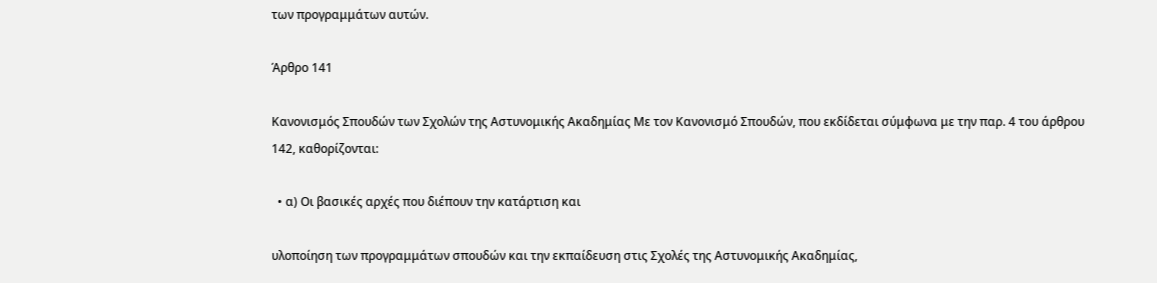των προγραμμάτων αυτών.

Άρθρο 141

Κανονισμός Σπουδών των Σχολών της Αστυνομικής Ακαδημίας Με τον Κανονισμό Σπουδών, που εκδίδεται σύμφωνα με την παρ. 4 του άρθρου 142, καθορίζονται:

  • α) Οι βασικές αρχές που διέπουν την κατάρτιση και

υλοποίηση των προγραμμάτων σπουδών και την εκπαίδευση στις Σχολές της Αστυνομικής Ακαδημίας,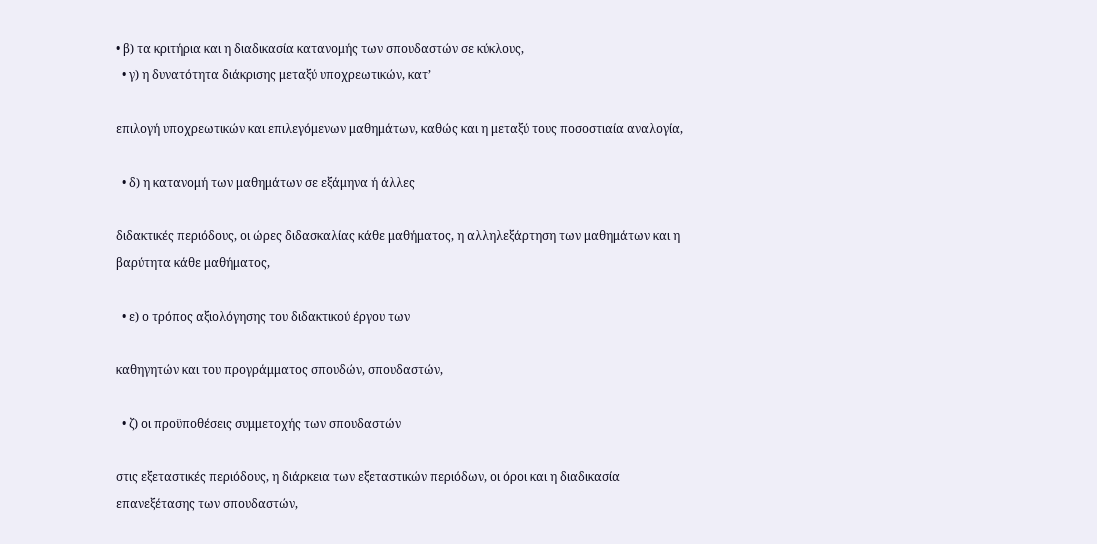• β) τα κριτήρια και η διαδικασία κατανομής των σπουδαστών σε κύκλους,
  • γ) η δυνατότητα διάκρισης μεταξύ υποχρεωτικών, κατ’

επιλογή υποχρεωτικών και επιλεγόμενων μαθημάτων, καθώς και η μεταξύ τους ποσοστιαία αναλογία,

  • δ) η κατανομή των μαθημάτων σε εξάμηνα ή άλλες

διδακτικές περιόδους, οι ώρες διδασκαλίας κάθε μαθήματος, η αλληλεξάρτηση των μαθημάτων και η βαρύτητα κάθε μαθήματος,

  • ε) ο τρόπος αξιολόγησης του διδακτικού έργου των

καθηγητών και του προγράμματος σπουδών, σπουδαστών,

  • ζ) οι προϋποθέσεις συμμετοχής των σπουδαστών

στις εξεταστικές περιόδους, η διάρκεια των εξεταστικών περιόδων, οι όροι και η διαδικασία επανεξέτασης των σπουδαστών,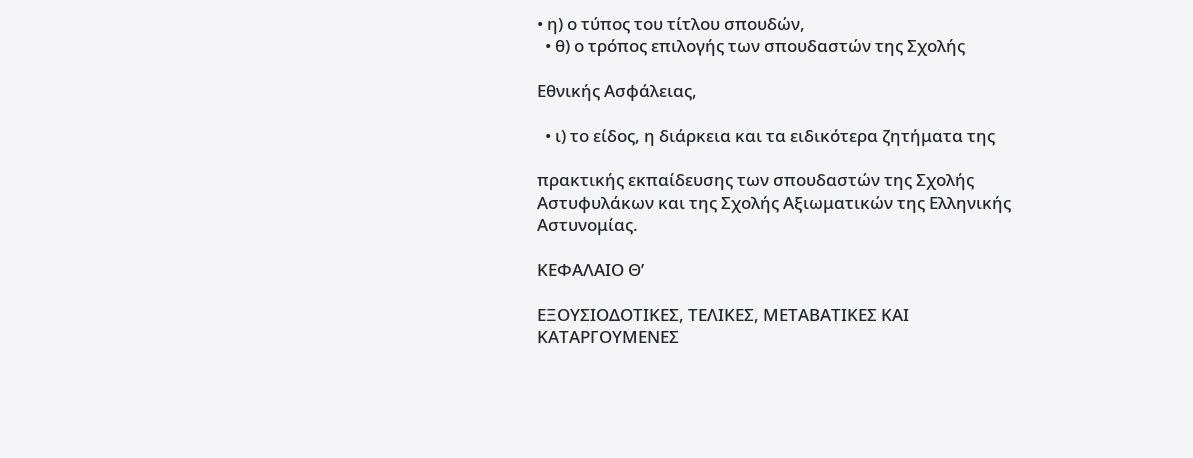• η) ο τύπος του τίτλου σπουδών,
  • θ) ο τρόπος επιλογής των σπουδαστών της Σχολής

Εθνικής Ασφάλειας,

  • ι) το είδος, η διάρκεια και τα ειδικότερα ζητήματα της

πρακτικής εκπαίδευσης των σπουδαστών της Σχολής Αστυφυλάκων και της Σχολής Αξιωματικών της Ελληνικής Αστυνομίας.

ΚΕΦΑΛΑΙΟ Θ’

ΕΞΟΥΣΙΟΔΟΤΙΚΕΣ, ΤΕΛΙΚΕΣ, ΜΕΤΑΒΑΤΙΚΕΣ ΚΑΙ ΚΑΤΑΡΓΟΥΜΕΝΕΣ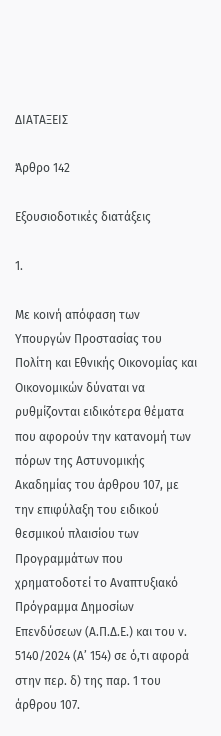ΔΙΑΤΑΞΕΙΣ

Άρθρο 142

Εξουσιοδοτικές διατάξεις

1.

Με κοινή απόφαση των Υπουργών Προστασίας του Πολίτη και Εθνικής Οικονομίας και Οικονομικών δύναται να ρυθμίζονται ειδικότερα θέματα που αφορούν την κατανομή των πόρων της Αστυνομικής Ακαδημίας του άρθρου 107, με την επιφύλαξη του ειδικού θεσμικού πλαισίου των Προγραμμάτων που χρηματοδοτεί το Αναπτυξιακό Πρόγραμμα Δημοσίων Επενδύσεων (Α.Π.Δ.Ε.) και του ν. 5140/2024 (Α’ 154) σε ό,τι αφορά στην περ. δ) της παρ. 1 του άρθρου 107.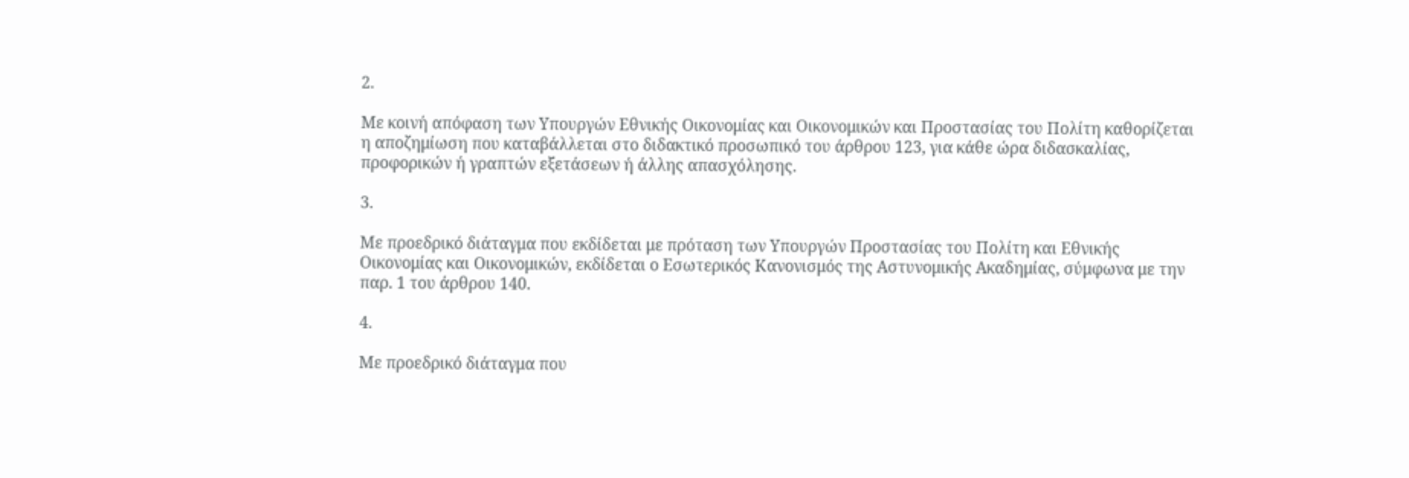2.

Με κοινή απόφαση των Υπουργών Εθνικής Οικονομίας και Οικονομικών και Προστασίας του Πολίτη καθορίζεται η αποζημίωση που καταβάλλεται στο διδακτικό προσωπικό του άρθρου 123, για κάθε ώρα διδασκαλίας, προφορικών ή γραπτών εξετάσεων ή άλλης απασχόλησης.

3.

Με προεδρικό διάταγμα που εκδίδεται με πρόταση των Υπουργών Προστασίας του Πολίτη και Εθνικής Οικονομίας και Οικονομικών, εκδίδεται ο Εσωτερικός Κανονισμός της Αστυνομικής Ακαδημίας, σύμφωνα με την παρ. 1 του άρθρου 140.

4.

Με προεδρικό διάταγμα που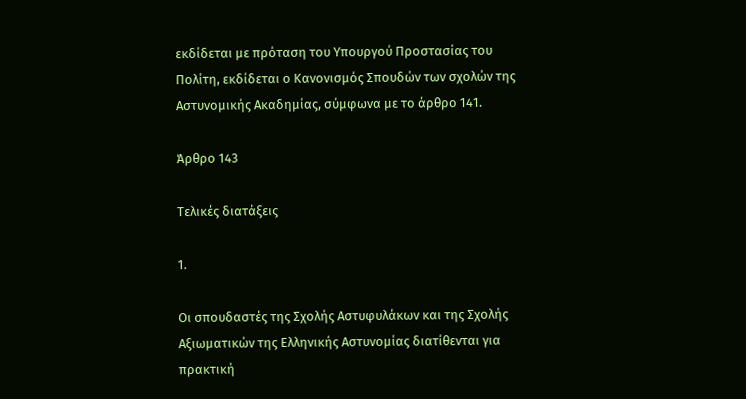εκδίδεται με πρόταση του Υπουργού Προστασίας του Πολίτη, εκδίδεται ο Κανονισμός Σπουδών των σχολών της Αστυνομικής Ακαδημίας, σύμφωνα με το άρθρο 141.

Άρθρο 143

Τελικές διατάξεις

1.

Οι σπουδαστές της Σχολής Αστυφυλάκων και της Σχολής Αξιωματικών της Ελληνικής Αστυνομίας διατίθενται για πρακτική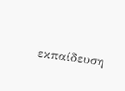εκπαίδευση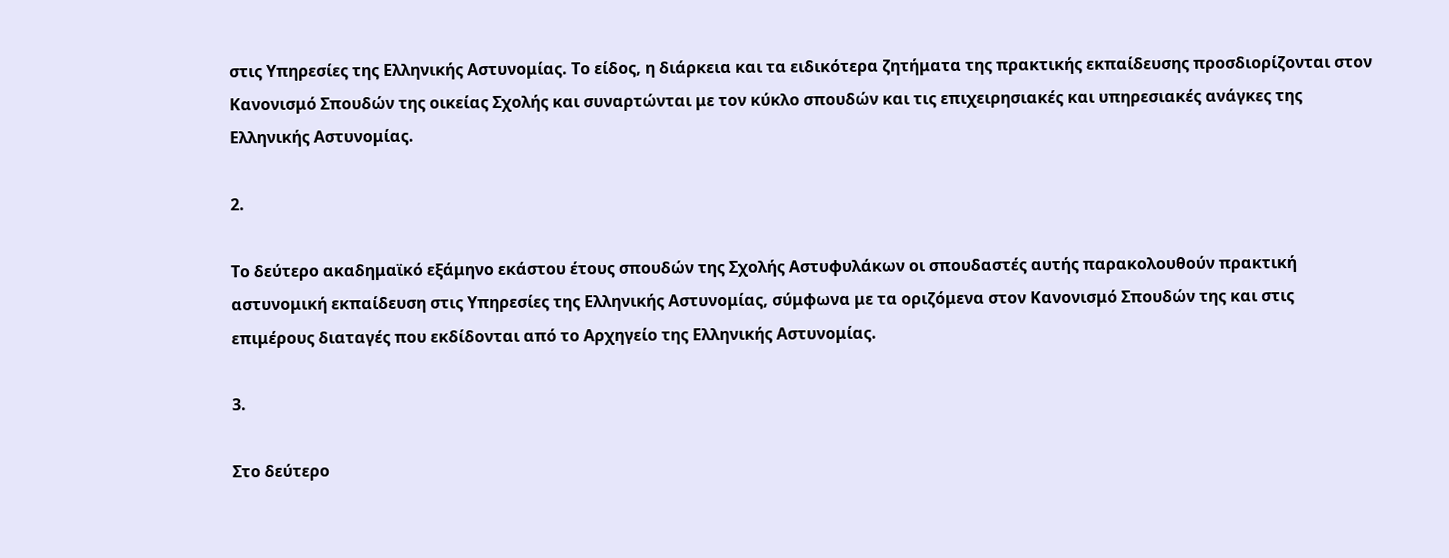στις Υπηρεσίες της Ελληνικής Αστυνομίας. Το είδος, η διάρκεια και τα ειδικότερα ζητήματα της πρακτικής εκπαίδευσης προσδιορίζονται στον Κανονισμό Σπουδών της οικείας Σχολής και συναρτώνται με τον κύκλο σπουδών και τις επιχειρησιακές και υπηρεσιακές ανάγκες της Ελληνικής Αστυνομίας.

2.

Το δεύτερο ακαδημαϊκό εξάμηνο εκάστου έτους σπουδών της Σχολής Αστυφυλάκων οι σπουδαστές αυτής παρακολουθούν πρακτική αστυνομική εκπαίδευση στις Υπηρεσίες της Ελληνικής Αστυνομίας, σύμφωνα με τα οριζόμενα στον Κανονισμό Σπουδών της και στις επιμέρους διαταγές που εκδίδονται από το Αρχηγείο της Ελληνικής Αστυνομίας.

3.

Στο δεύτερο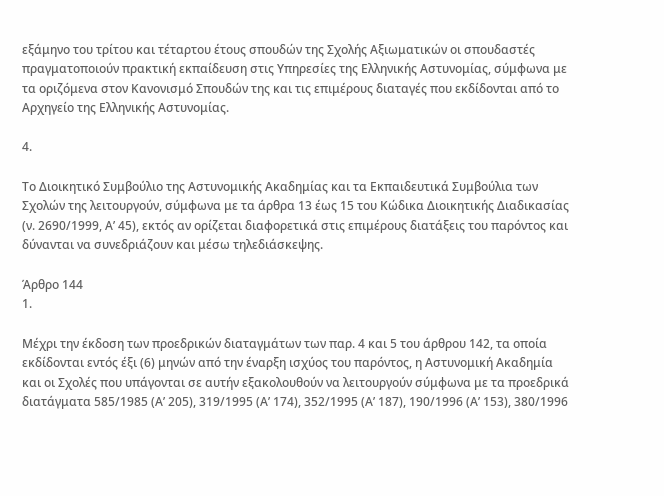εξάμηνο του τρίτου και τέταρτου έτους σπουδών της Σχολής Αξιωματικών οι σπουδαστές πραγματοποιούν πρακτική εκπαίδευση στις Υπηρεσίες της Ελληνικής Αστυνομίας, σύμφωνα με τα οριζόμενα στον Κανονισμό Σπουδών της και τις επιμέρους διαταγές που εκδίδονται από το Αρχηγείο της Ελληνικής Αστυνομίας.

4.

Το Διοικητικό Συμβούλιο της Αστυνομικής Ακαδημίας και τα Εκπαιδευτικά Συμβούλια των Σχολών της λειτουργούν, σύμφωνα με τα άρθρα 13 έως 15 του Κώδικα Διοικητικής Διαδικασίας (ν. 2690/1999, Α’ 45), εκτός αν ορίζεται διαφορετικά στις επιμέρους διατάξεις του παρόντος και δύνανται να συνεδριάζουν και μέσω τηλεδιάσκεψης.

Άρθρο 144
1.

Μέχρι την έκδοση των προεδρικών διαταγμάτων των παρ. 4 και 5 του άρθρου 142, τα οποία εκδίδονται εντός έξι (6) μηνών από την έναρξη ισχύος του παρόντος, η Αστυνομική Ακαδημία και οι Σχολές που υπάγονται σε αυτήν εξακολουθούν να λειτουργούν σύμφωνα με τα προεδρικά διατάγματα 585/1985 (Α’ 205), 319/1995 (Α’ 174), 352/1995 (Α’ 187), 190/1996 (Α’ 153), 380/1996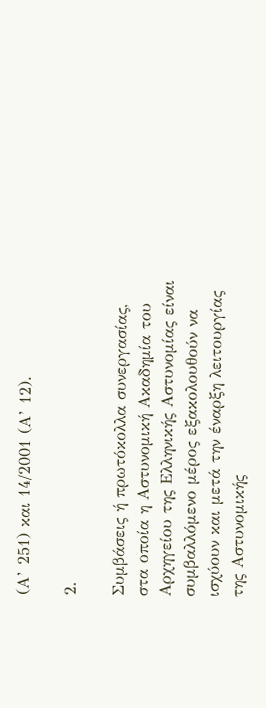(Α’ 251) και 14/2001 (Α’ 12).

2.

Συμβάσεις ή πρωτόκολλα συνεργασίας, στα οποία η Αστυνομική Ακαδημία του Αρχηγείου της Ελληνικής Αστυνομίας είναι συμβαλλόμενο μέρος εξακολουθούν να ισχύουν και μετά την έναρξη λειτουργίας της Αστυνομικής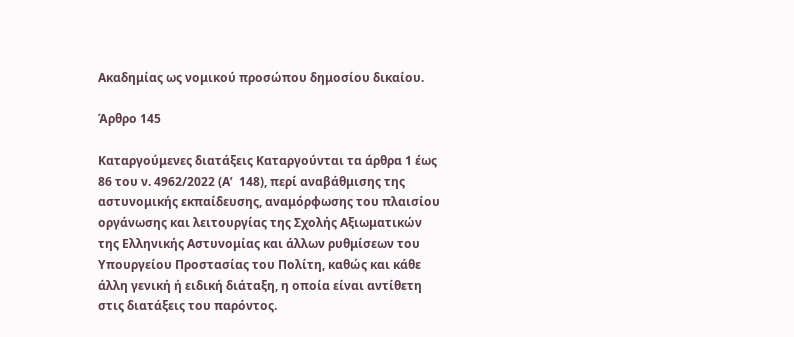Ακαδημίας ως νομικού προσώπου δημοσίου δικαίου.

Άρθρο 145

Καταργούμενες διατάξεις Καταργούνται τα άρθρα 1 έως 86 του ν. 4962/2022 (Α’  148), περί αναβάθμισης της αστυνομικής εκπαίδευσης, αναμόρφωσης του πλαισίου οργάνωσης και λειτουργίας της Σχολής Αξιωματικών της Ελληνικής Αστυνομίας και άλλων ρυθμίσεων του Υπουργείου Προστασίας του Πολίτη, καθώς και κάθε άλλη γενική ή ειδική διάταξη, η οποία είναι αντίθετη στις διατάξεις του παρόντος.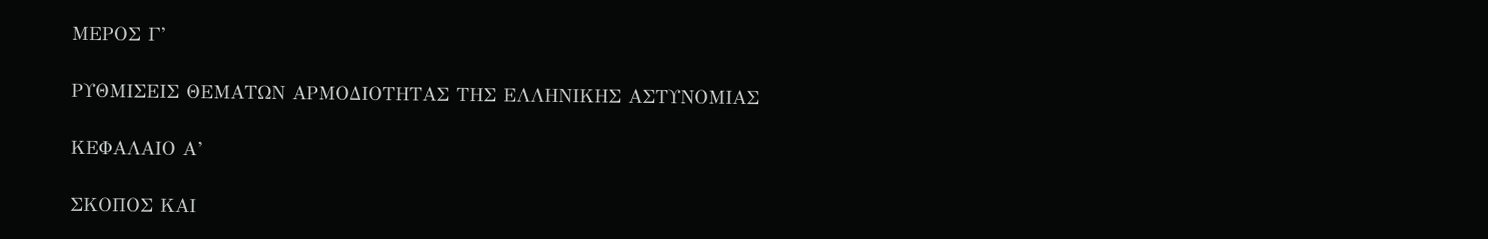ΜΕΡΟΣ Γ’

ΡΥΘΜΙΣΕΙΣ ΘΕΜΑΤΩΝ ΑΡΜΟΔΙΟΤΗΤΑΣ ΤΗΣ ΕΛΛΗΝΙΚΗΣ ΑΣΤΥΝΟΜΙΑΣ

ΚΕΦΑΛΑΙΟ Α’

ΣΚΟΠΟΣ ΚΑΙ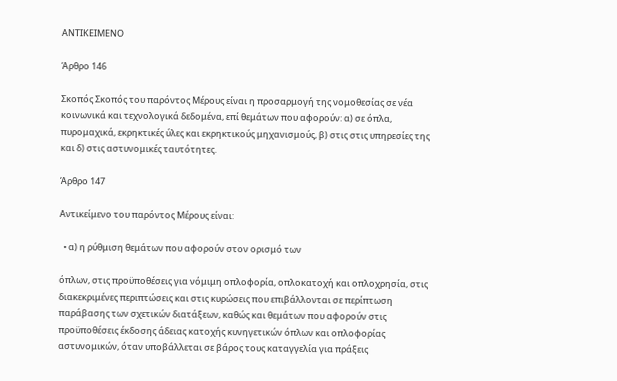ΑΝΤΙΚΕΙΜΕΝΟ

Άρθρο 146

Σκοπός Σκοπός του παρόντος Μέρους είναι η προσαρμογή της νομοθεσίας σε νέα κοινωνικά και τεχνολογικά δεδομένα, επί θεμάτων που αφορούν: α) σε όπλα, πυρομαχικά, εκρηκτικές ύλες και εκρηκτικούς μηχανισμούς, β) στις στις υπηρεσίες της και δ) στις αστυνομικές ταυτότητες.

Άρθρο 147

Αντικείμενο του παρόντος Μέρους είναι:

  • α) η ρύθμιση θεμάτων που αφορούν στον ορισμό των

όπλων, στις προϋποθέσεις για νόμιμη οπλοφορία, οπλοκατοχή και οπλοχρησία, στις διακεκριμένες περιπτώσεις και στις κυρώσεις που επιβάλλονται σε περίπτωση παράβασης των σχετικών διατάξεων, καθώς και θεμάτων που αφορούν στις προϋποθέσεις έκδοσης άδειας κατοχής κυνηγετικών όπλων και οπλοφορίας αστυνομικών, όταν υποβάλλεται σε βάρος τους καταγγελία για πράξεις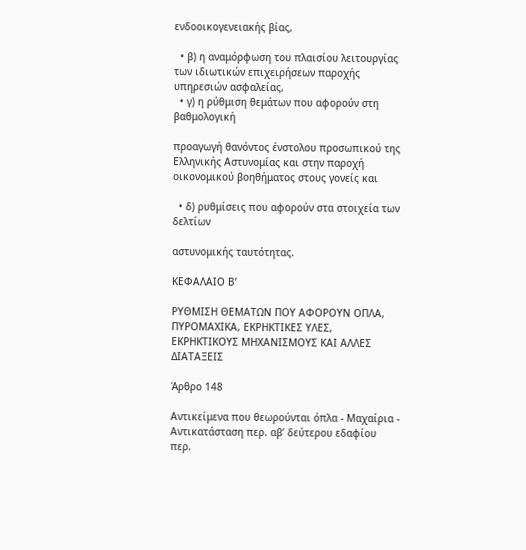ενδοοικογενειακής βίας,

  • β) η αναμόρφωση του πλαισίου λειτουργίας των ιδιωτικών επιχειρήσεων παροχής υπηρεσιών ασφαλείας,
  • γ) η ρύθμιση θεμάτων που αφορούν στη βαθμολογική

προαγωγή θανόντος ένστολου προσωπικού της Ελληνικής Αστυνομίας και στην παροχή οικονομικού βοηθήματος στους γονείς και

  • δ) ρυθμίσεις που αφορούν στα στοιχεία των δελτίων

αστυνομικής ταυτότητας.

ΚΕΦΑΛΑΙΟ Β’

ΡΥΘΜΙΣΗ ΘΕΜΑΤΩΝ ΠΟΥ ΑΦΟΡΟΥΝ ΟΠΛΑ, ΠΥΡΟΜΑΧΙΚΑ, ΕΚΡΗΚΤΙΚΕΣ ΥΛΕΣ, ΕΚΡΗΚΤΙΚΟΥΣ ΜΗΧΑΝΙΣΜΟΥΣ ΚΑΙ ΑΛΛΕΣ ΔΙΑΤΑΞΕΙΣ

Άρθρο 148

Αντικείμενα που θεωρούνται όπλα - Μαχαίρια - Αντικατάσταση περ. αβ’ δεύτερου εδαφίου περ.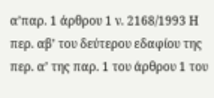α’παρ. 1 άρθρου 1 ν. 2168/1993 Η περ. αβ’ του δεύτερου εδαφίου της περ. α’ της παρ. 1 του άρθρου 1 του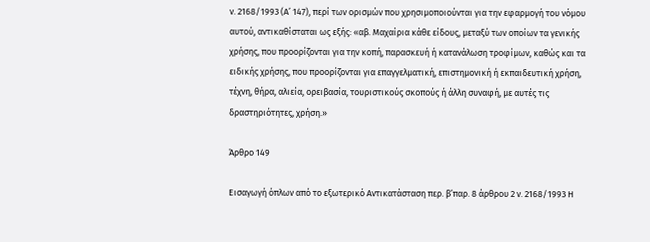ν. 2168/1993 (Α’ 147), περί των ορισμών που χρησιμοποιούνται για την εφαρμογή του νόμου αυτού, αντικαθίσταται ως εξής: «αβ. Μαχαίρια κάθε είδους, μεταξύ των οποίων τα γενικής χρήσης, που προορίζονται για την κοπή, παρασκευή ή κατανάλωση τροφίμων, καθώς και τα ειδικής χρήσης, που προορίζονται για επαγγελματική, επιστημονική ή εκπαιδευτική χρήση, τέχνη, θήρα, αλιεία, ορειβασία, τουριστικούς σκοπούς ή άλλη συναφή, με αυτές τις δραστηριότητες, χρήση.»

Άρθρο 149

Εισαγωγή όπλων από το εξωτερικό Αντικατάσταση περ. β’παρ. 8 άρθρου 2 ν. 2168/1993 Η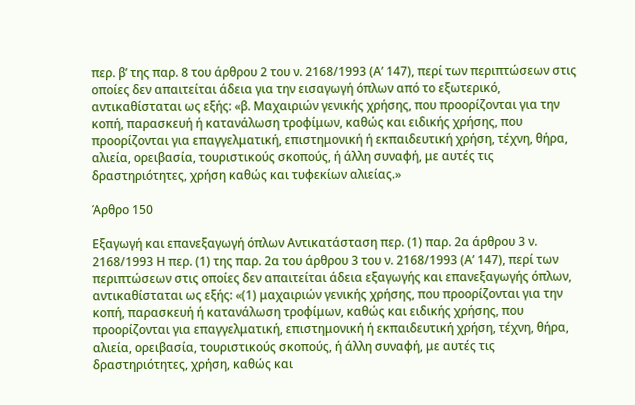περ. β’ της παρ. 8 του άρθρου 2 του ν. 2168/1993 (Α’ 147), περί των περιπτώσεων στις οποίες δεν απαιτείται άδεια για την εισαγωγή όπλων από το εξωτερικό, αντικαθίσταται ως εξής: «β. Μαχαιριών γενικής χρήσης, που προορίζονται για την κοπή, παρασκευή ή κατανάλωση τροφίμων, καθώς και ειδικής χρήσης, που προορίζονται για επαγγελματική, επιστημονική ή εκπαιδευτική χρήση, τέχνη, θήρα, αλιεία, ορειβασία, τουριστικούς σκοπούς, ή άλλη συναφή, με αυτές τις δραστηριότητες, χρήση καθώς και τυφεκίων αλιείας.»

Άρθρο 150

Εξαγωγή και επανεξαγωγή όπλων Αντικατάσταση περ. (1) παρ. 2α άρθρου 3 ν. 2168/1993 Η περ. (1) της παρ. 2α του άρθρου 3 του ν. 2168/1993 (Α’ 147), περί των περιπτώσεων στις οποίες δεν απαιτείται άδεια εξαγωγής και επανεξαγωγής όπλων, αντικαθίσταται ως εξής: «(1) μαχαιριών γενικής χρήσης, που προορίζονται για την κοπή, παρασκευή ή κατανάλωση τροφίμων, καθώς και ειδικής χρήσης, που προορίζονται για επαγγελματική, επιστημονική ή εκπαιδευτική χρήση, τέχνη, θήρα, αλιεία, ορειβασία, τουριστικούς σκοπούς, ή άλλη συναφή, με αυτές τις δραστηριότητες, χρήση, καθώς και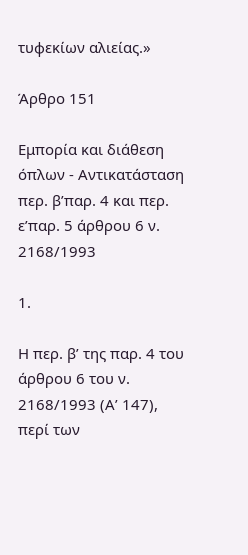τυφεκίων αλιείας.»

Άρθρο 151

Εμπορία και διάθεση όπλων - Αντικατάσταση περ. β’παρ. 4 και περ. ε’παρ. 5 άρθρου 6 ν. 2168/1993

1.

Η περ. β’ της παρ. 4 του άρθρου 6 του ν. 2168/1993 (Α’ 147), περί των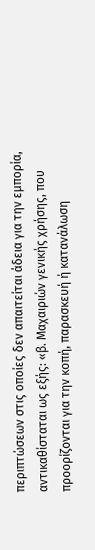περιπτώσεων στις οποίες δεν απαιτείται άδεια για την εμπορία, αντικαθίσταται ως εξής: «β. Μαχαιριών γενικής χρήσης, που προορίζονται για την κοπή, παρασκευή ή κατανάλωση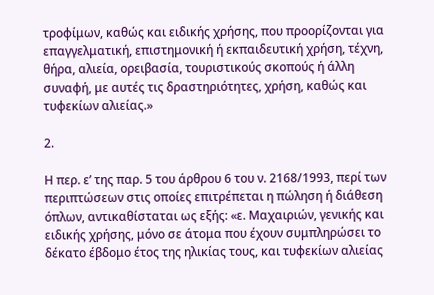τροφίμων, καθώς και ειδικής χρήσης, που προορίζονται για επαγγελματική, επιστημονική ή εκπαιδευτική χρήση, τέχνη, θήρα, αλιεία, ορειβασία, τουριστικούς σκοπούς ή άλλη συναφή, με αυτές τις δραστηριότητες, χρήση, καθώς και τυφεκίων αλιείας.»

2.

Η περ. ε’ της παρ. 5 του άρθρου 6 του ν. 2168/1993, περί των περιπτώσεων στις οποίες επιτρέπεται η πώληση ή διάθεση όπλων, αντικαθίσταται ως εξής: «ε. Μαχαιριών, γενικής και ειδικής χρήσης, μόνο σε άτομα που έχουν συμπληρώσει το δέκατο έβδομο έτος της ηλικίας τους, και τυφεκίων αλιείας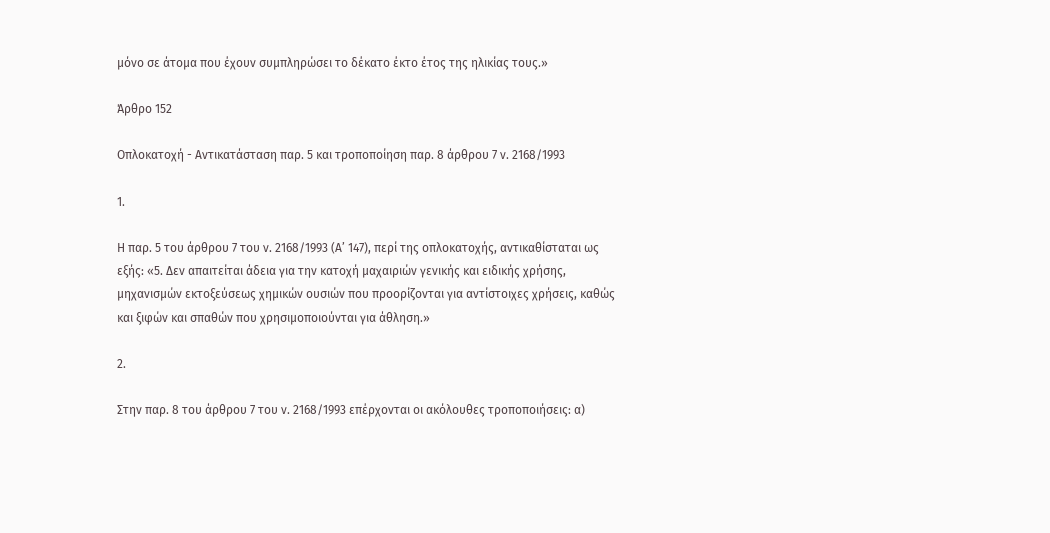μόνο σε άτομα που έχουν συμπληρώσει το δέκατο έκτο έτος της ηλικίας τους.»

Άρθρο 152

Οπλοκατοχή - Αντικατάσταση παρ. 5 και τροποποίηση παρ. 8 άρθρου 7 ν. 2168/1993

1.

Η παρ. 5 του άρθρου 7 του ν. 2168/1993 (Α’ 147), περί της οπλοκατοχής, αντικαθίσταται ως εξής: «5. Δεν απαιτείται άδεια για την κατοχή μαχαιριών γενικής και ειδικής χρήσης, μηχανισμών εκτοξεύσεως χημικών ουσιών που προορίζονται για αντίστοιχες χρήσεις, καθώς και ξιφών και σπαθών που χρησιμοποιούνται για άθληση.»

2.

Στην παρ. 8 του άρθρου 7 του ν. 2168/1993 επέρχονται οι ακόλουθες τροποποιήσεις: α)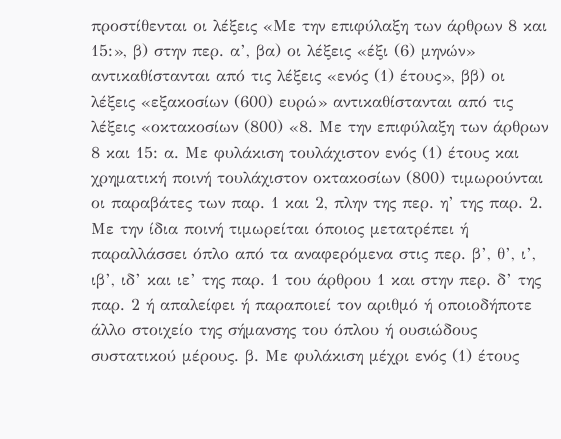προστίθενται οι λέξεις «Με την επιφύλαξη των άρθρων 8 και 15:», β) στην περ. α’, βα) οι λέξεις «έξι (6) μηνών» αντικαθίστανται από τις λέξεις «ενός (1) έτους», ββ) οι λέξεις «εξακοσίων (600) ευρώ» αντικαθίστανται από τις λέξεις «οκτακοσίων (800) «8. Με την επιφύλαξη των άρθρων 8 και 15: α. Με φυλάκιση τουλάχιστον ενός (1) έτους και χρηματική ποινή τουλάχιστον οκτακοσίων (800) τιμωρούνται οι παραβάτες των παρ. 1 και 2, πλην της περ. η’ της παρ. 2. Με την ίδια ποινή τιμωρείται όποιος μετατρέπει ή παραλλάσσει όπλο από τα αναφερόμενα στις περ. β’, θ’, ι’, ιβ’, ιδ’ και ιε’ της παρ. 1 του άρθρου 1 και στην περ. δ’ της παρ. 2 ή απαλείφει ή παραποιεί τον αριθμό ή οποιοδήποτε άλλο στοιχείο της σήμανσης του όπλου ή ουσιώδους συστατικού μέρους. β. Με φυλάκιση μέχρι ενός (1) έτους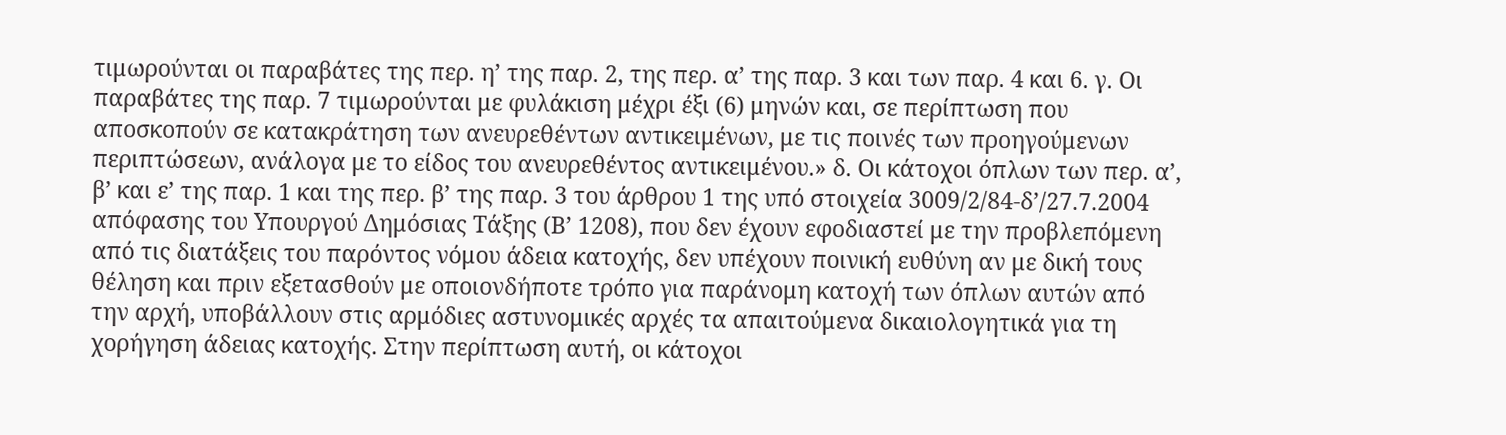τιμωρούνται οι παραβάτες της περ. η’ της παρ. 2, της περ. α’ της παρ. 3 και των παρ. 4 και 6. γ. Οι παραβάτες της παρ. 7 τιμωρούνται με φυλάκιση μέχρι έξι (6) μηνών και, σε περίπτωση που αποσκοπούν σε κατακράτηση των ανευρεθέντων αντικειμένων, με τις ποινές των προηγούμενων περιπτώσεων, ανάλογα με το είδος του ανευρεθέντος αντικειμένου.» δ. Οι κάτοχοι όπλων των περ. α’, β’ και ε’ της παρ. 1 και της περ. β’ της παρ. 3 του άρθρου 1 της υπό στοιχεία 3009/2/84-δ’/27.7.2004 απόφασης του Υπουργού Δημόσιας Τάξης (Β’ 1208), που δεν έχουν εφοδιαστεί με την προβλεπόμενη από τις διατάξεις του παρόντος νόμου άδεια κατοχής, δεν υπέχουν ποινική ευθύνη αν με δική τους θέληση και πριν εξετασθούν με οποιονδήποτε τρόπο για παράνομη κατοχή των όπλων αυτών από την αρχή, υποβάλλουν στις αρμόδιες αστυνομικές αρχές τα απαιτούμενα δικαιολογητικά για τη χορήγηση άδειας κατοχής. Στην περίπτωση αυτή, οι κάτοχοι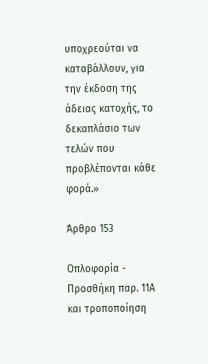υποχρεούται να καταβάλλουν, για την έκδοση της άδειας κατοχής, το δεκαπλάσιο των τελών που προβλέπονται κάθε φορά.»

Άρθρο 153

Οπλοφορία - Προσθήκη παρ. 11Α και τροποποίηση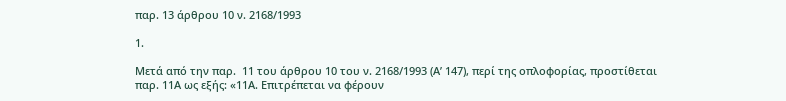παρ. 13 άρθρου 10 ν. 2168/1993

1.

Μετά από την παρ.  11 του άρθρου 10 του ν. 2168/1993 (Α’ 147), περί της οπλοφορίας, προστίθεται παρ. 11Α ως εξής: «11Α. Επιτρέπεται να φέρουν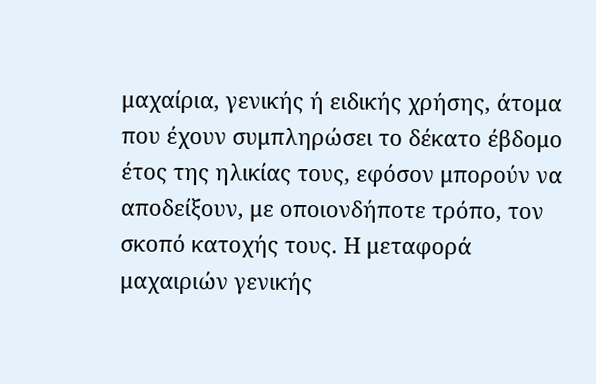μαχαίρια, γενικής ή ειδικής χρήσης, άτομα που έχουν συμπληρώσει το δέκατο έβδομο έτος της ηλικίας τους, εφόσον μπορούν να αποδείξουν, με οποιονδήποτε τρόπο, τον σκοπό κατοχής τους. Η μεταφορά μαχαιριών γενικής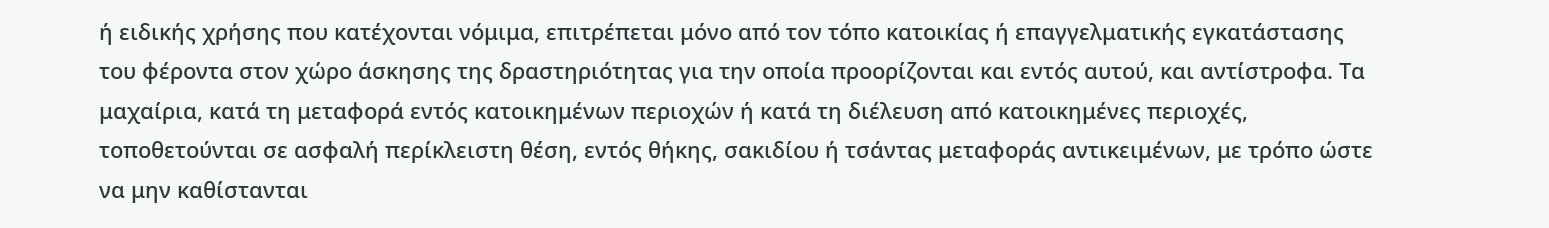ή ειδικής χρήσης που κατέχονται νόμιμα, επιτρέπεται μόνο από τον τόπο κατοικίας ή επαγγελματικής εγκατάστασης του φέροντα στον χώρο άσκησης της δραστηριότητας για την οποία προορίζονται και εντός αυτού, και αντίστροφα. Τα μαχαίρια, κατά τη μεταφορά εντός κατοικημένων περιοχών ή κατά τη διέλευση από κατοικημένες περιοχές, τοποθετούνται σε ασφαλή περίκλειστη θέση, εντός θήκης, σακιδίου ή τσάντας μεταφοράς αντικειμένων, με τρόπο ώστε να μην καθίστανται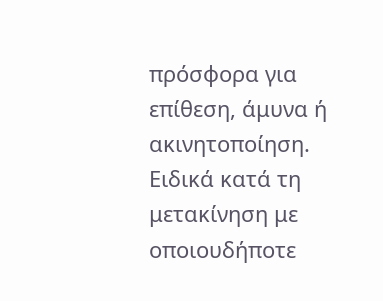πρόσφορα για επίθεση, άμυνα ή ακινητοποίηση. Ειδικά κατά τη μετακίνηση με οποιουδήποτε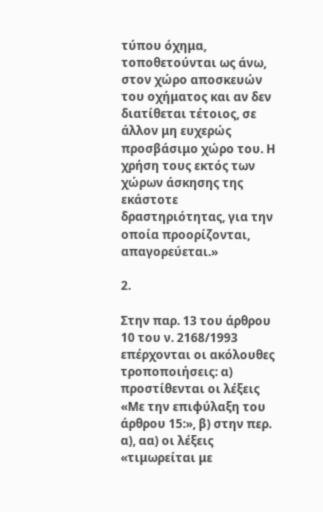τύπου όχημα, τοποθετούνται ως άνω, στον χώρο αποσκευών του οχήματος και αν δεν διατίθεται τέτοιος, σε άλλον μη ευχερώς προσβάσιμο χώρο του. Η χρήση τους εκτός των χώρων άσκησης της εκάστοτε δραστηριότητας, για την οποία προορίζονται, απαγορεύεται.»

2.

Στην παρ. 13 του άρθρου 10 του ν. 2168/1993 επέρχονται οι ακόλουθες τροποποιήσεις: α) προστίθενται οι λέξεις «Με την επιφύλαξη του άρθρου 15:», β) στην περ. α), αα) οι λέξεις «τιμωρείται με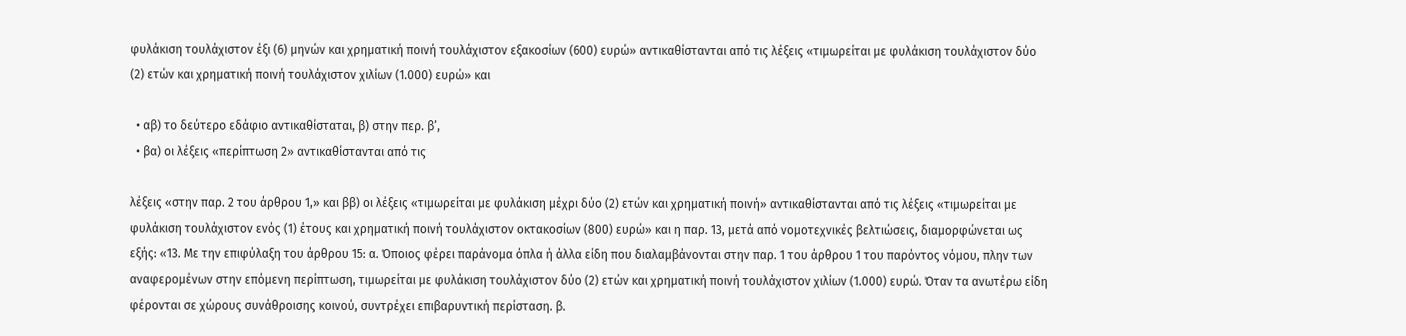φυλάκιση τουλάχιστον έξι (6) μηνών και χρηματική ποινή τουλάχιστον εξακοσίων (600) ευρώ» αντικαθίστανται από τις λέξεις «τιμωρείται με φυλάκιση τουλάχιστον δύο (2) ετών και χρηματική ποινή τουλάχιστον χιλίων (1.000) ευρώ» και

  • αβ) το δεύτερο εδάφιο αντικαθίσταται, β) στην περ. β’,
  • βα) οι λέξεις «περίπτωση 2» αντικαθίστανται από τις

λέξεις «στην παρ. 2 του άρθρου 1,» και ββ) οι λέξεις «τιμωρείται με φυλάκιση μέχρι δύο (2) ετών και χρηματική ποινή» αντικαθίστανται από τις λέξεις «τιμωρείται με φυλάκιση τουλάχιστον ενός (1) έτους και χρηματική ποινή τουλάχιστον οκτακοσίων (800) ευρώ» και η παρ. 13, μετά από νομοτεχνικές βελτιώσεις, διαμορφώνεται ως εξής: «13. Με την επιφύλαξη του άρθρου 15: α. Όποιος φέρει παράνομα όπλα ή άλλα είδη που διαλαμβάνονται στην παρ. 1 του άρθρου 1 του παρόντος νόμου, πλην των αναφερομένων στην επόμενη περίπτωση, τιμωρείται με φυλάκιση τουλάχιστον δύο (2) ετών και χρηματική ποινή τουλάχιστον χιλίων (1.000) ευρώ. Όταν τα ανωτέρω είδη φέρονται σε χώρους συνάθροισης κοινού, συντρέχει επιβαρυντική περίσταση. β.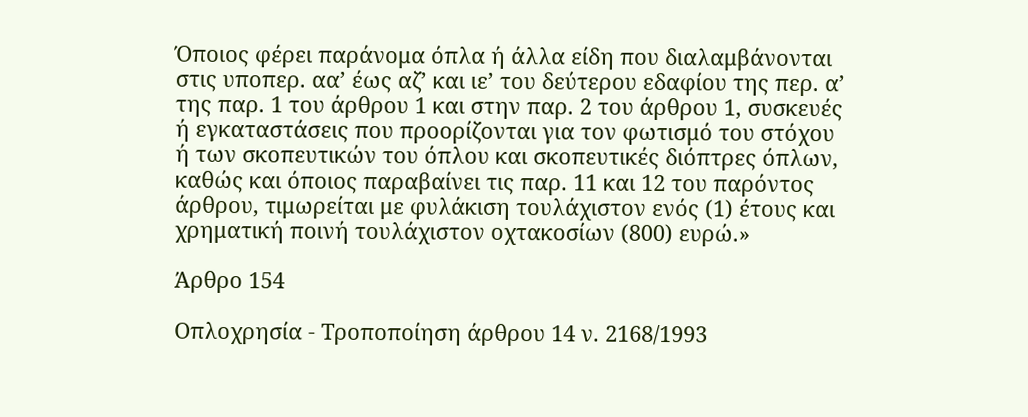Όποιος φέρει παράνομα όπλα ή άλλα είδη που διαλαμβάνονται στις υποπερ. αα’ έως αζ’ και ιε’ του δεύτερου εδαφίου της περ. α’ της παρ. 1 του άρθρου 1 και στην παρ. 2 του άρθρου 1, συσκευές ή εγκαταστάσεις που προορίζονται για τον φωτισμό του στόχου ή των σκοπευτικών του όπλου και σκοπευτικές διόπτρες όπλων, καθώς και όποιος παραβαίνει τις παρ. 11 και 12 του παρόντος άρθρου, τιμωρείται με φυλάκιση τουλάχιστον ενός (1) έτους και χρηματική ποινή τουλάχιστον οχτακοσίων (800) ευρώ.»

Άρθρο 154

Οπλοχρησία - Τροποποίηση άρθρου 14 ν. 2168/1993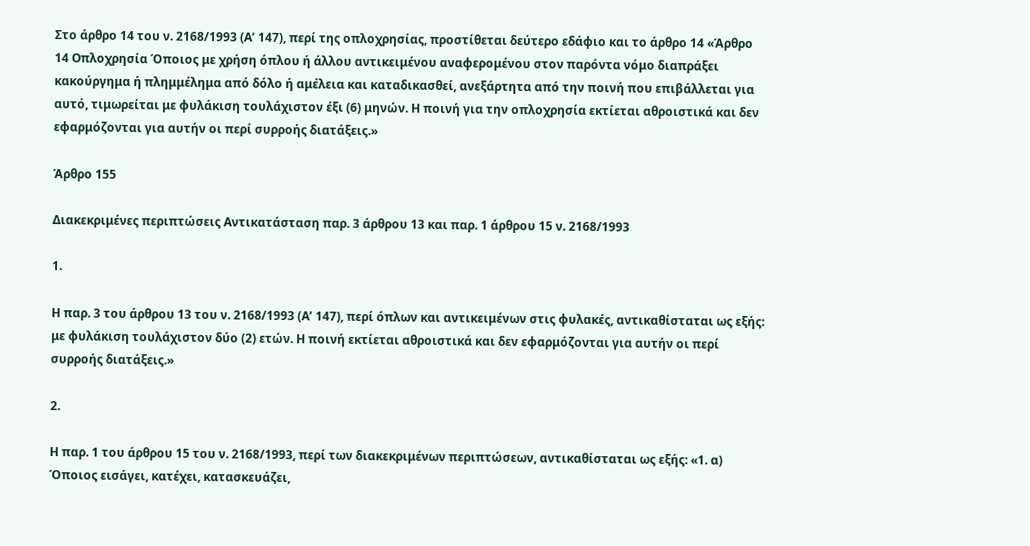Στο άρθρο 14 του ν. 2168/1993 (Α’ 147), περί της οπλοχρησίας, προστίθεται δεύτερο εδάφιο και το άρθρο 14 «Άρθρο 14 Οπλοχρησία Όποιος με χρήση όπλου ή άλλου αντικειμένου αναφερομένου στον παρόντα νόμο διαπράξει κακούργημα ή πλημμέλημα από δόλο ή αμέλεια και καταδικασθεί, ανεξάρτητα από την ποινή που επιβάλλεται για αυτό, τιμωρείται με φυλάκιση τουλάχιστον έξι (6) μηνών. Η ποινή για την οπλοχρησία εκτίεται αθροιστικά και δεν εφαρμόζονται για αυτήν οι περί συρροής διατάξεις.»

Άρθρο 155

Διακεκριμένες περιπτώσεις Αντικατάσταση παρ. 3 άρθρου 13 και παρ. 1 άρθρου 15 ν. 2168/1993

1.

Η παρ. 3 του άρθρου 13 του ν. 2168/1993 (Α’ 147), περί όπλων και αντικειμένων στις φυλακές, αντικαθίσταται ως εξής: με φυλάκιση τουλάχιστον δύο (2) ετών. Η ποινή εκτίεται αθροιστικά και δεν εφαρμόζονται για αυτήν οι περί συρροής διατάξεις.»

2.

Η παρ. 1 του άρθρου 15 του ν. 2168/1993, περί των διακεκριμένων περιπτώσεων, αντικαθίσταται ως εξής: «1. α) Όποιος εισάγει, κατέχει, κατασκευάζει,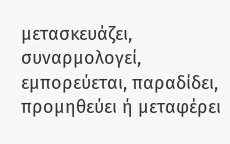μετασκευάζει, συναρμολογεί, εμπορεύεται, παραδίδει, προμηθεύει ή μεταφέρει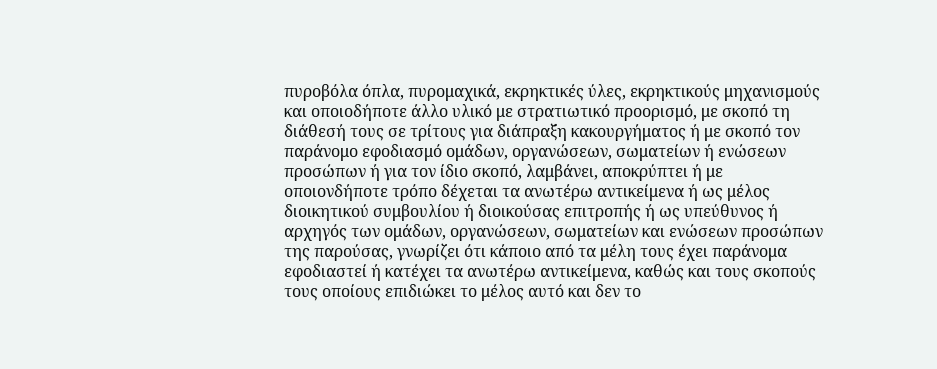πυροβόλα όπλα, πυρομαχικά, εκρηκτικές ύλες, εκρηκτικούς μηχανισμούς και οποιοδήποτε άλλο υλικό με στρατιωτικό προορισμό, με σκοπό τη διάθεσή τους σε τρίτους για διάπραξη κακουργήματος ή με σκοπό τον παράνομο εφοδιασμό ομάδων, οργανώσεων, σωματείων ή ενώσεων προσώπων ή για τον ίδιο σκοπό, λαμβάνει, αποκρύπτει ή με οποιονδήποτε τρόπο δέχεται τα ανωτέρω αντικείμενα ή ως μέλος διοικητικού συμβουλίου ή διοικούσας επιτροπής ή ως υπεύθυνος ή αρχηγός των ομάδων, οργανώσεων, σωματείων και ενώσεων προσώπων της παρούσας, γνωρίζει ότι κάποιο από τα μέλη τους έχει παράνομα εφοδιαστεί ή κατέχει τα ανωτέρω αντικείμενα, καθώς και τους σκοπούς τους οποίους επιδιώκει το μέλος αυτό και δεν το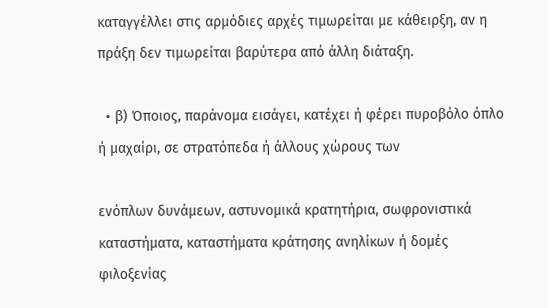καταγγέλλει στις αρμόδιες αρχές τιμωρείται με κάθειρξη, αν η πράξη δεν τιμωρείται βαρύτερα από άλλη διάταξη.

  • β) Όποιος, παράνομα εισάγει, κατέχει ή φέρει πυροβόλο όπλο ή μαχαίρι, σε στρατόπεδα ή άλλους χώρους των

ενόπλων δυνάμεων, αστυνομικά κρατητήρια, σωφρονιστικά καταστήματα, καταστήματα κράτησης ανηλίκων ή δομές φιλοξενίας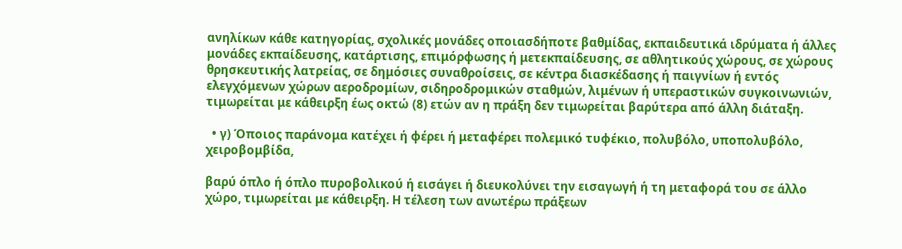ανηλίκων κάθε κατηγορίας, σχολικές μονάδες οποιασδήποτε βαθμίδας, εκπαιδευτικά ιδρύματα ή άλλες μονάδες εκπαίδευσης, κατάρτισης, επιμόρφωσης ή μετεκπαίδευσης, σε αθλητικούς χώρους, σε χώρους θρησκευτικής λατρείας, σε δημόσιες συναθροίσεις, σε κέντρα διασκέδασης ή παιγνίων ή εντός ελεγχόμενων χώρων αεροδρομίων, σιδηροδρομικών σταθμών, λιμένων ή υπεραστικών συγκοινωνιών, τιμωρείται με κάθειρξη έως οκτώ (8) ετών αν η πράξη δεν τιμωρείται βαρύτερα από άλλη διάταξη.

  • γ) Όποιος παράνομα κατέχει ή φέρει ή μεταφέρει πολεμικό τυφέκιο, πολυβόλο, υποπολυβόλο, χειροβομβίδα,

βαρύ όπλο ή όπλο πυροβολικού ή εισάγει ή διευκολύνει την εισαγωγή ή τη μεταφορά του σε άλλο χώρο, τιμωρείται με κάθειρξη. Η τέλεση των ανωτέρω πράξεων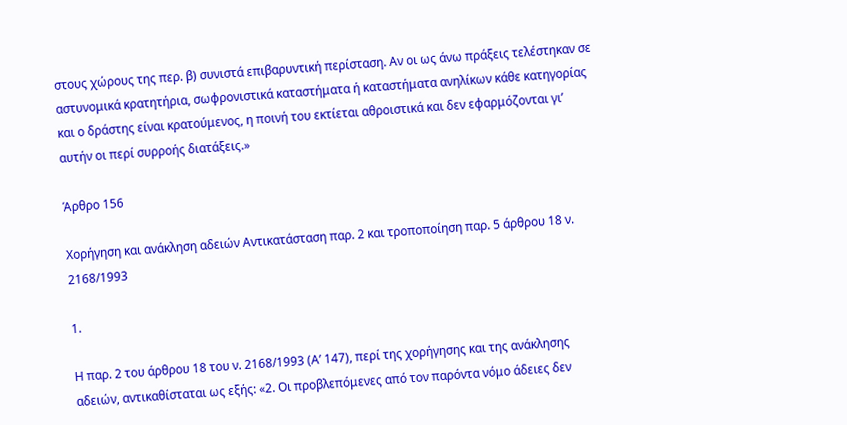στους χώρους της περ. β) συνιστά επιβαρυντική περίσταση. Αν οι ως άνω πράξεις τελέστηκαν σε αστυνομικά κρατητήρια, σωφρονιστικά καταστήματα ή καταστήματα ανηλίκων κάθε κατηγορίας και ο δράστης είναι κρατούμενος, η ποινή του εκτίεται αθροιστικά και δεν εφαρμόζονται γι’ αυτήν οι περί συρροής διατάξεις.»

Άρθρο 156

Χορήγηση και ανάκληση αδειών Αντικατάσταση παρ. 2 και τροποποίηση παρ. 5 άρθρου 18 ν. 2168/1993

1.

Η παρ. 2 του άρθρου 18 του ν. 2168/1993 (Α’ 147), περί της χορήγησης και της ανάκλησης αδειών, αντικαθίσταται ως εξής: «2. Οι προβλεπόμενες από τον παρόντα νόμο άδειες δεν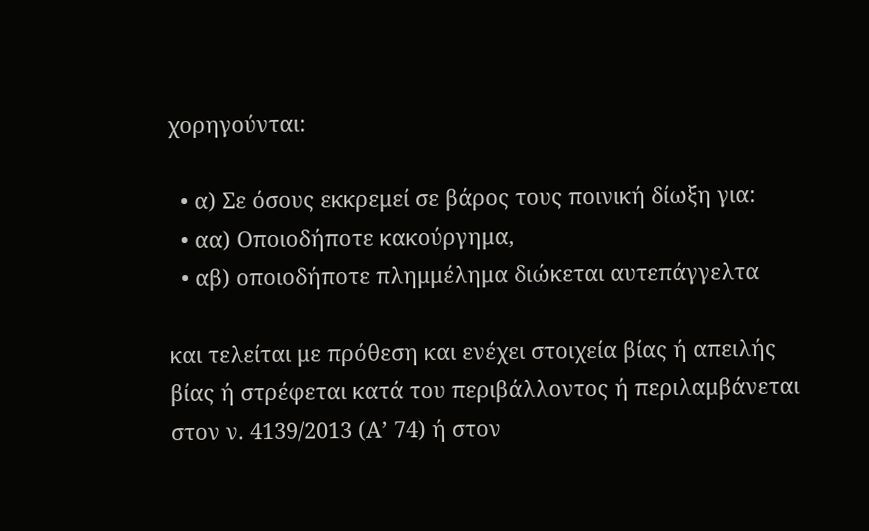χορηγούνται:

  • α) Σε όσους εκκρεμεί σε βάρος τους ποινική δίωξη για:
  • αα) Οποιοδήποτε κακούργημα,
  • αβ) οποιοδήποτε πλημμέλημα διώκεται αυτεπάγγελτα

και τελείται με πρόθεση και ενέχει στοιχεία βίας ή απειλής βίας ή στρέφεται κατά του περιβάλλοντος ή περιλαμβάνεται στον ν. 4139/2013 (Α’ 74) ή στον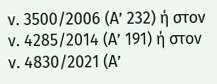ν. 3500/2006 (Α’ 232) ή στον ν. 4285/2014 (Α’ 191) ή στον ν. 4830/2021 (Α’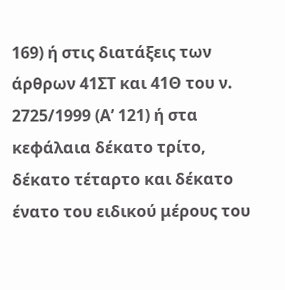169) ή στις διατάξεις των άρθρων 41ΣΤ και 41Θ του ν. 2725/1999 (Α’ 121) ή στα κεφάλαια δέκατο τρίτο, δέκατο τέταρτο και δέκατο ένατο του ειδικού μέρους του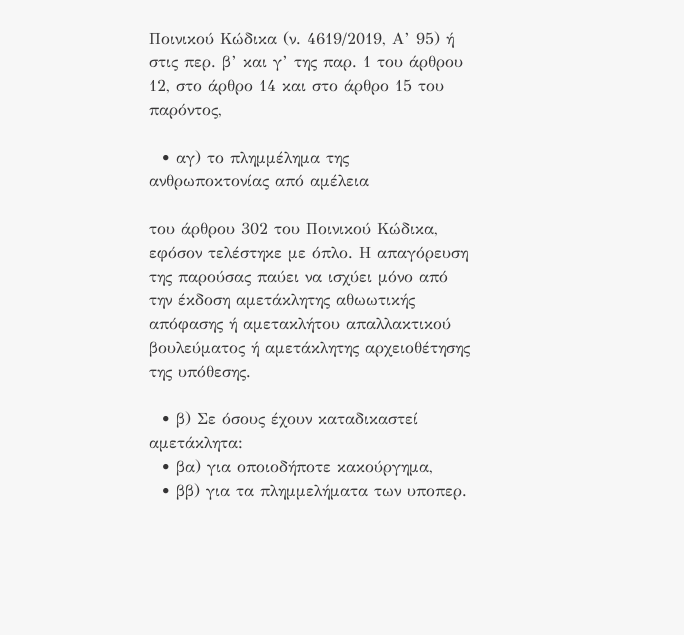Ποινικού Κώδικα (ν. 4619/2019, Α’ 95) ή στις περ. β’ και γ’ της παρ. 1 του άρθρου 12, στο άρθρο 14 και στο άρθρο 15 του παρόντος,

  • αγ) το πλημμέλημα της ανθρωποκτονίας από αμέλεια

του άρθρου 302 του Ποινικού Κώδικα, εφόσον τελέστηκε με όπλο. Η απαγόρευση της παρούσας παύει να ισχύει μόνο από την έκδοση αμετάκλητης αθωωτικής απόφασης ή αμετακλήτου απαλλακτικού βουλεύματος ή αμετάκλητης αρχειοθέτησης της υπόθεσης.

  • β) Σε όσους έχουν καταδικαστεί αμετάκλητα:
  • βα) για οποιοδήποτε κακούργημα,
  • ββ) για τα πλημμελήματα των υποπερ.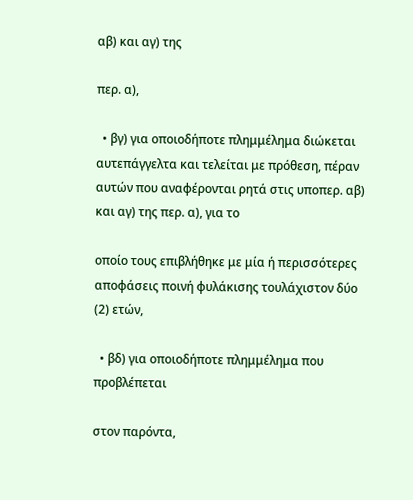αβ) και αγ) της

περ. α),

  • βγ) για οποιοδήποτε πλημμέλημα διώκεται αυτεπάγγελτα και τελείται με πρόθεση, πέραν αυτών που αναφέρονται ρητά στις υποπερ. αβ) και αγ) της περ. α), για το

οποίο τους επιβλήθηκε με μία ή περισσότερες αποφάσεις ποινή φυλάκισης τουλάχιστον δύο (2) ετών,

  • βδ) για οποιοδήποτε πλημμέλημα που προβλέπεται

στον παρόντα,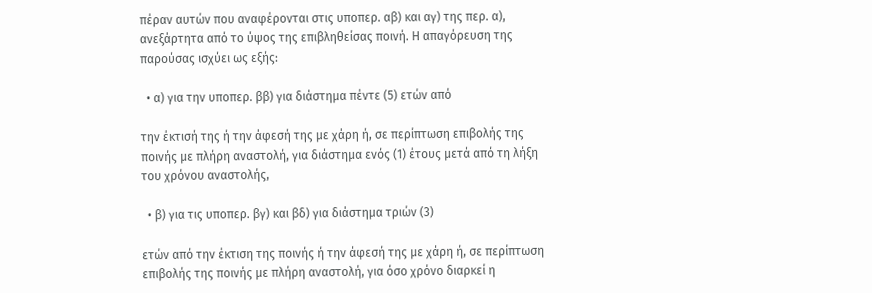πέραν αυτών που αναφέρονται στις υποπερ. αβ) και αγ) της περ. α), ανεξάρτητα από το ύψος της επιβληθείσας ποινή. Η απαγόρευση της παρούσας ισχύει ως εξής:

  • α) για την υποπερ. ββ) για διάστημα πέντε (5) ετών από

την έκτισή της ή την άφεσή της με χάρη ή, σε περίπτωση επιβολής της ποινής με πλήρη αναστολή, για διάστημα ενός (1) έτους μετά από τη λήξη του χρόνου αναστολής,

  • β) για τις υποπερ. βγ) και βδ) για διάστημα τριών (3)

ετών από την έκτιση της ποινής ή την άφεσή της με χάρη ή, σε περίπτωση επιβολής της ποινής με πλήρη αναστολή, για όσο χρόνο διαρκεί η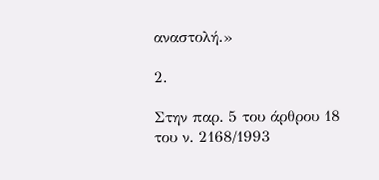αναστολή.»

2.

Στην παρ. 5 του άρθρου 18 του ν. 2168/1993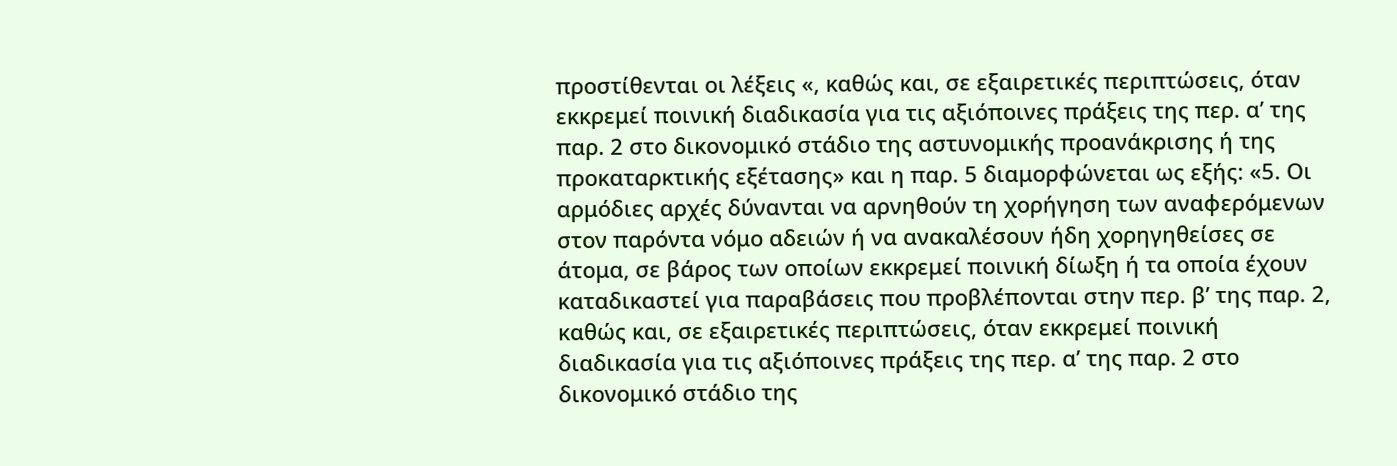προστίθενται οι λέξεις «, καθώς και, σε εξαιρετικές περιπτώσεις, όταν εκκρεμεί ποινική διαδικασία για τις αξιόποινες πράξεις της περ. α’ της παρ. 2 στο δικονομικό στάδιο της αστυνομικής προανάκρισης ή της προκαταρκτικής εξέτασης» και η παρ. 5 διαμορφώνεται ως εξής: «5. Οι αρμόδιες αρχές δύνανται να αρνηθούν τη χορήγηση των αναφερόμενων στον παρόντα νόμο αδειών ή να ανακαλέσουν ήδη χορηγηθείσες σε άτομα, σε βάρος των οποίων εκκρεμεί ποινική δίωξη ή τα οποία έχουν καταδικαστεί για παραβάσεις που προβλέπονται στην περ. β’ της παρ. 2, καθώς και, σε εξαιρετικές περιπτώσεις, όταν εκκρεμεί ποινική διαδικασία για τις αξιόποινες πράξεις της περ. α’ της παρ. 2 στο δικονομικό στάδιο της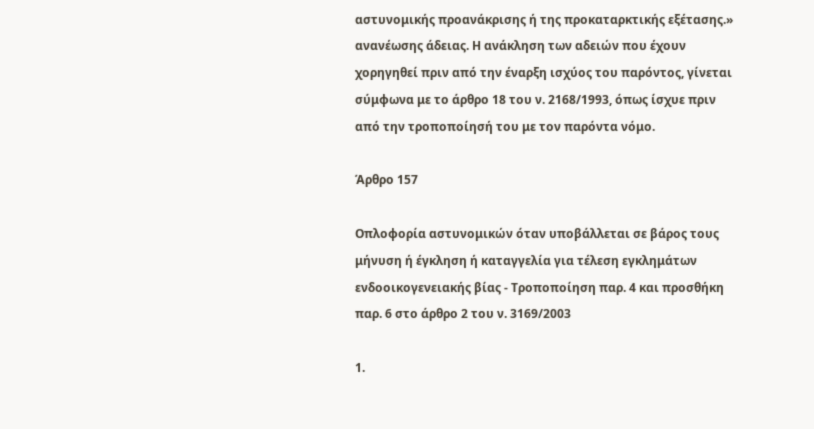αστυνομικής προανάκρισης ή της προκαταρκτικής εξέτασης.» ανανέωσης άδειας. Η ανάκληση των αδειών που έχουν χορηγηθεί πριν από την έναρξη ισχύος του παρόντος, γίνεται σύμφωνα με το άρθρο 18 του ν. 2168/1993, όπως ίσχυε πριν από την τροποποίησή του με τον παρόντα νόμο.

Άρθρο 157

Οπλοφορία αστυνομικών όταν υποβάλλεται σε βάρος τους μήνυση ή έγκληση ή καταγγελία για τέλεση εγκλημάτων ενδοοικογενειακής βίας - Τροποποίηση παρ. 4 και προσθήκη παρ. 6 στο άρθρο 2 του ν. 3169/2003

1.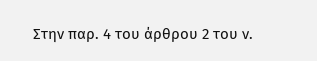Στην παρ. 4 του άρθρου 2 του ν.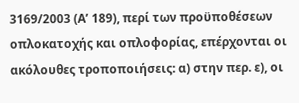3169/2003 (Α’ 189), περί των προϋποθέσεων οπλοκατοχής και οπλοφορίας, επέρχονται οι ακόλουθες τροποποιήσεις: α) στην περ. ε), οι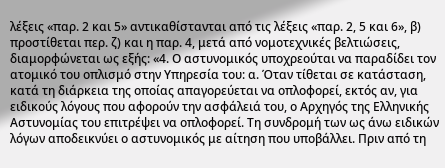λέξεις «παρ. 2 και 5» αντικαθίστανται από τις λέξεις «παρ. 2, 5 και 6», β) προστίθεται περ. ζ) και η παρ. 4, μετά από νομοτεχνικές βελτιώσεις, διαμορφώνεται ως εξής: «4. Ο αστυνομικός υποχρεούται να παραδίδει τον ατομικό του οπλισμό στην Υπηρεσία του: α. Όταν τίθεται σε κατάσταση, κατά τη διάρκεια της οποίας απαγορεύεται να οπλοφορεί, εκτός αν, για ειδικούς λόγους που αφορούν την ασφάλειά του, ο Αρχηγός της Ελληνικής Αστυνομίας του επιτρέψει να οπλοφορεί. Τη συνδρομή των ως άνω ειδικών λόγων αποδεικνύει ο αστυνομικός με αίτηση που υποβάλλει. Πριν από τη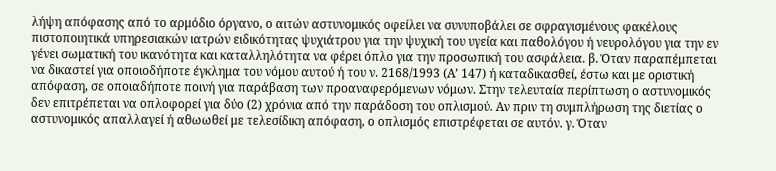λήψη απόφασης από το αρμόδιο όργανο, ο αιτών αστυνομικός οφείλει να συνυποβάλει σε σφραγισμένους φακέλους πιστοποιητικά υπηρεσιακών ιατρών ειδικότητας ψυχιάτρου για την ψυχική του υγεία και παθολόγου ή νευρολόγου για την εν γένει σωματική του ικανότητα και καταλληλότητα να φέρει όπλο για την προσωπική του ασφάλεια. β. Όταν παραπέμπεται να δικαστεί για οποιοδήποτε έγκλημα του νόμου αυτού ή του ν. 2168/1993 (Α’ 147) ή καταδικασθεί, έστω και με οριστική απόφαση, σε οποιαδήποτε ποινή για παράβαση των προαναφερόμενων νόμων. Στην τελευταία περίπτωση ο αστυνομικός δεν επιτρέπεται να οπλοφορεί για δύο (2) χρόνια από την παράδοση του οπλισμού. Αν πριν τη συμπλήρωση της διετίας ο αστυνομικός απαλλαγεί ή αθωωθεί με τελεσίδικη απόφαση, ο οπλισμός επιστρέφεται σε αυτόν. γ. Όταν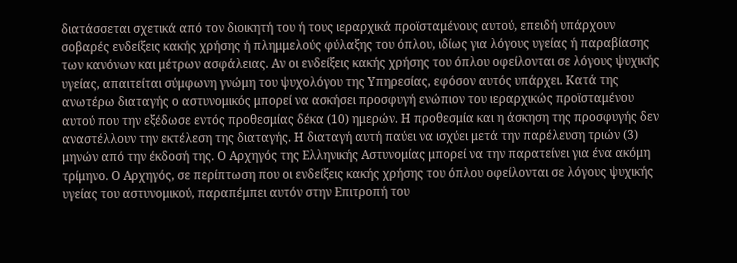διατάσσεται σχετικά από τον διοικητή του ή τους ιεραρχικά προϊσταμένους αυτού, επειδή υπάρχουν σοβαρές ενδείξεις κακής χρήσης ή πλημμελούς φύλαξης του όπλου, ιδίως για λόγους υγείας ή παραβίασης των κανόνων και μέτρων ασφάλειας. Αν οι ενδείξεις κακής χρήσης του όπλου οφείλονται σε λόγους ψυχικής υγείας, απαιτείται σύμφωνη γνώμη του ψυχολόγου της Υπηρεσίας, εφόσον αυτός υπάρχει. Κατά της ανωτέρω διαταγής ο αστυνομικός μπορεί να ασκήσει προσφυγή ενώπιον του ιεραρχικώς προϊσταμένου αυτού που την εξέδωσε εντός προθεσμίας δέκα (10) ημερών. Η προθεσμία και η άσκηση της προσφυγής δεν αναστέλλουν την εκτέλεση της διαταγής. Η διαταγή αυτή παύει να ισχύει μετά την παρέλευση τριών (3) μηνών από την έκδοσή της. Ο Αρχηγός της Ελληνικής Αστυνομίας μπορεί να την παρατείνει για ένα ακόμη τρίμηνο. Ο Αρχηγός, σε περίπτωση που οι ενδείξεις κακής χρήσης του όπλου οφείλονται σε λόγους ψυχικής υγείας του αστυνομικού, παραπέμπει αυτόν στην Επιτροπή του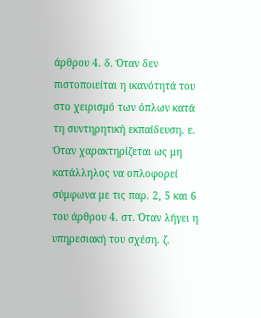άρθρου 4. δ. Όταν δεν πιστοποιείται η ικανότητά του στο χειρισμό των όπλων κατά τη συντηρητική εκπαίδευση. ε. Όταν χαρακτηρίζεται ως μη κατάλληλος να οπλοφορεί σύμφωνα με τις παρ. 2, 5 και 6 του άρθρου 4. στ. Όταν λήγει η υπηρεσιακή του σχέση. ζ.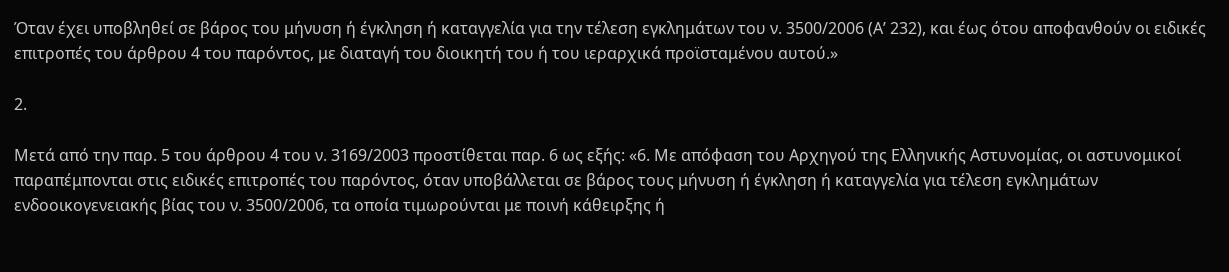Όταν έχει υποβληθεί σε βάρος του μήνυση ή έγκληση ή καταγγελία για την τέλεση εγκλημάτων του ν. 3500/2006 (Α’ 232), και έως ότου αποφανθούν οι ειδικές επιτροπές του άρθρου 4 του παρόντος, με διαταγή του διοικητή του ή του ιεραρχικά προϊσταμένου αυτού.»

2.

Μετά από την παρ. 5 του άρθρου 4 του ν. 3169/2003 προστίθεται παρ. 6 ως εξής: «6. Με απόφαση του Αρχηγού της Ελληνικής Αστυνομίας, οι αστυνομικοί παραπέμπονται στις ειδικές επιτροπές του παρόντος, όταν υποβάλλεται σε βάρος τους μήνυση ή έγκληση ή καταγγελία για τέλεση εγκλημάτων ενδοοικογενειακής βίας του ν. 3500/2006, τα οποία τιμωρούνται με ποινή κάθειρξης ή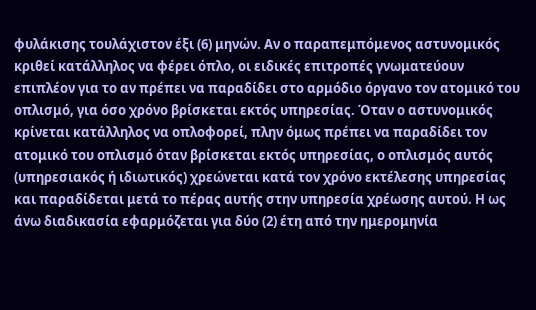φυλάκισης τουλάχιστον έξι (6) μηνών. Αν ο παραπεμπόμενος αστυνομικός κριθεί κατάλληλος να φέρει όπλο, οι ειδικές επιτροπές γνωματεύουν επιπλέον για το αν πρέπει να παραδίδει στο αρμόδιο όργανο τον ατομικό του οπλισμό, για όσο χρόνο βρίσκεται εκτός υπηρεσίας. Όταν ο αστυνομικός κρίνεται κατάλληλος να οπλοφορεί, πλην όμως πρέπει να παραδίδει τον ατομικό του οπλισμό όταν βρίσκεται εκτός υπηρεσίας, ο οπλισμός αυτός (υπηρεσιακός ή ιδιωτικός) χρεώνεται κατά τον χρόνο εκτέλεσης υπηρεσίας και παραδίδεται μετά το πέρας αυτής στην υπηρεσία χρέωσης αυτού. Η ως άνω διαδικασία εφαρμόζεται για δύο (2) έτη από την ημερομηνία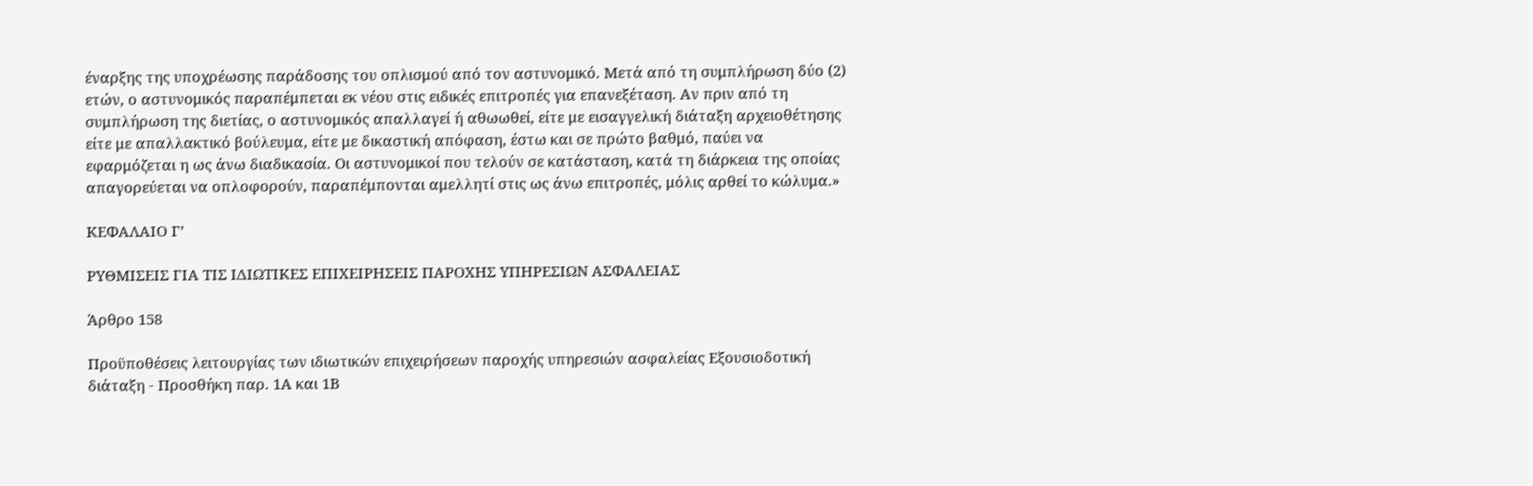έναρξης της υποχρέωσης παράδοσης του οπλισμού από τον αστυνομικό. Μετά από τη συμπλήρωση δύο (2) ετών, ο αστυνομικός παραπέμπεται εκ νέου στις ειδικές επιτροπές για επανεξέταση. Αν πριν από τη συμπλήρωση της διετίας, ο αστυνομικός απαλλαγεί ή αθωωθεί, είτε με εισαγγελική διάταξη αρχειοθέτησης είτε με απαλλακτικό βούλευμα, είτε με δικαστική απόφαση, έστω και σε πρώτο βαθμό, παύει να εφαρμόζεται η ως άνω διαδικασία. Οι αστυνομικοί που τελούν σε κατάσταση, κατά τη διάρκεια της οποίας απαγορεύεται να οπλοφορούν, παραπέμπονται αμελλητί στις ως άνω επιτροπές, μόλις αρθεί το κώλυμα.»

ΚΕΦΑΛΑΙΟ Γ’

ΡΥΘΜΙΣΕΙΣ ΓΙΑ ΤΙΣ ΙΔΙΩΤΙΚΕΣ ΕΠΙΧΕΙΡΗΣΕΙΣ ΠΑΡΟΧΗΣ ΥΠΗΡΕΣΙΩΝ ΑΣΦΑΛΕΙΑΣ

Άρθρο 158

Προϋποθέσεις λειτουργίας των ιδιωτικών επιχειρήσεων παροχής υπηρεσιών ασφαλείας Εξουσιοδοτική διάταξη - Προσθήκη παρ. 1Α και 1Β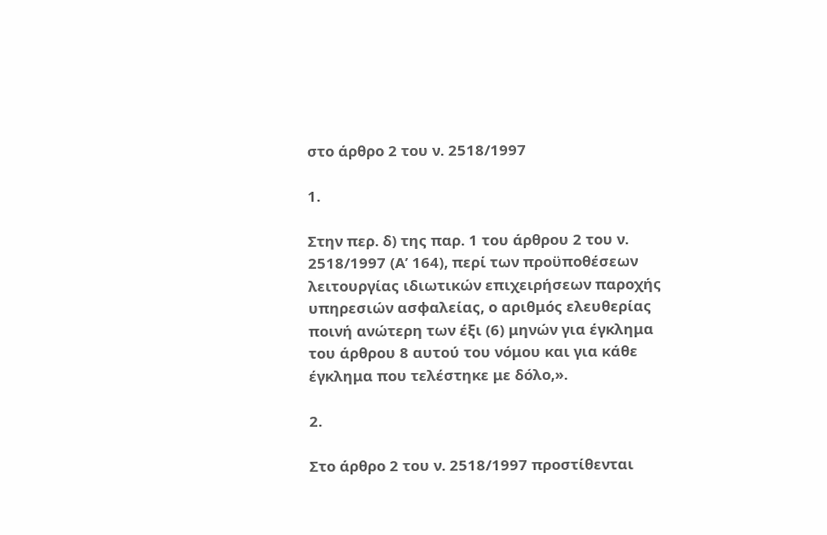στο άρθρο 2 του ν. 2518/1997

1.

Στην περ. δ) της παρ. 1 του άρθρου 2 του ν. 2518/1997 (Α’ 164), περί των προϋποθέσεων λειτουργίας ιδιωτικών επιχειρήσεων παροχής υπηρεσιών ασφαλείας, ο αριθμός ελευθερίας ποινή ανώτερη των έξι (6) μηνών για έγκλημα του άρθρου 8 αυτού του νόμου και για κάθε έγκλημα που τελέστηκε με δόλο,».

2.

Στο άρθρο 2 του ν. 2518/1997 προστίθενται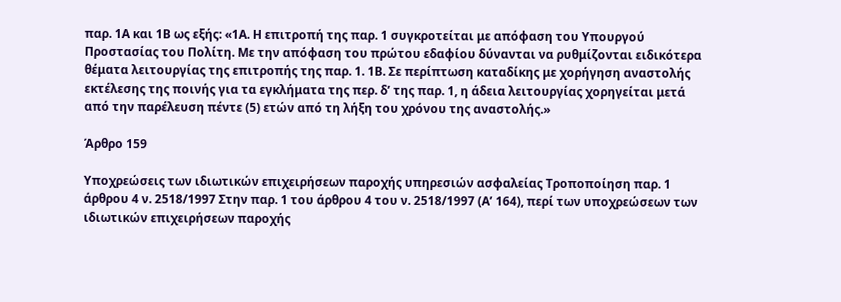παρ. 1Α και 1Β ως εξής: «1Α. Η επιτροπή της παρ. 1 συγκροτείται με απόφαση του Υπουργού Προστασίας του Πολίτη. Με την απόφαση του πρώτου εδαφίου δύνανται να ρυθμίζονται ειδικότερα θέματα λειτουργίας της επιτροπής της παρ. 1. 1Β. Σε περίπτωση καταδίκης με χορήγηση αναστολής εκτέλεσης της ποινής για τα εγκλήματα της περ. δ’ της παρ. 1, η άδεια λειτουργίας χορηγείται μετά από την παρέλευση πέντε (5) ετών από τη λήξη του χρόνου της αναστολής.»

Άρθρο 159

Υποχρεώσεις των ιδιωτικών επιχειρήσεων παροχής υπηρεσιών ασφαλείας Τροποποίηση παρ. 1 άρθρου 4 ν. 2518/1997 Στην παρ. 1 του άρθρου 4 του ν. 2518/1997 (Α’ 164), περί των υποχρεώσεων των ιδιωτικών επιχειρήσεων παροχής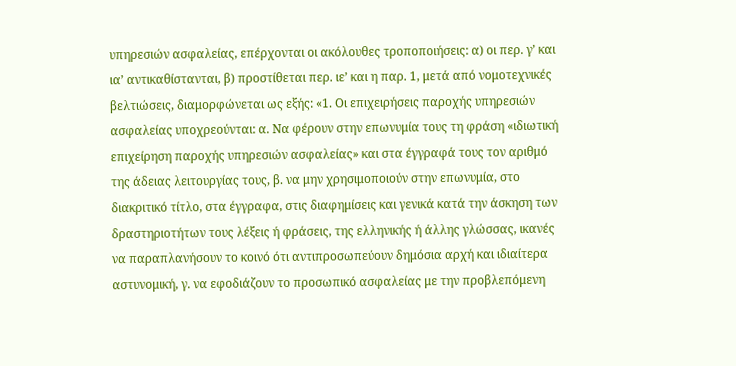υπηρεσιών ασφαλείας, επέρχονται οι ακόλουθες τροποποιήσεις: α) οι περ. γ’ και ια’ αντικαθίστανται, β) προστίθεται περ. ιε’ και η παρ. 1, μετά από νομοτεχνικές βελτιώσεις, διαμορφώνεται ως εξής: «1. Οι επιχειρήσεις παροχής υπηρεσιών ασφαλείας υποχρεούνται: α. Να φέρουν στην επωνυμία τους τη φράση «ιδιωτική επιχείρηση παροχής υπηρεσιών ασφαλείας» και στα έγγραφά τους τον αριθμό της άδειας λειτουργίας τους, β. να μην χρησιμοποιούν στην επωνυμία, στο διακριτικό τίτλο, στα έγγραφα, στις διαφημίσεις και γενικά κατά την άσκηση των δραστηριοτήτων τους λέξεις ή φράσεις, της ελληνικής ή άλλης γλώσσας, ικανές να παραπλανήσουν το κοινό ότι αντιπροσωπεύουν δημόσια αρχή και ιδιαίτερα αστυνομική, γ. να εφοδιάζουν το προσωπικό ασφαλείας με την προβλεπόμενη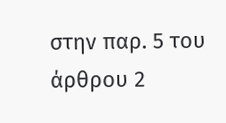στην παρ. 5 του άρθρου 2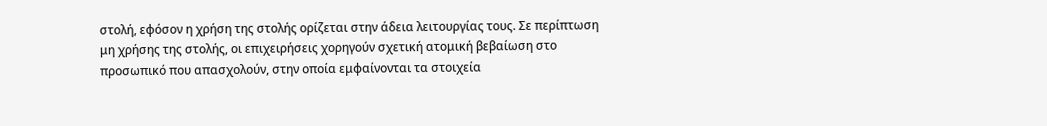στολή, εφόσον η χρήση της στολής ορίζεται στην άδεια λειτουργίας τους. Σε περίπτωση μη χρήσης της στολής, οι επιχειρήσεις χορηγούν σχετική ατομική βεβαίωση στο προσωπικό που απασχολούν, στην οποία εμφαίνονται τα στοιχεία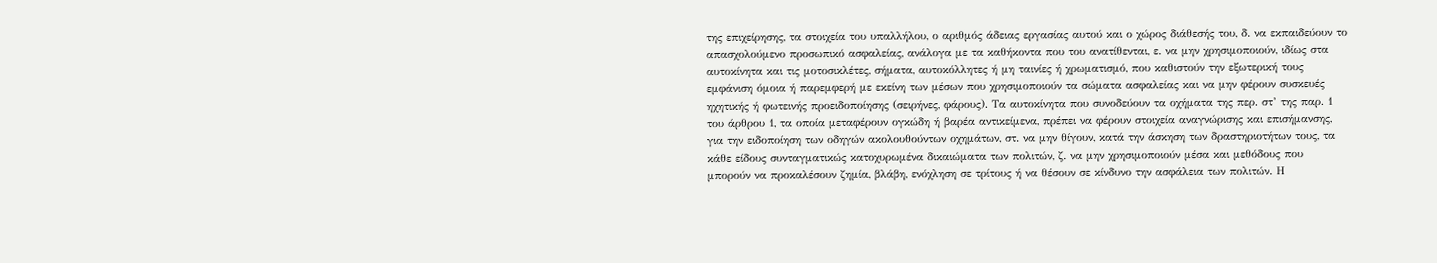της επιχείρησης, τα στοιχεία του υπαλλήλου, ο αριθμός άδειας εργασίας αυτού και ο χώρος διάθεσής του, δ. να εκπαιδεύουν το απασχολούμενο προσωπικό ασφαλείας, ανάλογα με τα καθήκοντα που του ανατίθενται, ε. να μην χρησιμοποιούν, ιδίως στα αυτοκίνητα και τις μοτοσικλέτες, σήματα, αυτοκόλλητες ή μη ταινίες ή χρωματισμό, που καθιστούν την εξωτερική τους εμφάνιση όμοια ή παρεμφερή με εκείνη των μέσων που χρησιμοποιούν τα σώματα ασφαλείας και να μην φέρουν συσκευές ηχητικής ή φωτεινής προειδοποίησης (σειρήνες, φάρους). Τα αυτοκίνητα που συνοδεύουν τα οχήματα της περ. στ’ της παρ. 1 του άρθρου 1, τα οποία μεταφέρουν ογκώδη ή βαρέα αντικείμενα, πρέπει να φέρουν στοιχεία αναγνώρισης και επισήμανσης, για την ειδοποίηση των οδηγών ακολουθούντων οχημάτων, στ. να μην θίγουν, κατά την άσκηση των δραστηριοτήτων τους, τα κάθε είδους συνταγματικώς κατοχυρωμένα δικαιώματα των πολιτών, ζ. να μην χρησιμοποιούν μέσα και μεθόδους που μπορούν να προκαλέσουν ζημία, βλάβη, ενόχληση σε τρίτους ή να θέσουν σε κίνδυνο την ασφάλεια των πολιτών. Η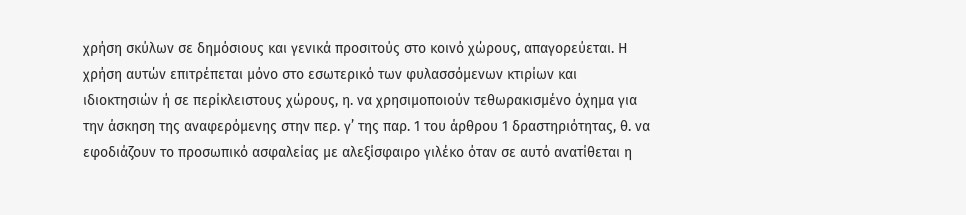χρήση σκύλων σε δημόσιους και γενικά προσιτούς στο κοινό χώρους, απαγορεύεται. Η χρήση αυτών επιτρέπεται μόνο στο εσωτερικό των φυλασσόμενων κτιρίων και ιδιοκτησιών ή σε περίκλειστους χώρους, η. να χρησιμοποιούν τεθωρακισμένο όχημα για την άσκηση της αναφερόμενης στην περ. γ’ της παρ. 1 του άρθρου 1 δραστηριότητας, θ. να εφοδιάζουν το προσωπικό ασφαλείας με αλεξίσφαιρο γιλέκο όταν σε αυτό ανατίθεται η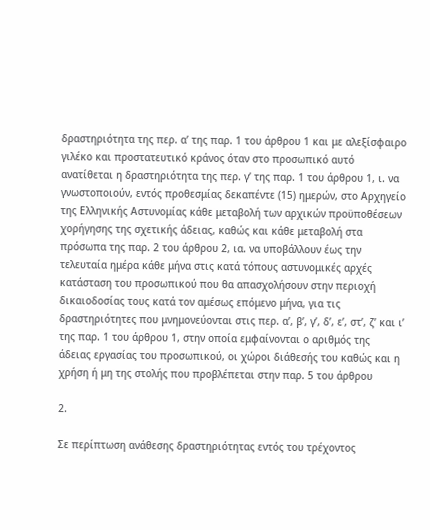δραστηριότητα της περ. α’ της παρ. 1 του άρθρου 1 και με αλεξίσφαιρο γιλέκο και προστατευτικό κράνος όταν στο προσωπικό αυτό ανατίθεται η δραστηριότητα της περ. γ’ της παρ. 1 του άρθρου 1, ι. να γνωστοποιούν, εντός προθεσμίας δεκαπέντε (15) ημερών, στο Αρχηγείο της Ελληνικής Αστυνομίας κάθε μεταβολή των αρχικών προϋποθέσεων χορήγησης της σχετικής άδειας, καθώς και κάθε μεταβολή στα πρόσωπα της παρ. 2 του άρθρου 2, ια. να υποβάλλουν έως την τελευταία ημέρα κάθε μήνα στις κατά τόπους αστυνομικές αρχές κατάσταση του προσωπικού που θα απασχολήσουν στην περιοχή δικαιοδοσίας τους κατά τον αμέσως επόμενο μήνα, για τις δραστηριότητες που μνημονεύονται στις περ. α’, β’, γ’, δ’, ε’, στ’, ζ’ και ι’ της παρ. 1 του άρθρου 1, στην οποία εμφαίνονται ο αριθμός της άδειας εργασίας του προσωπικού, οι χώροι διάθεσής του καθώς και η χρήση ή μη της στολής που προβλέπεται στην παρ. 5 του άρθρου

2.

Σε περίπτωση ανάθεσης δραστηριότητας εντός του τρέχοντος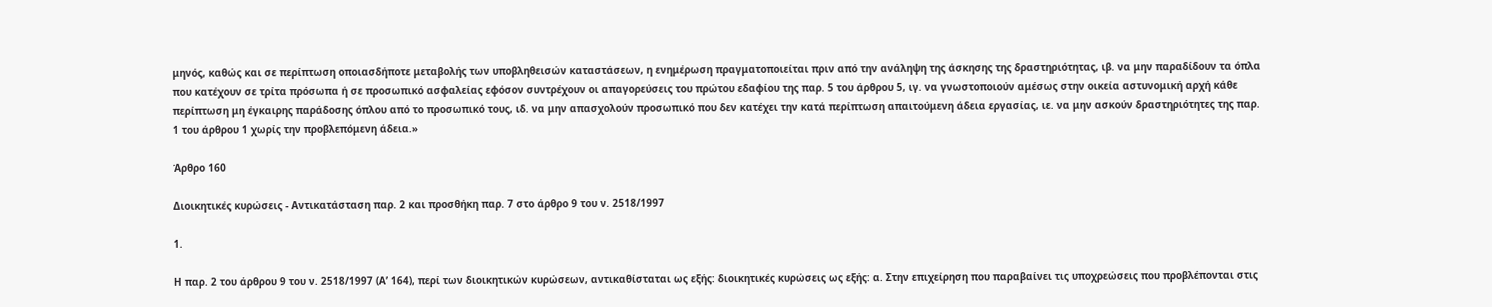μηνός, καθώς και σε περίπτωση οποιασδήποτε μεταβολής των υποβληθεισών καταστάσεων, η ενημέρωση πραγματοποιείται πριν από την ανάληψη της άσκησης της δραστηριότητας, ιβ. να μην παραδίδουν τα όπλα που κατέχουν σε τρίτα πρόσωπα ή σε προσωπικό ασφαλείας εφόσον συντρέχουν οι απαγορεύσεις του πρώτου εδαφίου της παρ. 5 του άρθρου 5, ιγ. να γνωστοποιούν αμέσως στην οικεία αστυνομική αρχή κάθε περίπτωση μη έγκαιρης παράδοσης όπλου από το προσωπικό τους, ιδ. να μην απασχολούν προσωπικό που δεν κατέχει την κατά περίπτωση απαιτούμενη άδεια εργασίας, ιε. να μην ασκούν δραστηριότητες της παρ. 1 του άρθρου 1 χωρίς την προβλεπόμενη άδεια.»

Άρθρο 160

Διοικητικές κυρώσεις - Αντικατάσταση παρ. 2 και προσθήκη παρ. 7 στο άρθρο 9 του ν. 2518/1997

1.

Η παρ. 2 του άρθρου 9 του ν. 2518/1997 (Α’ 164), περί των διοικητικών κυρώσεων, αντικαθίσταται ως εξής: διοικητικές κυρώσεις ως εξής: α. Στην επιχείρηση που παραβαίνει τις υποχρεώσεις που προβλέπονται στις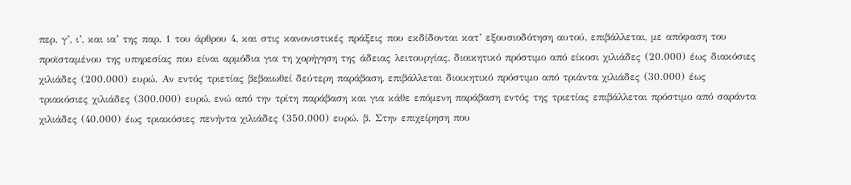περ. γ’, ι’, και ια’ της παρ. 1 του άρθρου 4, και στις κανονιστικές πράξεις που εκδίδονται κατ’ εξουσιοδότηση αυτού, επιβάλλεται, με απόφαση του προϊσταμένου της υπηρεσίας που είναι αρμόδια για τη χορήγηση της άδειας λειτουργίας, διοικητικό πρόστιμο από είκοσι χιλιάδες (20.000) έως διακόσιες χιλιάδες (200.000) ευρώ. Αν εντός τριετίας βεβαιωθεί δεύτερη παράβαση, επιβάλλεται διοικητικό πρόστιμο από τριάντα χιλιάδες (30.000) έως τριακόσιες χιλιάδες (300.000) ευρώ, ενώ από την τρίτη παράβαση και για κάθε επόμενη παράβαση εντός της τριετίας επιβάλλεται πρόστιμο από σαράντα χιλιάδες (40.000) έως τριακόσιες πενήντα χιλιάδες (350.000) ευρώ. β. Στην επιχείρηση που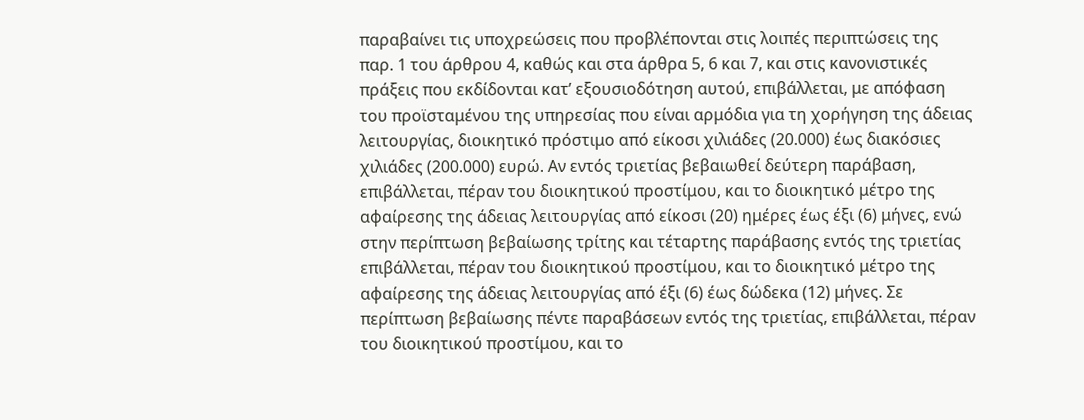παραβαίνει τις υποχρεώσεις που προβλέπονται στις λοιπές περιπτώσεις της παρ. 1 του άρθρου 4, καθώς και στα άρθρα 5, 6 και 7, και στις κανονιστικές πράξεις που εκδίδονται κατ’ εξουσιοδότηση αυτού, επιβάλλεται, με απόφαση του προϊσταμένου της υπηρεσίας που είναι αρμόδια για τη χορήγηση της άδειας λειτουργίας, διοικητικό πρόστιμο από είκοσι χιλιάδες (20.000) έως διακόσιες χιλιάδες (200.000) ευρώ. Αν εντός τριετίας βεβαιωθεί δεύτερη παράβαση, επιβάλλεται, πέραν του διοικητικού προστίμου, και το διοικητικό μέτρο της αφαίρεσης της άδειας λειτουργίας από είκοσι (20) ημέρες έως έξι (6) μήνες, ενώ στην περίπτωση βεβαίωσης τρίτης και τέταρτης παράβασης εντός της τριετίας επιβάλλεται, πέραν του διοικητικού προστίμου, και το διοικητικό μέτρο της αφαίρεσης της άδειας λειτουργίας από έξι (6) έως δώδεκα (12) μήνες. Σε περίπτωση βεβαίωσης πέντε παραβάσεων εντός της τριετίας, επιβάλλεται, πέραν του διοικητικού προστίμου, και το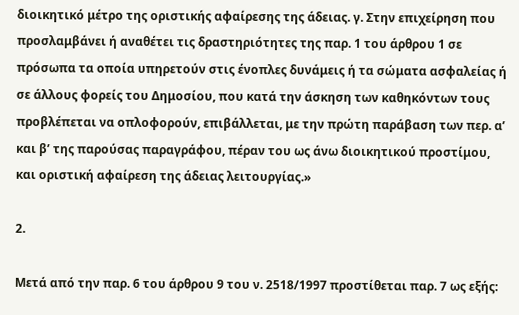διοικητικό μέτρο της οριστικής αφαίρεσης της άδειας. γ. Στην επιχείρηση που προσλαμβάνει ή αναθέτει τις δραστηριότητες της παρ. 1 του άρθρου 1 σε πρόσωπα τα οποία υπηρετούν στις ένοπλες δυνάμεις ή τα σώματα ασφαλείας ή σε άλλους φορείς του Δημοσίου, που κατά την άσκηση των καθηκόντων τους προβλέπεται να οπλοφορούν, επιβάλλεται, με την πρώτη παράβαση των περ. α’ και β’ της παρούσας παραγράφου, πέραν του ως άνω διοικητικού προστίμου, και οριστική αφαίρεση της άδειας λειτουργίας.»

2.

Μετά από την παρ. 6 του άρθρου 9 του ν. 2518/1997 προστίθεται παρ. 7 ως εξής: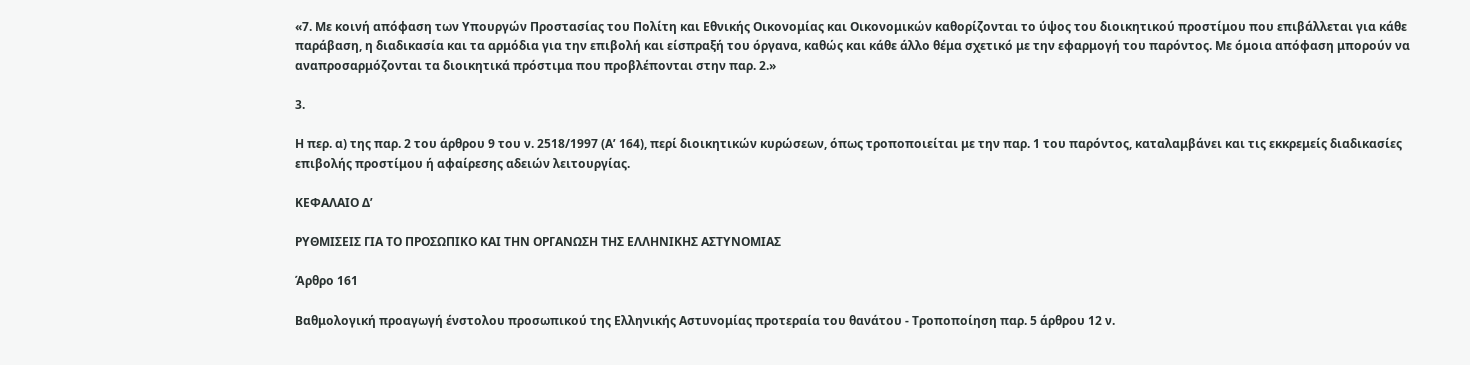«7. Με κοινή απόφαση των Υπουργών Προστασίας του Πολίτη και Εθνικής Οικονομίας και Οικονομικών καθορίζονται το ύψος του διοικητικού προστίμου που επιβάλλεται για κάθε παράβαση, η διαδικασία και τα αρμόδια για την επιβολή και είσπραξή του όργανα, καθώς και κάθε άλλο θέμα σχετικό με την εφαρμογή του παρόντος. Με όμοια απόφαση μπορούν να αναπροσαρμόζονται τα διοικητικά πρόστιμα που προβλέπονται στην παρ. 2.»

3.

Η περ. α) της παρ. 2 του άρθρου 9 του ν. 2518/1997 (Α’ 164), περί διοικητικών κυρώσεων, όπως τροποποιείται με την παρ. 1 του παρόντος, καταλαμβάνει και τις εκκρεμείς διαδικασίες επιβολής προστίμου ή αφαίρεσης αδειών λειτουργίας.

ΚΕΦΑΛΑΙΟ Δ’

ΡΥΘΜΙΣΕΙΣ ΓΙΑ ΤΟ ΠΡΟΣΩΠΙΚΟ ΚΑΙ ΤΗΝ ΟΡΓΑΝΩΣΗ ΤΗΣ ΕΛΛΗΝΙΚΗΣ ΑΣΤΥΝΟΜΙΑΣ

Άρθρο 161

Βαθμολογική προαγωγή ένστολου προσωπικού της Ελληνικής Αστυνομίας προτεραία του θανάτου - Τροποποίηση παρ. 5 άρθρου 12 ν.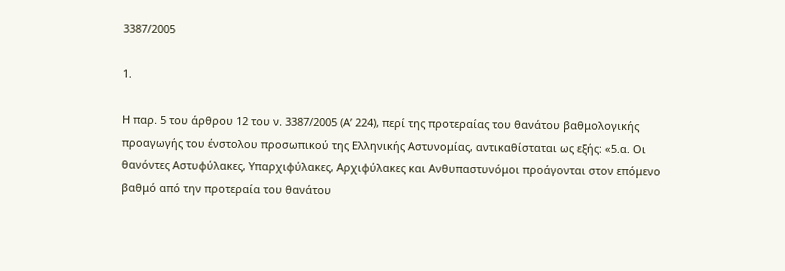3387/2005

1.

Η παρ. 5 του άρθρου 12 του ν. 3387/2005 (Α’ 224), περί της προτεραίας του θανάτου βαθμολογικής προαγωγής του ένστολου προσωπικού της Ελληνικής Αστυνομίας, αντικαθίσταται ως εξής: «5.α. Οι θανόντες Αστυφύλακες, Υπαρχιφύλακες, Αρχιφύλακες και Ανθυπαστυνόμοι προάγονται στον επόμενο βαθμό από την προτεραία του θανάτου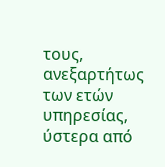τους, ανεξαρτήτως των ετών υπηρεσίας, ύστερα από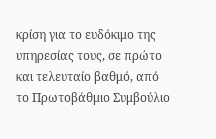κρίση για το ευδόκιμο της υπηρεσίας τους, σε πρώτο και τελευταίο βαθμό, από το Πρωτοβάθμιο Συμβούλιο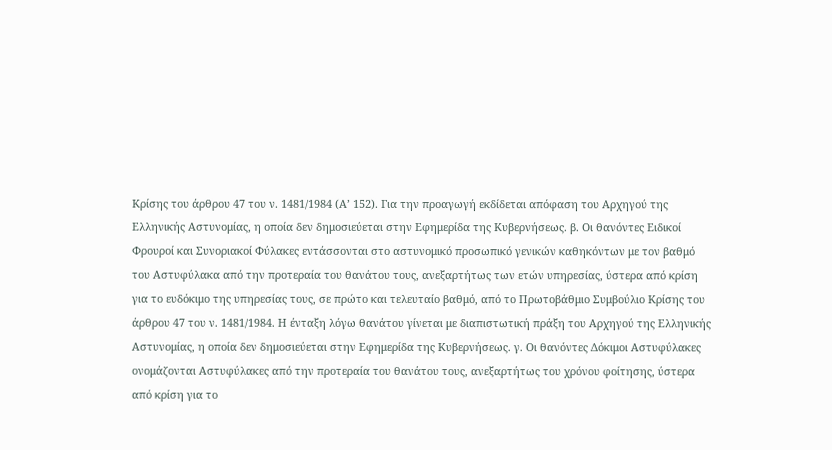Κρίσης του άρθρου 47 του ν. 1481/1984 (Α’ 152). Για την προαγωγή εκδίδεται απόφαση του Αρχηγού της Ελληνικής Αστυνομίας, η οποία δεν δημοσιεύεται στην Εφημερίδα της Κυβερνήσεως. β. Οι θανόντες Ειδικοί Φρουροί και Συνοριακοί Φύλακες εντάσσονται στο αστυνομικό προσωπικό γενικών καθηκόντων με τον βαθμό του Αστυφύλακα από την προτεραία του θανάτου τους, ανεξαρτήτως των ετών υπηρεσίας, ύστερα από κρίση για το ευδόκιμο της υπηρεσίας τους, σε πρώτο και τελευταίο βαθμό, από το Πρωτοβάθμιο Συμβούλιο Κρίσης του άρθρου 47 του ν. 1481/1984. Η ένταξη λόγω θανάτου γίνεται με διαπιστωτική πράξη του Αρχηγού της Ελληνικής Αστυνομίας, η οποία δεν δημοσιεύεται στην Εφημερίδα της Κυβερνήσεως. γ. Οι θανόντες Δόκιμοι Αστυφύλακες ονομάζονται Αστυφύλακες από την προτεραία του θανάτου τους, ανεξαρτήτως του χρόνου φοίτησης, ύστερα από κρίση για το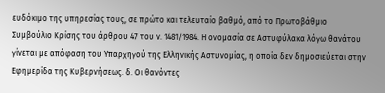ευδόκιμο της υπηρεσίας τους, σε πρώτο και τελευταίο βαθμό, από το Πρωτοβάθμιο Συμβούλιο Κρίσης του άρθρου 47 του ν. 1481/1984. Η ονομασία σε Αστυφύλακα λόγω θανάτου γίνεται με απόφαση του Υπαρχηγού της Ελληνικής Αστυνομίας, η οποία δεν δημοσιεύεται στην Εφημερίδα της Κυβερνήσεως. δ. Οι θανόντες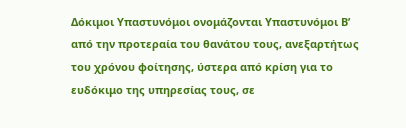Δόκιμοι Υπαστυνόμοι ονομάζονται Υπαστυνόμοι Β’ από την προτεραία του θανάτου τους, ανεξαρτήτως του χρόνου φοίτησης, ύστερα από κρίση για το ευδόκιμο της υπηρεσίας τους, σε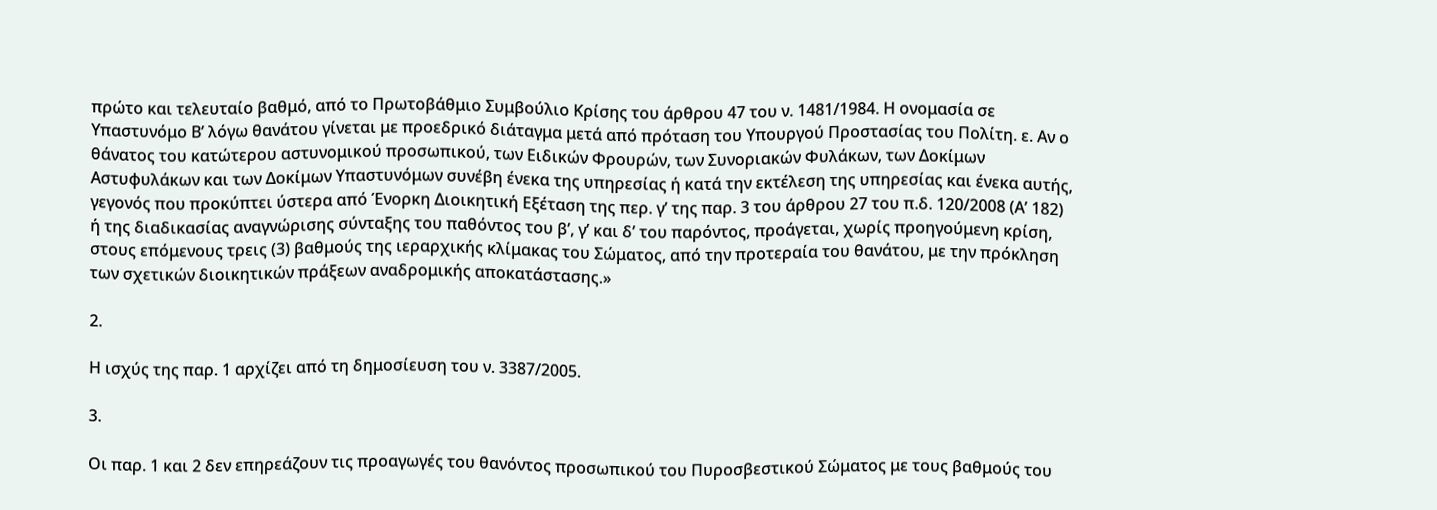πρώτο και τελευταίο βαθμό, από το Πρωτοβάθμιο Συμβούλιο Κρίσης του άρθρου 47 του ν. 1481/1984. Η ονομασία σε Υπαστυνόμο Β’ λόγω θανάτου γίνεται με προεδρικό διάταγμα μετά από πρόταση του Υπουργού Προστασίας του Πολίτη. ε. Αν ο θάνατος του κατώτερου αστυνομικού προσωπικού, των Ειδικών Φρουρών, των Συνοριακών Φυλάκων, των Δοκίμων Αστυφυλάκων και των Δοκίμων Υπαστυνόμων συνέβη ένεκα της υπηρεσίας ή κατά την εκτέλεση της υπηρεσίας και ένεκα αυτής, γεγονός που προκύπτει ύστερα από Ένορκη Διοικητική Εξέταση της περ. γ’ της παρ. 3 του άρθρου 27 του π.δ. 120/2008 (Α’ 182) ή της διαδικασίας αναγνώρισης σύνταξης του παθόντος του β’, γ’ και δ’ του παρόντος, προάγεται, χωρίς προηγούμενη κρίση, στους επόμενους τρεις (3) βαθμούς της ιεραρχικής κλίμακας του Σώματος, από την προτεραία του θανάτου, με την πρόκληση των σχετικών διοικητικών πράξεων αναδρομικής αποκατάστασης.»

2.

Η ισχύς της παρ. 1 αρχίζει από τη δημοσίευση του ν. 3387/2005.

3.

Οι παρ. 1 και 2 δεν επηρεάζουν τις προαγωγές του θανόντος προσωπικού του Πυροσβεστικού Σώματος με τους βαθμούς του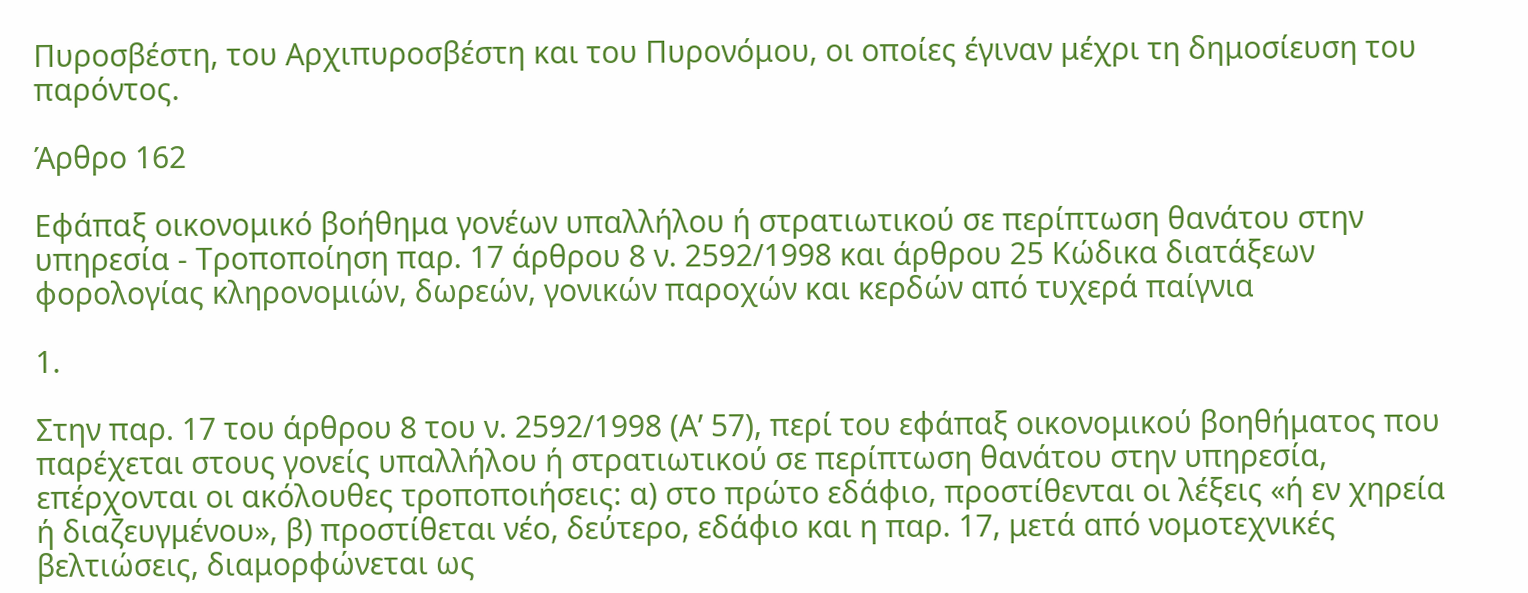Πυροσβέστη, του Αρχιπυροσβέστη και του Πυρονόμου, οι οποίες έγιναν μέχρι τη δημοσίευση του παρόντος.

Άρθρο 162

Εφάπαξ οικονομικό βοήθημα γονέων υπαλλήλου ή στρατιωτικού σε περίπτωση θανάτου στην υπηρεσία - Τροποποίηση παρ. 17 άρθρου 8 ν. 2592/1998 και άρθρου 25 Κώδικα διατάξεων φορολογίας κληρονομιών, δωρεών, γονικών παροχών και κερδών από τυχερά παίγνια

1.

Στην παρ. 17 του άρθρου 8 του ν. 2592/1998 (Α’ 57), περί του εφάπαξ οικονομικού βοηθήματος που παρέχεται στους γονείς υπαλλήλου ή στρατιωτικού σε περίπτωση θανάτου στην υπηρεσία, επέρχονται οι ακόλουθες τροποποιήσεις: α) στο πρώτο εδάφιο, προστίθενται οι λέξεις «ή εν χηρεία ή διαζευγμένου», β) προστίθεται νέο, δεύτερο, εδάφιο και η παρ. 17, μετά από νομοτεχνικές βελτιώσεις, διαμορφώνεται ως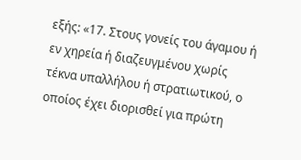εξής: «17. Στους γονείς του άγαμου ή εν χηρεία ή διαζευγμένου χωρίς τέκνα υπαλλήλου ή στρατιωτικού, ο οποίος έχει διορισθεί για πρώτη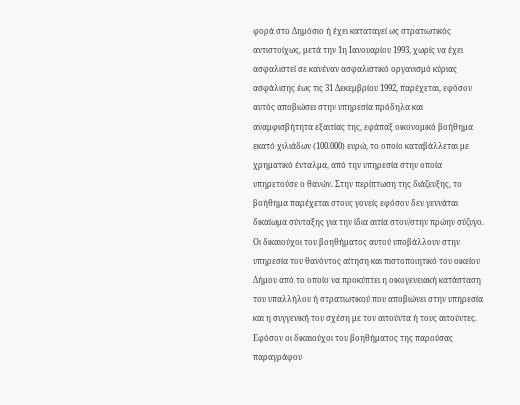φορά στο Δημόσιο ή έχει καταταγεί ως στρατιωτικός αντιστοίχως, μετά την 1η Ιανουαρίου 1993, χωρίς να έχει ασφαλιστεί σε κανέναν ασφαλιστικό οργανισμό κύριας ασφάλισης έως τις 31 Δεκεμβρίου 1992, παρέχεται, εφόσον αυτός αποβιώσει στην υπηρεσία πρόδηλα και αναμφισβήτητα εξαιτίας της, εφάπαξ οικονομικό βοήθημα εκατό χιλιάδων (100.000) ευρώ, το οποίο καταβάλλεται με χρηματικό ένταλμα, από την υπηρεσία στην οποία υπηρετούσε ο θανών. Στην περίπτωση της διάζευξης, το βοήθημα παρέχεται στους γονείς εφόσον δεν γεννάται δικαίωμα σύνταξης για την ίδια αιτία στον/στην πρώην σύζυγο. Οι δικαιούχοι του βοηθήματος αυτού υποβάλλουν στην υπηρεσία του θανόντος αίτηση και πιστοποιητικό του οικείου Δήμου από το οποίο να προκύπτει η οικογενειακή κατάσταση του υπαλλήλου ή στρατιωτικού που αποβιώνει στην υπηρεσία και η συγγενική του σχέση με τον αιτούντα ή τους αιτούντες. Εφόσον οι δικαιούχοι του βοηθήματος της παρούσας παραγράφου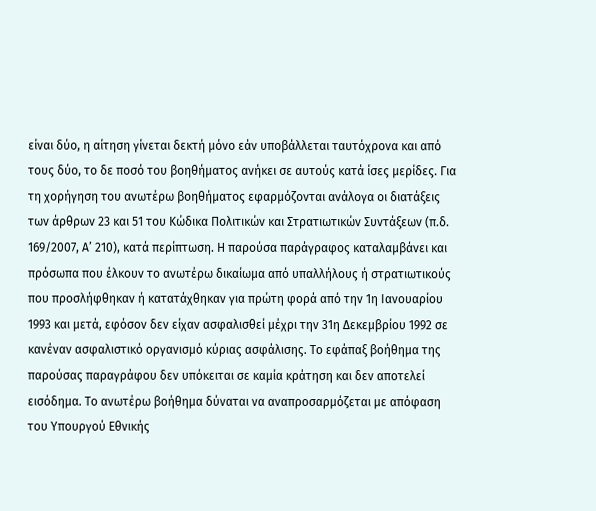είναι δύο, η αίτηση γίνεται δεκτή μόνο εάν υποβάλλεται ταυτόχρονα και από τους δύο, το δε ποσό του βοηθήματος ανήκει σε αυτούς κατά ίσες μερίδες. Για τη χορήγηση του ανωτέρω βοηθήματος εφαρμόζονται ανάλογα οι διατάξεις των άρθρων 23 και 51 του Κώδικα Πολιτικών και Στρατιωτικών Συντάξεων (π.δ. 169/2007, Α’ 210), κατά περίπτωση. Η παρούσα παράγραφος καταλαμβάνει και πρόσωπα που έλκουν το ανωτέρω δικαίωμα από υπαλλήλους ή στρατιωτικούς που προσλήφθηκαν ή κατατάχθηκαν για πρώτη φορά από την 1η Ιανουαρίου 1993 και μετά, εφόσον δεν είχαν ασφαλισθεί μέχρι την 31η Δεκεμβρίου 1992 σε κανέναν ασφαλιστικό οργανισμό κύριας ασφάλισης. Το εφάπαξ βοήθημα της παρούσας παραγράφου δεν υπόκειται σε καμία κράτηση και δεν αποτελεί εισόδημα. Το ανωτέρω βοήθημα δύναται να αναπροσαρμόζεται με απόφαση του Υπουργού Εθνικής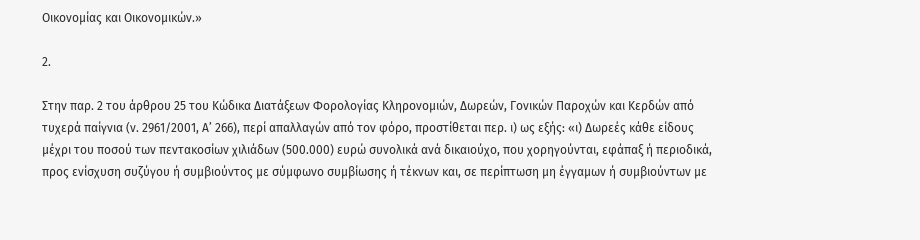Οικονομίας και Οικονομικών.»

2.

Στην παρ. 2 του άρθρου 25 του Κώδικα Διατάξεων Φορολογίας Κληρονομιών, Δωρεών, Γονικών Παροχών και Κερδών από τυχερά παίγνια (ν. 2961/2001, Α’ 266), περί απαλλαγών από τον φόρο, προστίθεται περ. ι) ως εξής: «ι) Δωρεές κάθε είδους μέχρι του ποσού των πεντακοσίων χιλιάδων (500.000) ευρώ συνολικά ανά δικαιούχο, που χορηγούνται, εφάπαξ ή περιοδικά, προς ενίσχυση συζύγου ή συμβιούντος με σύμφωνο συμβίωσης ή τέκνων και, σε περίπτωση μη έγγαμων ή συμβιούντων με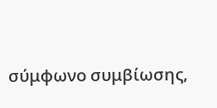σύμφωνο συμβίωσης,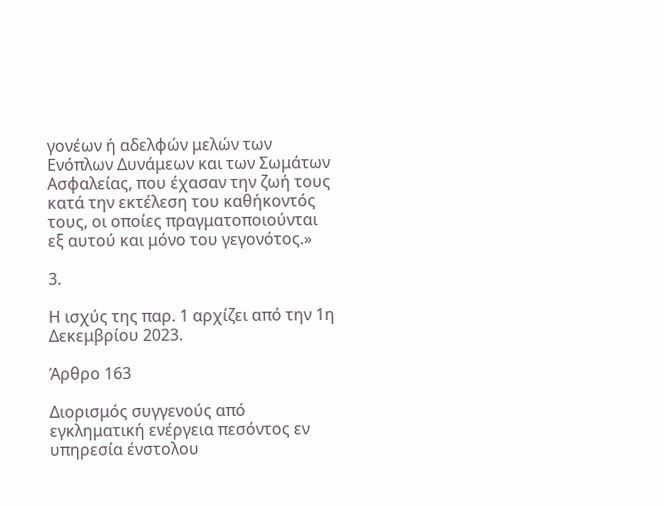γονέων ή αδελφών μελών των Ενόπλων Δυνάμεων και των Σωμάτων Ασφαλείας, που έχασαν την ζωή τους κατά την εκτέλεση του καθήκοντός τους, οι οποίες πραγματοποιούνται εξ αυτού και μόνο του γεγονότος.»

3.

Η ισχύς της παρ. 1 αρχίζει από την 1η Δεκεμβρίου 2023.

Άρθρο 163

Διορισμός συγγενούς από εγκληματική ενέργεια πεσόντος εν υπηρεσία ένστολου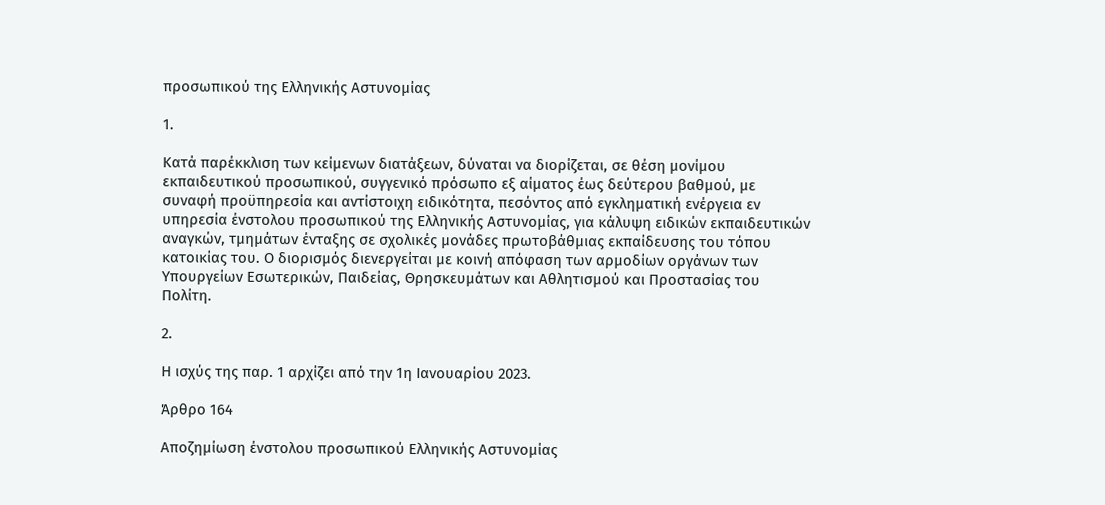προσωπικού της Ελληνικής Αστυνομίας

1.

Κατά παρέκκλιση των κείμενων διατάξεων, δύναται να διορίζεται, σε θέση μονίμου εκπαιδευτικού προσωπικού, συγγενικό πρόσωπο εξ αίματος έως δεύτερου βαθμού, με συναφή προϋπηρεσία και αντίστοιχη ειδικότητα, πεσόντος από εγκληματική ενέργεια εν υπηρεσία ένστολου προσωπικού της Ελληνικής Αστυνομίας, για κάλυψη ειδικών εκπαιδευτικών αναγκών, τμημάτων ένταξης σε σχολικές μονάδες πρωτοβάθμιας εκπαίδευσης του τόπου κατοικίας του. Ο διορισμός διενεργείται με κοινή απόφαση των αρμοδίων οργάνων των Υπουργείων Εσωτερικών, Παιδείας, Θρησκευμάτων και Αθλητισμού και Προστασίας του Πολίτη.

2.

Η ισχύς της παρ. 1 αρχίζει από την 1η Ιανουαρίου 2023.

Άρθρο 164

Αποζημίωση ένστολου προσωπικού Ελληνικής Αστυνομίας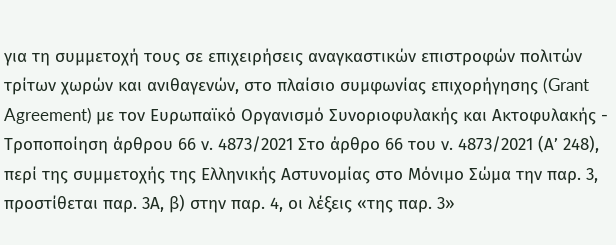για τη συμμετοχή τους σε επιχειρήσεις αναγκαστικών επιστροφών πολιτών τρίτων χωρών και ανιθαγενών, στο πλαίσιο συμφωνίας επιχορήγησης (Grant Agreement) με τον Ευρωπαϊκό Οργανισμό Συνοριοφυλακής και Ακτοφυλακής - Τροποποίηση άρθρου 66 ν. 4873/2021 Στο άρθρο 66 του ν. 4873/2021 (Α’ 248), περί της συμμετοχής της Ελληνικής Αστυνομίας στο Μόνιμο Σώμα την παρ. 3, προστίθεται παρ. 3Α, β) στην παρ. 4, οι λέξεις «της παρ. 3»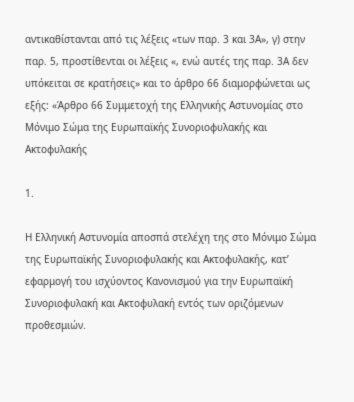αντικαθίστανται από τις λέξεις «των παρ. 3 και 3Α», γ) στην παρ. 5, προστίθενται οι λέξεις «, ενώ αυτές της παρ. 3Α δεν υπόκειται σε κρατήσεις» και το άρθρο 66 διαμορφώνεται ως εξής: «Άρθρο 66 Συμμετοχή της Ελληνικής Αστυνομίας στο Μόνιμο Σώμα της Ευρωπαϊκής Συνοριοφυλακής και Ακτοφυλακής

1.

Η Ελληνική Αστυνομία αποσπά στελέχη της στο Μόνιμο Σώμα της Ευρωπαϊκής Συνοριοφυλακής και Ακτοφυλακής, κατ’ εφαρμογή του ισχύοντος Κανονισμού για την Ευρωπαϊκή Συνοριοφυλακή και Ακτοφυλακή εντός των οριζόμενων προθεσμιών.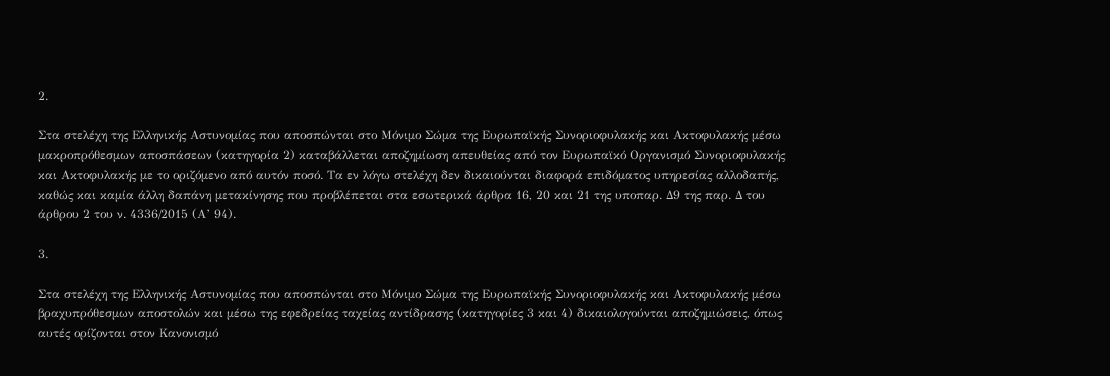2.

Στα στελέχη της Ελληνικής Αστυνομίας που αποσπώνται στο Μόνιμο Σώμα της Ευρωπαϊκής Συνοριοφυλακής και Ακτοφυλακής μέσω μακροπρόθεσμων αποσπάσεων (κατηγορία 2) καταβάλλεται αποζημίωση απευθείας από τον Ευρωπαϊκό Οργανισμό Συνοριοφυλακής και Ακτοφυλακής με το οριζόμενο από αυτόν ποσό. Τα εν λόγω στελέχη δεν δικαιούνται διαφορά επιδόματος υπηρεσίας αλλοδαπής, καθώς και καμία άλλη δαπάνη μετακίνησης που προβλέπεται στα εσωτερικά άρθρα 16, 20 και 21 της υποπαρ. Δ9 της παρ. Δ του άρθρου 2 του ν. 4336/2015 (Α’ 94).

3.

Στα στελέχη της Ελληνικής Αστυνομίας που αποσπώνται στο Μόνιμο Σώμα της Ευρωπαϊκής Συνοριοφυλακής και Ακτοφυλακής μέσω βραχυπρόθεσμων αποστολών και μέσω της εφεδρείας ταχείας αντίδρασης (κατηγορίες 3 και 4) δικαιολογούνται αποζημιώσεις, όπως αυτές ορίζονται στον Κανονισμό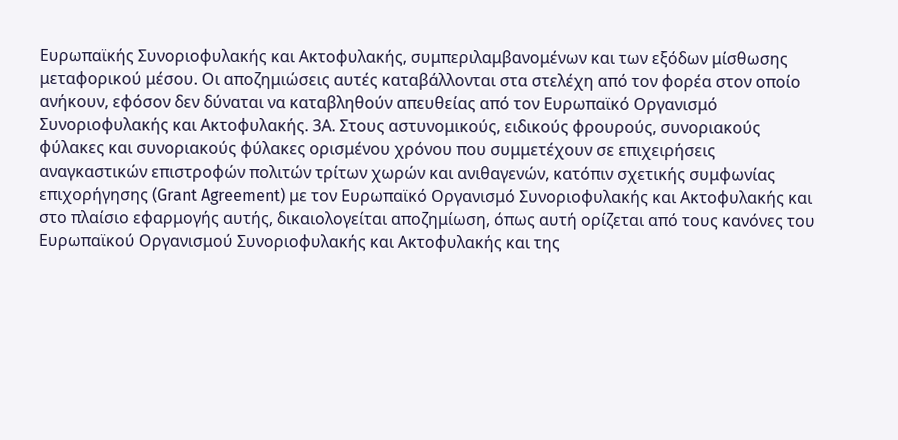Ευρωπαϊκής Συνοριοφυλακής και Ακτοφυλακής, συμπεριλαμβανομένων και των εξόδων μίσθωσης μεταφορικού μέσου. Οι αποζημιώσεις αυτές καταβάλλονται στα στελέχη από τον φορέα στον οποίο ανήκουν, εφόσον δεν δύναται να καταβληθούν απευθείας από τον Ευρωπαϊκό Οργανισμό Συνοριοφυλακής και Ακτοφυλακής. 3Α. Στους αστυνομικούς, ειδικούς φρουρούς, συνοριακούς φύλακες και συνοριακούς φύλακες ορισμένου χρόνου που συμμετέχουν σε επιχειρήσεις αναγκαστικών επιστροφών πολιτών τρίτων χωρών και ανιθαγενών, κατόπιν σχετικής συμφωνίας επιχορήγησης (Grant Agreement) με τον Ευρωπαϊκό Οργανισμό Συνοριοφυλακής και Ακτοφυλακής και στο πλαίσιο εφαρμογής αυτής, δικαιολογείται αποζημίωση, όπως αυτή ορίζεται από τους κανόνες του Ευρωπαϊκού Οργανισμού Συνοριοφυλακής και Ακτοφυλακής και της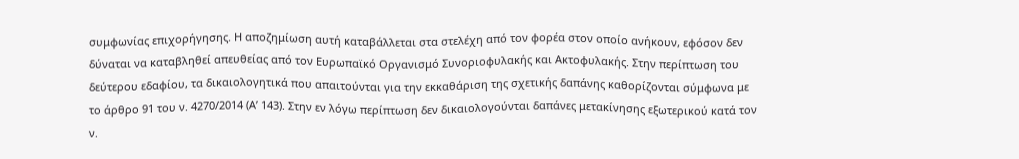συμφωνίας επιχορήγησης. Η αποζημίωση αυτή καταβάλλεται στα στελέχη από τον φορέα στον οποίο ανήκουν, εφόσον δεν δύναται να καταβληθεί απευθείας από τον Ευρωπαϊκό Οργανισμό Συνοριοφυλακής και Ακτοφυλακής. Στην περίπτωση του δεύτερου εδαφίου, τα δικαιολογητικά που απαιτούνται για την εκκαθάριση της σχετικής δαπάνης καθορίζονται σύμφωνα με το άρθρο 91 του ν. 4270/2014 (Α’ 143). Στην εν λόγω περίπτωση δεν δικαιολογούνται δαπάνες μετακίνησης εξωτερικού κατά τον ν.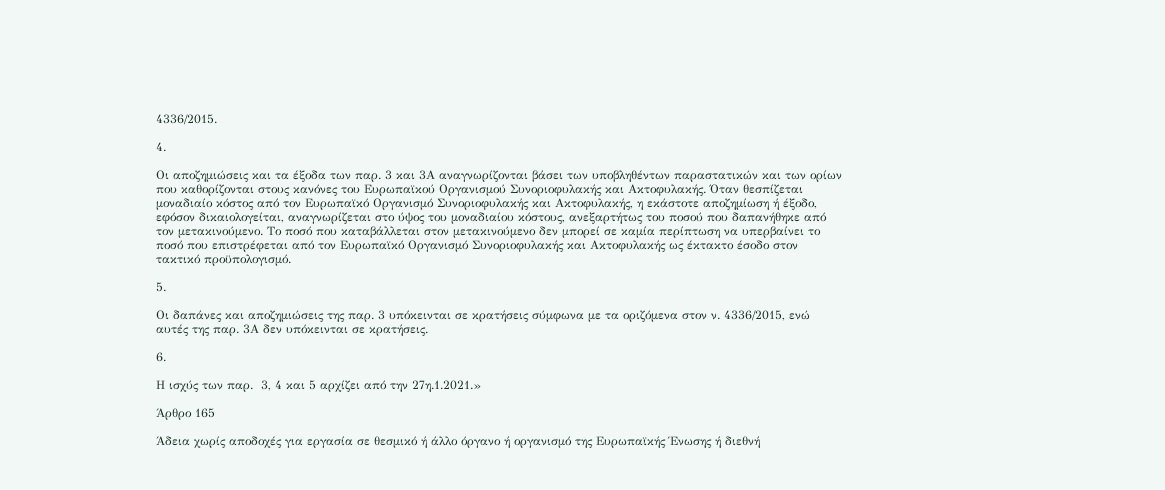4336/2015.

4.

Οι αποζημιώσεις και τα έξοδα των παρ. 3 και 3Α αναγνωρίζονται βάσει των υποβληθέντων παραστατικών και των ορίων που καθορίζονται στους κανόνες του Ευρωπαϊκού Οργανισμού Συνοριοφυλακής και Ακτοφυλακής. Όταν θεσπίζεται μοναδιαίο κόστος από τον Ευρωπαϊκό Οργανισμό Συνοριοφυλακής και Ακτοφυλακής, η εκάστοτε αποζημίωση ή έξοδο, εφόσον δικαιολογείται, αναγνωρίζεται στο ύψος του μοναδιαίου κόστους, ανεξαρτήτως του ποσού που δαπανήθηκε από τον μετακινούμενο. Το ποσό που καταβάλλεται στον μετακινούμενο δεν μπορεί σε καμία περίπτωση να υπερβαίνει το ποσό που επιστρέφεται από τον Ευρωπαϊκό Οργανισμό Συνοριοφυλακής και Ακτοφυλακής ως έκτακτο έσοδο στον τακτικό προϋπολογισμό.

5.

Οι δαπάνες και αποζημιώσεις της παρ. 3 υπόκεινται σε κρατήσεις σύμφωνα με τα οριζόμενα στον ν. 4336/2015, ενώ αυτές της παρ. 3Α δεν υπόκεινται σε κρατήσεις.

6.

Η ισχύς των παρ.  3, 4 και 5 αρχίζει από την 27η.1.2021.»

Άρθρο 165

Άδεια χωρίς αποδοχές για εργασία σε θεσμικό ή άλλο όργανο ή οργανισμό της Ευρωπαϊκής Ένωσης ή διεθνή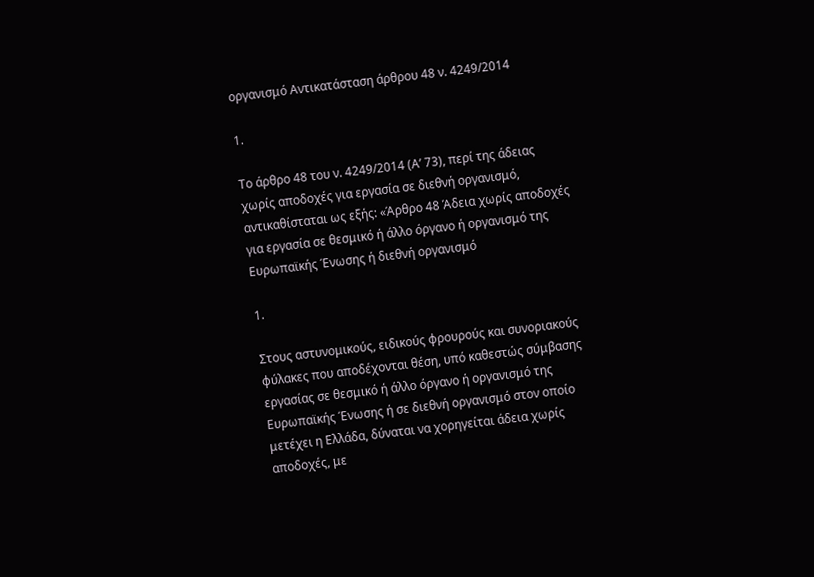οργανισμό Αντικατάσταση άρθρου 48 ν. 4249/2014

1.

Το άρθρο 48 του ν. 4249/2014 (Α’ 73), περί της άδειας χωρίς αποδοχές για εργασία σε διεθνή οργανισμό, αντικαθίσταται ως εξής: «Άρθρο 48 Άδεια χωρίς αποδοχές για εργασία σε θεσμικό ή άλλο όργανο ή οργανισμό της Ευρωπαϊκής Ένωσης ή διεθνή οργανισμό

1.

Στους αστυνομικούς, ειδικούς φρουρούς και συνοριακούς φύλακες που αποδέχονται θέση, υπό καθεστώς σύμβασης εργασίας σε θεσμικό ή άλλο όργανο ή οργανισμό της Ευρωπαϊκής Ένωσης ή σε διεθνή οργανισμό στον οποίο μετέχει η Ελλάδα, δύναται να χορηγείται άδεια χωρίς αποδοχές, με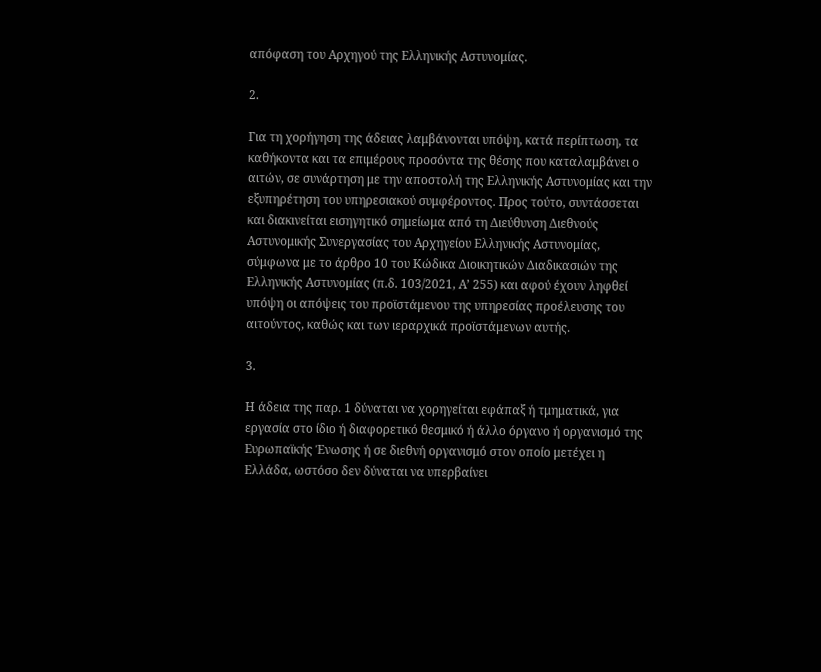απόφαση του Αρχηγού της Ελληνικής Αστυνομίας.

2.

Για τη χορήγηση της άδειας λαμβάνονται υπόψη, κατά περίπτωση, τα καθήκοντα και τα επιμέρους προσόντα της θέσης που καταλαμβάνει ο αιτών, σε συνάρτηση με την αποστολή της Ελληνικής Αστυνομίας και την εξυπηρέτηση του υπηρεσιακού συμφέροντος. Προς τούτο, συντάσσεται και διακινείται εισηγητικό σημείωμα από τη Διεύθυνση Διεθνούς Αστυνομικής Συνεργασίας του Αρχηγείου Ελληνικής Αστυνομίας, σύμφωνα με το άρθρο 10 του Κώδικα Διοικητικών Διαδικασιών της Ελληνικής Αστυνομίας (π.δ. 103/2021, Α’ 255) και αφού έχουν ληφθεί υπόψη οι απόψεις του προϊστάμενου της υπηρεσίας προέλευσης του αιτούντος, καθώς και των ιεραρχικά προϊστάμενων αυτής.

3.

Η άδεια της παρ. 1 δύναται να χορηγείται εφάπαξ ή τμηματικά, για εργασία στο ίδιο ή διαφορετικό θεσμικό ή άλλο όργανο ή οργανισμό της Ευρωπαϊκής Ένωσης ή σε διεθνή οργανισμό στον οποίο μετέχει η Ελλάδα, ωστόσο δεν δύναται να υπερβαίνει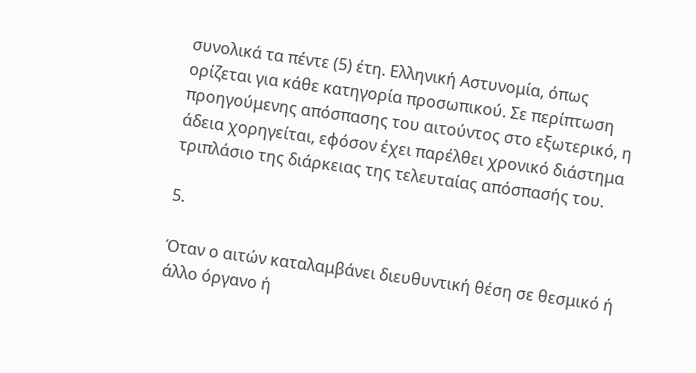συνολικά τα πέντε (5) έτη. Ελληνική Αστυνομία, όπως ορίζεται για κάθε κατηγορία προσωπικού. Σε περίπτωση προηγούμενης απόσπασης του αιτούντος στο εξωτερικό, η άδεια χορηγείται, εφόσον έχει παρέλθει χρονικό διάστημα τριπλάσιο της διάρκειας της τελευταίας απόσπασής του.

5.

Όταν ο αιτών καταλαμβάνει διευθυντική θέση σε θεσμικό ή άλλο όργανο ή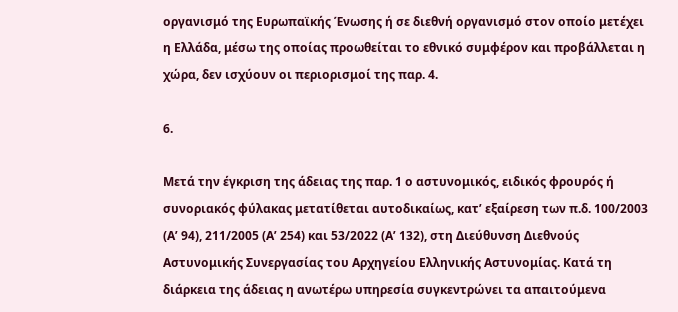οργανισμό της Ευρωπαϊκής Ένωσης ή σε διεθνή οργανισμό στον οποίο μετέχει η Ελλάδα, μέσω της οποίας προωθείται το εθνικό συμφέρον και προβάλλεται η χώρα, δεν ισχύουν οι περιορισμοί της παρ. 4.

6.

Μετά την έγκριση της άδειας της παρ. 1 ο αστυνομικός, ειδικός φρουρός ή συνοριακός φύλακας μετατίθεται αυτοδικαίως, κατ’ εξαίρεση των π.δ. 100/2003 (Α’ 94), 211/2005 (Α’ 254) και 53/2022 (Α’ 132), στη Διεύθυνση Διεθνούς Αστυνομικής Συνεργασίας του Αρχηγείου Ελληνικής Αστυνομίας. Κατά τη διάρκεια της άδειας η ανωτέρω υπηρεσία συγκεντρώνει τα απαιτούμενα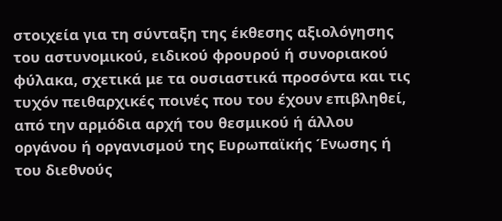στοιχεία για τη σύνταξη της έκθεσης αξιολόγησης του αστυνομικού, ειδικού φρουρού ή συνοριακού φύλακα, σχετικά με τα ουσιαστικά προσόντα και τις τυχόν πειθαρχικές ποινές που του έχουν επιβληθεί, από την αρμόδια αρχή του θεσμικού ή άλλου οργάνου ή οργανισμού της Ευρωπαϊκής Ένωσης ή του διεθνούς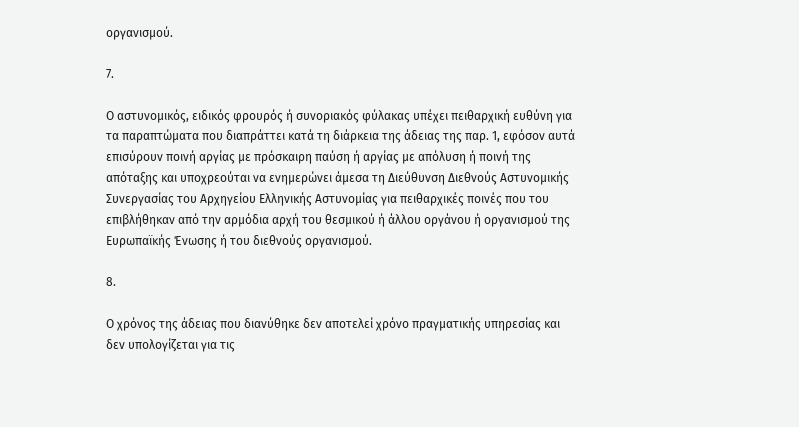οργανισμού.

7.

Ο αστυνομικός, ειδικός φρουρός ή συνοριακός φύλακας υπέχει πειθαρχική ευθύνη για τα παραπτώματα που διαπράττει κατά τη διάρκεια της άδειας της παρ. 1, εφόσον αυτά επισύρουν ποινή αργίας με πρόσκαιρη παύση ή αργίας με απόλυση ή ποινή της απόταξης και υποχρεούται να ενημερώνει άμεσα τη Διεύθυνση Διεθνούς Αστυνομικής Συνεργασίας του Αρχηγείου Ελληνικής Αστυνομίας για πειθαρχικές ποινές που του επιβλήθηκαν από την αρμόδια αρχή του θεσμικού ή άλλου οργάνου ή οργανισμού της Ευρωπαϊκής Ένωσης ή του διεθνούς οργανισμού.

8.

Ο χρόνος της άδειας που διανύθηκε δεν αποτελεί χρόνο πραγματικής υπηρεσίας και δεν υπολογίζεται για τις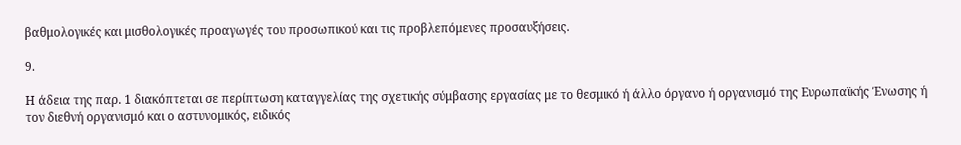βαθμολογικές και μισθολογικές προαγωγές του προσωπικού και τις προβλεπόμενες προσαυξήσεις.

9.

Η άδεια της παρ. 1 διακόπτεται σε περίπτωση καταγγελίας της σχετικής σύμβασης εργασίας με το θεσμικό ή άλλο όργανο ή οργανισμό της Ευρωπαϊκής Ένωσης ή τον διεθνή οργανισμό και ο αστυνομικός, ειδικός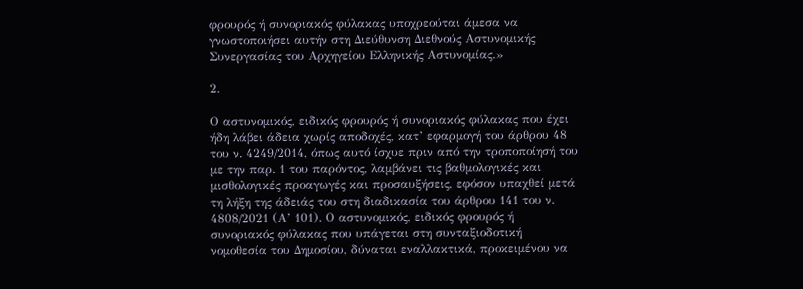φρουρός ή συνοριακός φύλακας υποχρεούται άμεσα να γνωστοποιήσει αυτήν στη Διεύθυνση Διεθνούς Αστυνομικής Συνεργασίας του Αρχηγείου Ελληνικής Αστυνομίας.»

2.

Ο αστυνομικός, ειδικός φρουρός ή συνοριακός φύλακας που έχει ήδη λάβει άδεια χωρίς αποδοχές, κατ’ εφαρμογή του άρθρου 48 του ν. 4249/2014, όπως αυτό ίσχυε πριν από την τροποποίησή του με την παρ. 1 του παρόντος, λαμβάνει τις βαθμολογικές και μισθολογικές προαγωγές και προσαυξήσεις, εφόσον υπαχθεί μετά τη λήξη της άδειάς του στη διαδικασία του άρθρου 141 του ν. 4808/2021 (Α’ 101). Ο αστυνομικός, ειδικός φρουρός ή συνοριακός φύλακας που υπάγεται στη συνταξιοδοτική νομοθεσία του Δημοσίου, δύναται εναλλακτικά, προκειμένου να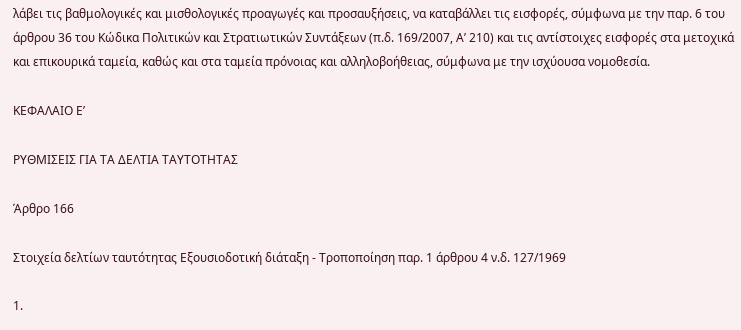λάβει τις βαθμολογικές και μισθολογικές προαγωγές και προσαυξήσεις, να καταβάλλει τις εισφορές, σύμφωνα με την παρ. 6 του άρθρου 36 του Κώδικα Πολιτικών και Στρατιωτικών Συντάξεων (π.δ. 169/2007, Α’ 210) και τις αντίστοιχες εισφορές στα μετοχικά και επικουρικά ταμεία, καθώς και στα ταμεία πρόνοιας και αλληλοβοήθειας, σύμφωνα με την ισχύουσα νομοθεσία.

ΚΕΦΑΛΑΙΟ Ε’

ΡΥΘΜΙΣΕΙΣ ΓΙΑ ΤΑ ΔΕΛΤΙΑ ΤΑΥΤΟΤΗΤΑΣ

Άρθρο 166

Στοιχεία δελτίων ταυτότητας Εξουσιοδοτική διάταξη - Τροποποίηση παρ. 1 άρθρου 4 ν.δ. 127/1969

1.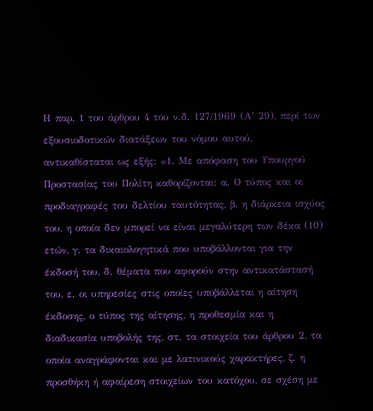Η παρ. 1 του άρθρου 4 του ν.δ. 127/1969 (Α’ 29), περί των εξουσιοδοτικών διατάξεων του νόμου αυτού, αντικαθίσταται ως εξής: «1. Με απόφαση του Υπουργού Προστασίας του Πολίτη καθορίζονται: α. Ο τύπος και οι προδιαγραφές του δελτίου ταυτότητας, β. η διάρκεια ισχύος του, η οποία δεν μπορεί να είναι μεγαλύτερη των δέκα (10) ετών, γ. τα δικαιολογητικά που υποβάλλονται για την έκδοσή του, δ. θέματα που αφορούν στην αντικατάστασή του, ε. οι υπηρεσίες στις οποίες υποβάλλεται η αίτηση έκδοσης, ο τύπος της αίτησης, η προθεσμία και η διαδικασία υποβολής της, στ. τα στοιχεία του άρθρου 2, τα οποία αναγράφονται και με λατινικούς χαρακτήρες, ζ. η προσθήκη ή αφαίρεση στοιχείων του κατόχου, σε σχέση με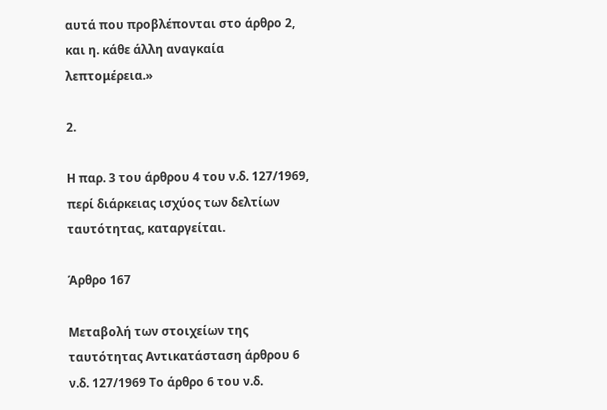αυτά που προβλέπονται στο άρθρο 2, και η. κάθε άλλη αναγκαία λεπτομέρεια.»

2.

Η παρ. 3 του άρθρου 4 του ν.δ. 127/1969, περί διάρκειας ισχύος των δελτίων ταυτότητας, καταργείται.

Άρθρο 167

Μεταβολή των στοιχείων της ταυτότητας Αντικατάσταση άρθρου 6 ν.δ. 127/1969 Το άρθρο 6 του ν.δ.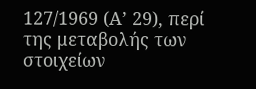127/1969 (Α’ 29), περί της μεταβολής των στοιχείων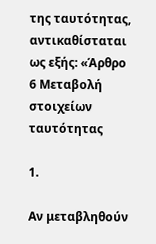της ταυτότητας, αντικαθίσταται ως εξής: «Άρθρο 6 Μεταβολή στοιχείων ταυτότητας

1.

Αν μεταβληθούν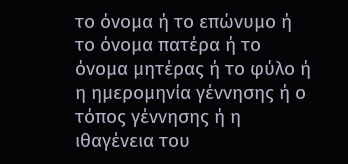το όνομα ή το επώνυμο ή το όνομα πατέρα ή το όνομα μητέρας ή το φύλο ή η ημερομηνία γέννησης ή ο τόπος γέννησης ή η ιθαγένεια του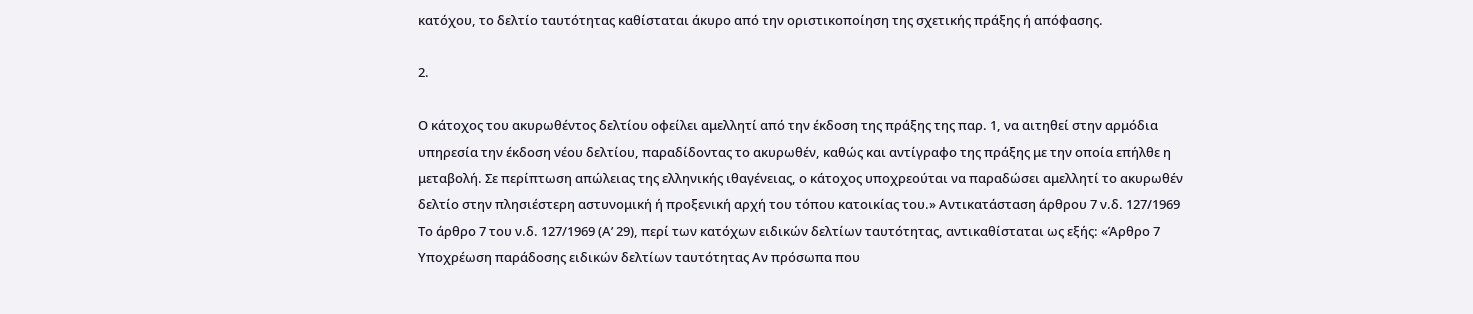κατόχου, το δελτίο ταυτότητας καθίσταται άκυρο από την οριστικοποίηση της σχετικής πράξης ή απόφασης.

2.

Ο κάτοχος του ακυρωθέντος δελτίου οφείλει αμελλητί από την έκδοση της πράξης της παρ. 1, να αιτηθεί στην αρμόδια υπηρεσία την έκδοση νέου δελτίου, παραδίδοντας το ακυρωθέν, καθώς και αντίγραφο της πράξης με την οποία επήλθε η μεταβολή. Σε περίπτωση απώλειας της ελληνικής ιθαγένειας, ο κάτοχος υποχρεούται να παραδώσει αμελλητί το ακυρωθέν δελτίο στην πλησιέστερη αστυνομική ή προξενική αρχή του τόπου κατοικίας του.» Αντικατάσταση άρθρου 7 ν.δ. 127/1969 Το άρθρο 7 του ν.δ. 127/1969 (Α’ 29), περί των κατόχων ειδικών δελτίων ταυτότητας, αντικαθίσταται ως εξής: «Άρθρο 7 Υποχρέωση παράδοσης ειδικών δελτίων ταυτότητας Αν πρόσωπα που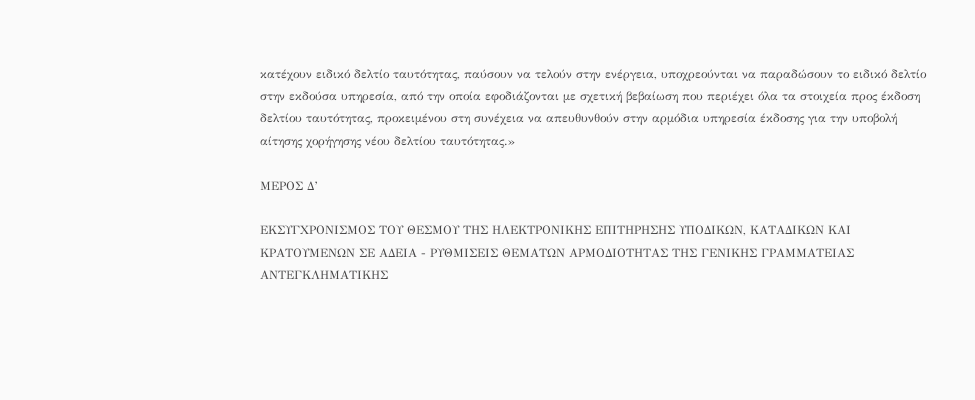κατέχουν ειδικό δελτίο ταυτότητας, παύσουν να τελούν στην ενέργεια, υποχρεούνται να παραδώσουν το ειδικό δελτίο στην εκδούσα υπηρεσία, από την οποία εφοδιάζονται με σχετική βεβαίωση που περιέχει όλα τα στοιχεία προς έκδοση δελτίου ταυτότητας, προκειμένου στη συνέχεια να απευθυνθούν στην αρμόδια υπηρεσία έκδοσης για την υποβολή αίτησης χορήγησης νέου δελτίου ταυτότητας.»

ΜΕΡΟΣ Δ’

ΕΚΣΥΓΧΡΟΝΙΣΜΟΣ ΤΟΥ ΘΕΣΜΟΥ ΤΗΣ ΗΛΕΚΤΡΟΝΙΚΗΣ ΕΠΙΤΗΡΗΣΗΣ ΥΠΟΔΙΚΩΝ, ΚΑΤΑΔΙΚΩΝ ΚΑΙ ΚΡΑΤΟΥΜΕΝΩΝ ΣΕ ΑΔΕΙΑ - ΡΥΘΜΙΣΕΙΣ ΘΕΜΑΤΩΝ ΑΡΜΟΔΙΟΤΗΤΑΣ ΤΗΣ ΓΕΝΙΚΗΣ ΓΡΑΜΜΑΤΕΙΑΣ ΑΝΤΕΓΚΛΗΜΑΤΙΚΗΣ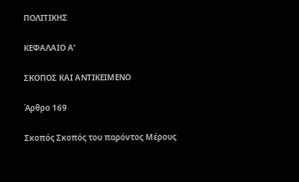ΠΟΛΙΤΙΚΗΣ

ΚΕΦΑΛΑΙΟ Α’

ΣΚΟΠΟΣ ΚΑΙ ΑΝΤΙΚΕΙΜΕΝΟ

Άρθρο 169

Σκοπός Σκοπός του παρόντος Μέρους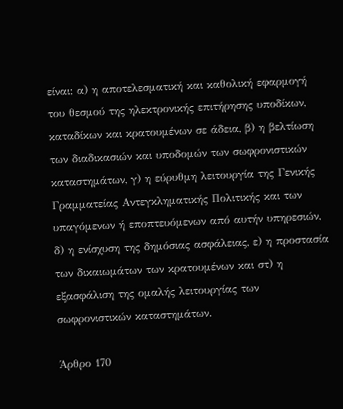είναι: α) η αποτελεσματική και καθολική εφαρμογή του θεσμού της ηλεκτρονικής επιτήρησης υποδίκων, καταδίκων και κρατουμένων σε άδεια, β) η βελτίωση των διαδικασιών και υποδομών των σωφρονιστικών καταστημάτων, γ) η εύρυθμη λειτουργία της Γενικής Γραμματείας Αντεγκληματικής Πολιτικής και των υπαγόμενων ή εποπτευόμενων από αυτήν υπηρεσιών, δ) η ενίσχυση της δημόσιας ασφάλειας, ε) η προστασία των δικαιωμάτων των κρατουμένων και στ) η εξασφάλιση της ομαλής λειτουργίας των σωφρονιστικών καταστημάτων.

Άρθρο 170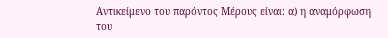Αντικείμενο του παρόντος Μέρους είναι: α) η αναμόρφωση του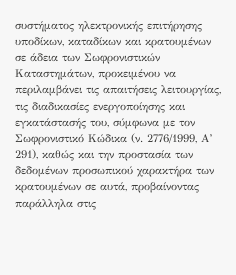συστήματος ηλεκτρονικής επιτήρησης υποδίκων, καταδίκων και κρατουμένων σε άδεια των Σωφρονιστικών Καταστημάτων, προκειμένου να περιλαμβάνει τις απαιτήσεις λειτουργίας, τις διαδικασίες ενεργοποίησης και εγκατάστασής του, σύμφωνα με τον Σωφρονιστικό Κώδικα (ν. 2776/1999, Α’ 291), καθώς και την προστασία των δεδομένων προσωπικού χαρακτήρα των κρατουμένων σε αυτά, προβαίνοντας παράλληλα στις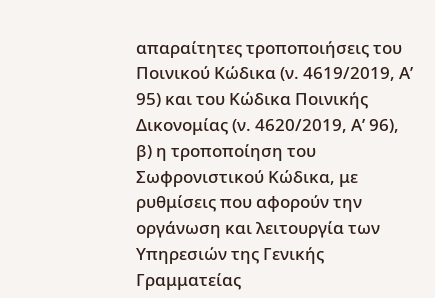απαραίτητες τροποποιήσεις του Ποινικού Κώδικα (ν. 4619/2019, Α’ 95) και του Κώδικα Ποινικής Δικονομίας (ν. 4620/2019, Α’ 96), β) η τροποποίηση του Σωφρονιστικού Κώδικα, με ρυθμίσεις που αφορούν την οργάνωση και λειτουργία των Υπηρεσιών της Γενικής Γραμματείας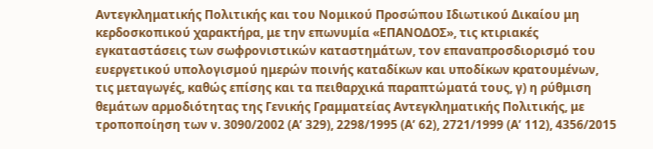Αντεγκληματικής Πολιτικής και του Νομικού Προσώπου Ιδιωτικού Δικαίου μη κερδοσκοπικού χαρακτήρα, με την επωνυμία «ΕΠΑΝΟΔΟΣ», τις κτιριακές εγκαταστάσεις των σωφρονιστικών καταστημάτων, τον επαναπροσδιορισμό του ευεργετικού υπολογισμού ημερών ποινής καταδίκων και υποδίκων κρατουμένων, τις μεταγωγές, καθώς επίσης και τα πειθαρχικά παραπτώματά τους, γ) η ρύθμιση θεμάτων αρμοδιότητας της Γενικής Γραμματείας Αντεγκληματικής Πολιτικής, με τροποποίηση των ν. 3090/2002 (Α’ 329), 2298/1995 (Α’ 62), 2721/1999 (Α’ 112), 4356/2015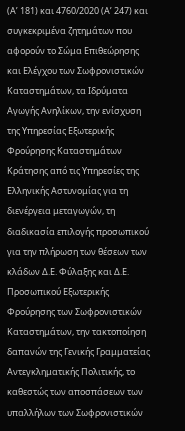(Α’ 181) και 4760/2020 (Α’ 247) και συγκεκριμένα ζητημάτων που αφορούν το Σώμα Επιθεώρησης και Ελέγχου των Σωφρονιστικών Καταστημάτων, τα Ιδρύματα Αγωγής Ανηλίκων, την ενίσχυση της Υπηρεσίας Εξωτερικής Φρούρησης Καταστημάτων Κράτησης από τις Υπηρεσίες της Ελληνικής Αστυνομίας για τη διενέργεια μεταγωγών, τη διαδικασία επιλογής προσωπικού για την πλήρωση των θέσεων των κλάδων Δ.Ε. Φύλαξης και Δ.Ε. Προσωπικού Εξωτερικής Φρούρησης των Σωφρονιστικών Καταστημάτων, την τακτοποίηση δαπανών της Γενικής Γραμματείας Αντεγκληματικής Πολιτικής, το καθεστώς των αποσπάσεων των υπαλλήλων των Σωφρονιστικών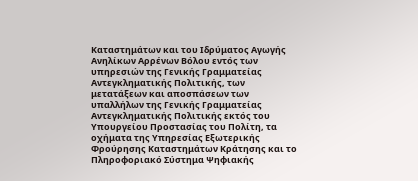Καταστημάτων και του Ιδρύματος Αγωγής Ανηλίκων Αρρένων Βόλου εντός των υπηρεσιών της Γενικής Γραμματείας Αντεγκληματικής Πολιτικής, των μετατάξεων και αποσπάσεων των υπαλλήλων της Γενικής Γραμματείας Αντεγκληματικής Πολιτικής εκτός του Υπουργείου Προστασίας του Πολίτη, τα οχήματα της Υπηρεσίας Εξωτερικής Φρούρησης Καταστημάτων Κράτησης και το Πληροφοριακό Σύστημα Ψηφιακής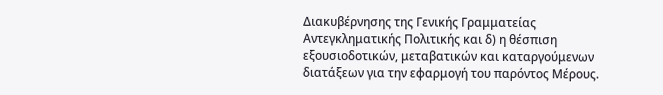Διακυβέρνησης της Γενικής Γραμματείας Αντεγκληματικής Πολιτικής και δ) η θέσπιση εξουσιοδοτικών, μεταβατικών και καταργούμενων διατάξεων για την εφαρμογή του παρόντος Μέρους.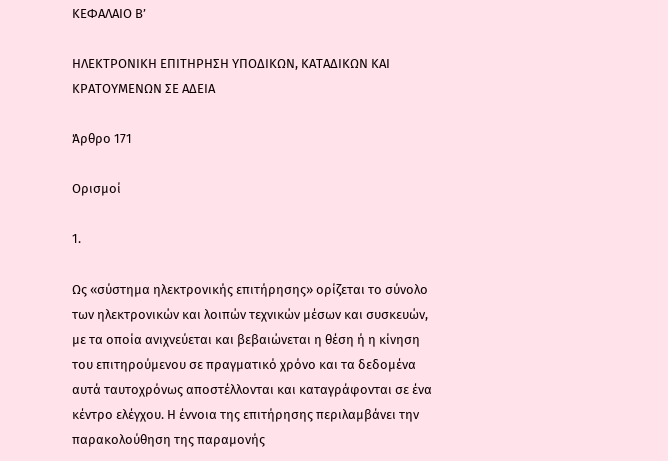ΚΕΦΑΛΑΙΟ Β’

ΗΛΕΚΤΡΟΝΙΚΗ ΕΠΙΤΗΡΗΣΗ ΥΠΟΔΙΚΩΝ, ΚΑΤΑΔΙΚΩΝ ΚΑΙ ΚΡΑΤΟΥΜΕΝΩΝ ΣΕ ΑΔΕΙΑ

Άρθρο 171

Ορισμοί

1.

Ως «σύστημα ηλεκτρονικής επιτήρησης» ορίζεται το σύνολο των ηλεκτρονικών και λοιπών τεχνικών μέσων και συσκευών, με τα οποία ανιχνεύεται και βεβαιώνεται η θέση ή η κίνηση του επιτηρούμενου σε πραγματικό χρόνο και τα δεδομένα αυτά ταυτοχρόνως αποστέλλονται και καταγράφονται σε ένα κέντρο ελέγχου. Η έννοια της επιτήρησης περιλαμβάνει την παρακολούθηση της παραμονής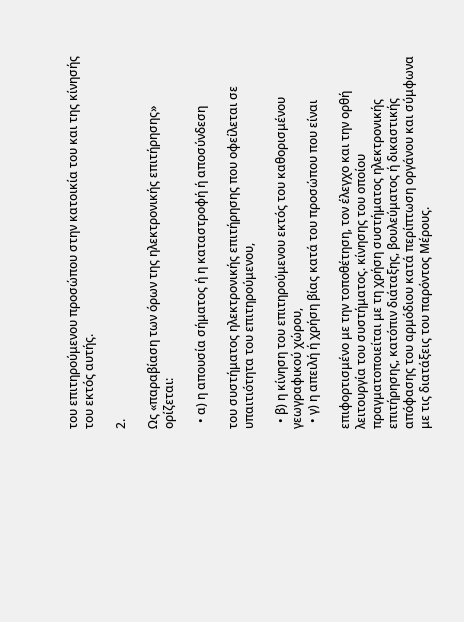του επιτηρούμενου προσώπου στην κατοικία του και της κίνησής του εκτός αυτής.

2.

Ως «παραβίαση των όρων της ηλεκτρονικής επιτήρησης» ορίζεται:

  • α) η απουσία σήματος ή η καταστροφή ή αποσύνδεση

του συστήματος ηλεκτρονικής επιτήρησης που οφείλεται σε υπαιτιότητα του επιτηρούμενου,

  • β) η κίνηση του επιτηρούμενου εκτός του καθορισμένου γεωγραφικού χώρου,
  • γ) η απειλή ή χρήση βίας κατά του προσώπου που είναι

επιφορτισμένο με την τοποθέτηση, τον έλεγχο και την ορθή λειτουργία του συστήματος. κίνησης του οποίου πραγματοποιείται με τη χρήση συστήματος ηλεκτρονικής επιτήρησης, κατόπιν διάταξης, βουλεύματος ή δικαστικής απόφασης του αρμόδιου κατά περίπτωση οργάνου και σύμφωνα με τις διατάξεις του παρόντος Μέρους.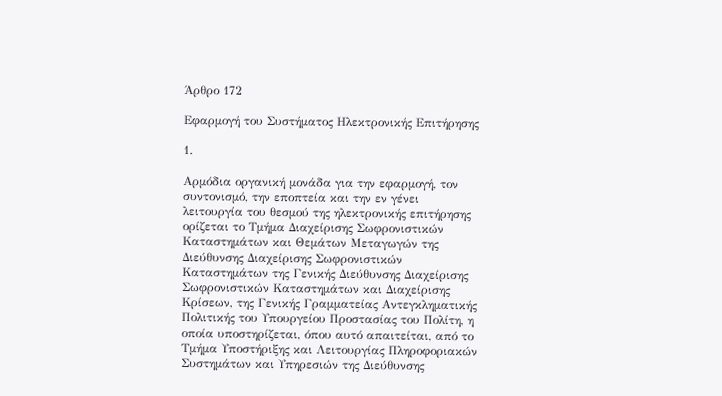Άρθρο 172

Εφαρμογή του Συστήματος Ηλεκτρονικής Επιτήρησης

1.

Αρμόδια οργανική μονάδα για την εφαρμογή, τον συντονισμό, την εποπτεία και την εν γένει λειτουργία του θεσμού της ηλεκτρονικής επιτήρησης ορίζεται το Τμήμα Διαχείρισης Σωφρονιστικών Καταστημάτων και Θεμάτων Μεταγωγών της Διεύθυνσης Διαχείρισης Σωφρονιστικών Καταστημάτων της Γενικής Διεύθυνσης Διαχείρισης Σωφρονιστικών Καταστημάτων και Διαχείρισης Κρίσεων, της Γενικής Γραμματείας Αντεγκληματικής Πολιτικής του Υπουργείου Προστασίας του Πολίτη, η οποία υποστηρίζεται, όπου αυτό απαιτείται, από το Τμήμα Υποστήριξης και Λειτουργίας Πληροφοριακών Συστημάτων και Υπηρεσιών της Διεύθυνσης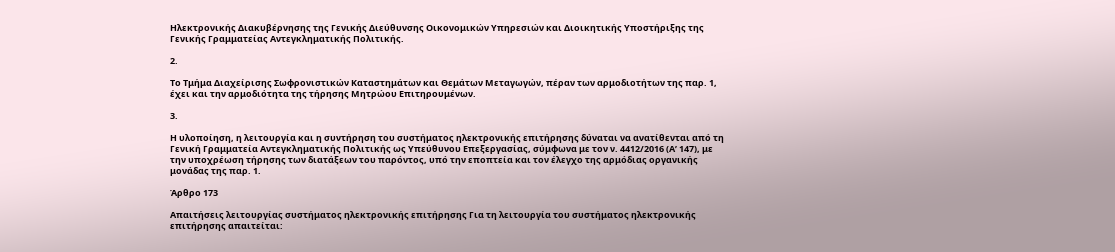Ηλεκτρονικής Διακυβέρνησης της Γενικής Διεύθυνσης Οικονομικών Υπηρεσιών και Διοικητικής Υποστήριξης της Γενικής Γραμματείας Αντεγκληματικής Πολιτικής.

2.

Το Τμήμα Διαχείρισης Σωφρονιστικών Καταστημάτων και Θεμάτων Μεταγωγών, πέραν των αρμοδιοτήτων της παρ. 1, έχει και την αρμοδιότητα της τήρησης Μητρώου Επιτηρουμένων.

3.

Η υλοποίηση, η λειτουργία και η συντήρηση του συστήματος ηλεκτρονικής επιτήρησης δύναται να ανατίθενται από τη Γενική Γραμματεία Αντεγκληματικής Πολιτικής ως Υπεύθυνου Επεξεργασίας, σύμφωνα με τον ν. 4412/2016 (Α’ 147), με την υποχρέωση τήρησης των διατάξεων του παρόντος, υπό την εποπτεία και τον έλεγχο της αρμόδιας οργανικής μονάδας της παρ. 1.

Άρθρο 173

Απαιτήσεις λειτουργίας συστήματος ηλεκτρονικής επιτήρησης Για τη λειτουργία του συστήματος ηλεκτρονικής επιτήρησης απαιτείται: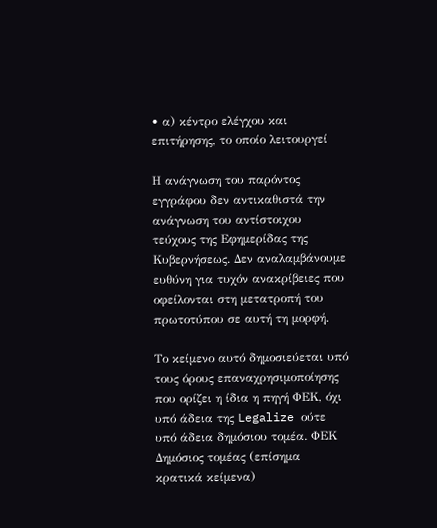• α) κέντρο ελέγχου και επιτήρησης, το οποίο λειτουργεί

Η ανάγνωση του παρόντος εγγράφου δεν αντικαθιστά την ανάγνωση του αντίστοιχου τεύχους της Εφημερίδας της Κυβερνήσεως. Δεν αναλαμβάνουμε ευθύνη για τυχόν ανακρίβειες που οφείλονται στη μετατροπή του πρωτοτύπου σε αυτή τη μορφή.

Το κείμενο αυτό δημοσιεύεται υπό τους όρους επαναχρησιμοποίησης που ορίζει η ίδια η πηγή ΦΕΚ, όχι υπό άδεια της Legalize ούτε υπό άδεια δημόσιου τομέα. ΦΕΚ
Δημόσιος τομέας (επίσημα κρατικά κείμενα)